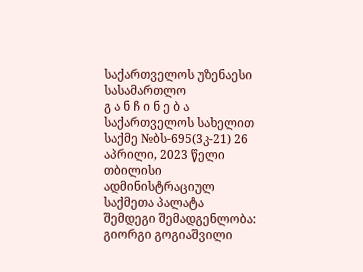საქართველოს უზენაესი სასამართლო
გ ა ნ ჩ ი ნ ე ბ ა
საქართველოს სახელით
საქმე №ბს-695(3კ-21) 26 აპრილი, 2023 წელი
თბილისი
ადმინისტრაციულ საქმეთა პალატა
შემდეგი შემადგენლობა:
გიორგი გოგიაშვილი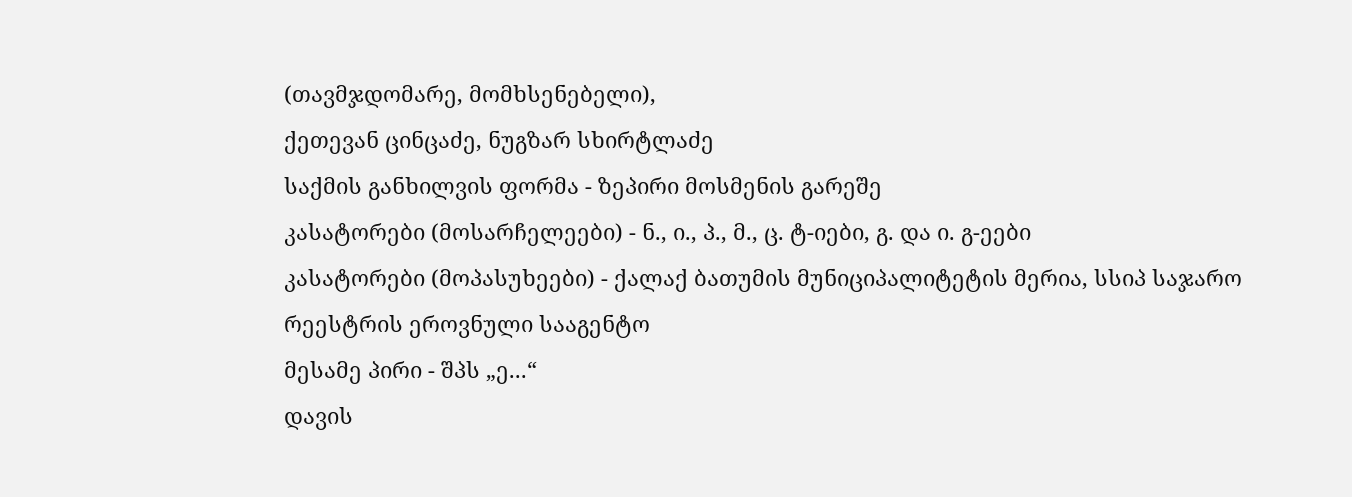(თავმჯდომარე, მომხსენებელი),
ქეთევან ცინცაძე, ნუგზარ სხირტლაძე
საქმის განხილვის ფორმა - ზეპირი მოსმენის გარეშე
კასატორები (მოსარჩელეები) - ნ., ი., პ., მ., ც. ტ-იები, გ. და ი. გ-ეები
კასატორები (მოპასუხეები) - ქალაქ ბათუმის მუნიციპალიტეტის მერია, სსიპ საჯარო რეესტრის ეროვნული სააგენტო
მესამე პირი - შპს „ე...“
დავის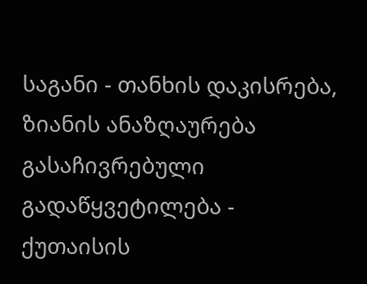საგანი - თანხის დაკისრება, ზიანის ანაზღაურება
გასაჩივრებული გადაწყვეტილება - ქუთაისის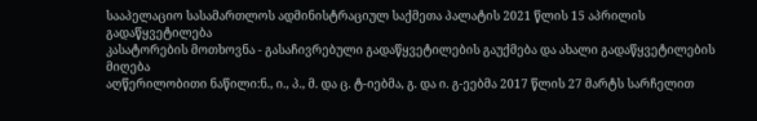სააპელაციო სასამართლოს ადმინისტრაციულ საქმეთა პალატის 2021 წლის 15 აპრილის გადაწყვეტილება
კასატორების მოთხოვნა - გასაჩივრებული გადაწყვეტილების გაუქმება და ახალი გადაწყვეტილების მიღება
აღწერილობითი ნაწილი:ნ., ი., პ., მ. და ც. ტ-იებმა, გ. და ი. გ-ეებმა 2017 წლის 27 მარტს სარჩელით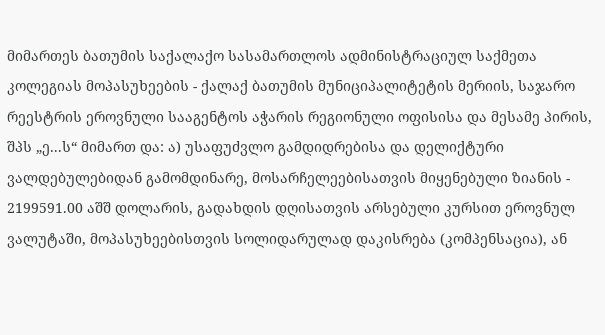მიმართეს ბათუმის საქალაქო სასამართლოს ადმინისტრაციულ საქმეთა კოლეგიას მოპასუხეების - ქალაქ ბათუმის მუნიციპალიტეტის მერიის, საჯარო რეესტრის ეროვნული სააგენტოს აჭარის რეგიონული ოფისისა და მესამე პირის, შპს „ე...ს“ მიმართ და: ა) უსაფუძვლო გამდიდრებისა და დელიქტური ვალდებულებიდან გამომდინარე, მოსარჩელეებისათვის მიყენებული ზიანის - 2199591.00 აშშ დოლარის, გადახდის დღისათვის არსებული კურსით ეროვნულ ვალუტაში, მოპასუხეებისთვის სოლიდარულად დაკისრება (კომპენსაცია), ან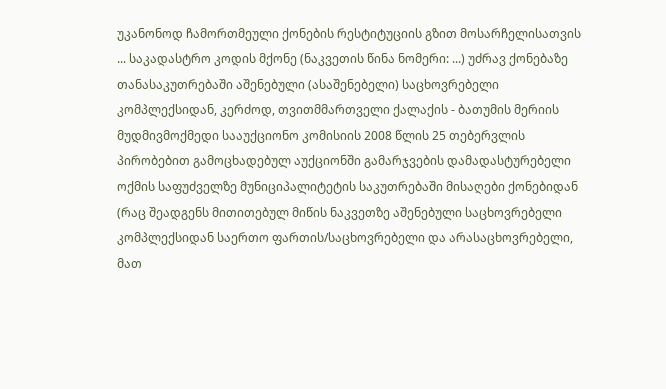უკანონოდ ჩამორთმეული ქონების რესტიტუციის გზით მოსარჩელისათვის ... საკადასტრო კოდის მქონე (ნაკვეთის წინა ნომერი: ...) უძრავ ქონებაზე თანასაკუთრებაში აშენებული (ასაშენებელი) საცხოვრებელი კომპლექსიდან, კერძოდ, თვითმმართველი ქალაქის - ბათუმის მერიის მუდმივმოქმედი სააუქციონო კომისიის 2008 წლის 25 თებერვლის პირობებით გამოცხადებულ აუქციონში გამარჯვების დამადასტურებელი ოქმის საფუძველზე მუნიციპალიტეტის საკუთრებაში მისაღები ქონებიდან (რაც შეადგენს მითითებულ მიწის ნაკვეთზე აშენებული საცხოვრებელი კომპლექსიდან საერთო ფართის/საცხოვრებელი და არასაცხოვრებელი, მათ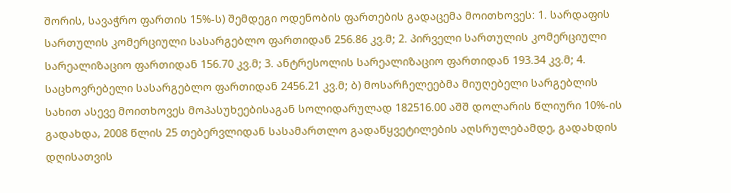შორის, სავაჭრო ფართის 15%-ს) შემდეგი ოდენობის ფართების გადაცემა მოითხოვეს: 1. სარდაფის სართულის კომერციული სასარგებლო ფართიდან 256.86 კვ.მ; 2. პირველი სართულის კომერციული სარეალიზაციო ფართიდან 156.70 კვ.მ; 3. ანტრესოლის სარეალიზაციო ფართიდან 193.34 კვ.მ; 4. საცხოვრებელი სასარგებლო ფართიდან 2456.21 კვ.მ; ბ) მოსარჩელეებმა მიუღებელი სარგებლის სახით ასევე მოითხოვეს მოპასუხეებისაგან სოლიდარულად 182516.00 აშშ დოლარის წლიური 10%-ის გადახდა, 2008 წლის 25 თებერვლიდან სასამართლო გადაწყვეტილების აღსრულებამდე, გადახდის დღისათვის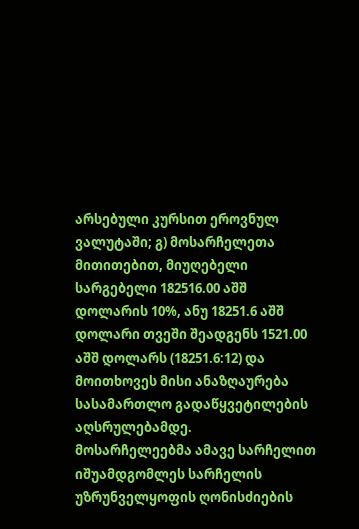არსებული კურსით ეროვნულ ვალუტაში; გ) მოსარჩელეთა მითითებით, მიუღებელი სარგებელი 182516.00 აშშ დოლარის 10%, ანუ 18251.6 აშშ დოლარი თვეში შეადგენს 1521.00 აშშ დოლარს (18251.6:12) და მოითხოვეს მისი ანაზღაურება სასამართლო გადაწყვეტილების აღსრულებამდე.
მოსარჩელეებმა ამავე სარჩელით იშუამდგომლეს სარჩელის უზრუნველყოფის ღონისძიების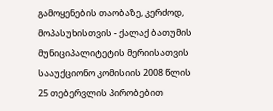გამოყენების თაობაზე, კერძოდ, მოპასუხისთვის - ქალაქ ბათუმის მუნიციპალიტეტის მერიისათვის სააუქციონო კომისიის 2008 წლის 25 თებერვლის პირობებით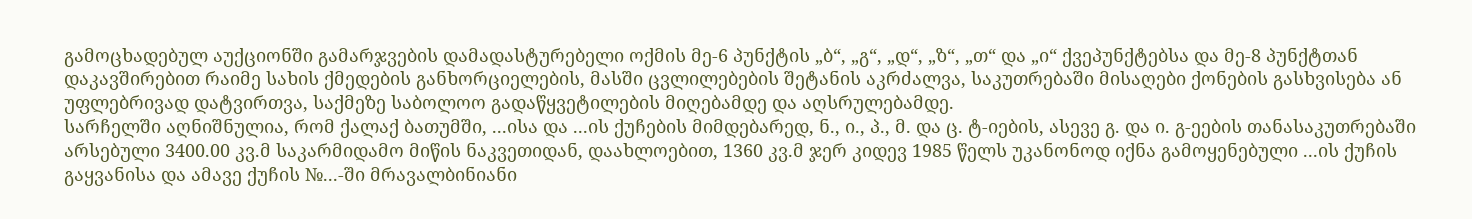გამოცხადებულ აუქციონში გამარჯვების დამადასტურებელი ოქმის მე-6 პუნქტის „ბ“, „გ“, „დ“, „ზ“, „თ“ და „ი“ ქვეპუნქტებსა და მე-8 პუნქტთან დაკავშირებით რაიმე სახის ქმედების განხორციელების, მასში ცვლილებების შეტანის აკრძალვა, საკუთრებაში მისაღები ქონების გასხვისება ან უფლებრივად დატვირთვა, საქმეზე საბოლოო გადაწყვეტილების მიღებამდე და აღსრულებამდე.
სარჩელში აღნიშნულია, რომ ქალაქ ბათუმში, ...ისა და ...ის ქუჩების მიმდებარედ, ნ., ი., პ., მ. და ც. ტ-იების, ასევე გ. და ი. გ-ეების თანასაკუთრებაში არსებული 3400.00 კვ.მ საკარმიდამო მიწის ნაკვეთიდან, დაახლოებით, 1360 კვ.მ ჯერ კიდევ 1985 წელს უკანონოდ იქნა გამოყენებული ...ის ქუჩის გაყვანისა და ამავე ქუჩის №...-ში მრავალბინიანი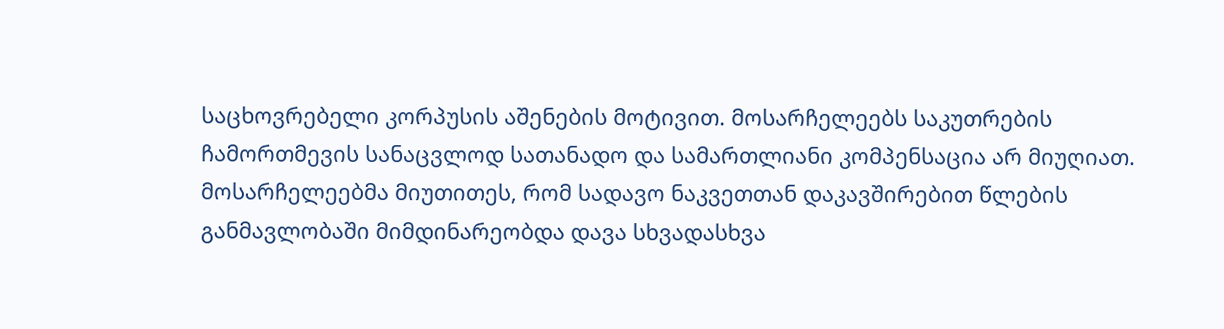საცხოვრებელი კორპუსის აშენების მოტივით. მოსარჩელეებს საკუთრების ჩამორთმევის სანაცვლოდ სათანადო და სამართლიანი კომპენსაცია არ მიუღიათ.
მოსარჩელეებმა მიუთითეს, რომ სადავო ნაკვეთთან დაკავშირებით წლების განმავლობაში მიმდინარეობდა დავა სხვადასხვა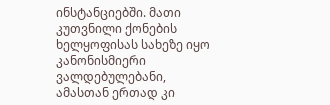ინსტანციებში. მათი კუთვნილი ქონების ხელყოფისას სახეზე იყო კანონისმიერი ვალდებულებანი, ამასთან ერთად კი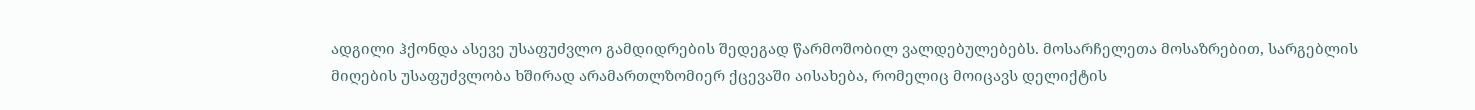ადგილი ჰქონდა ასევე უსაფუძვლო გამდიდრების შედეგად წარმოშობილ ვალდებულებებს. მოსარჩელეთა მოსაზრებით, სარგებლის მიღების უსაფუძვლობა ხშირად არამართლზომიერ ქცევაში აისახება, რომელიც მოიცავს დელიქტის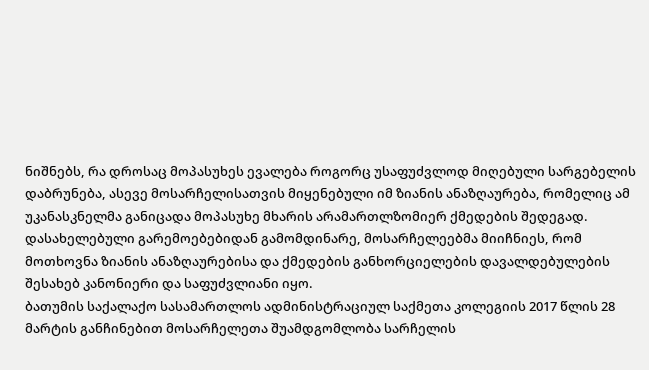ნიშნებს, რა დროსაც მოპასუხეს ევალება როგორც უსაფუძვლოდ მიღებული სარგებელის დაბრუნება, ასევე მოსარჩელისათვის მიყენებული იმ ზიანის ანაზღაურება, რომელიც ამ უკანასკნელმა განიცადა მოპასუხე მხარის არამართლზომიერ ქმედების შედეგად. დასახელებული გარემოებებიდან გამომდინარე, მოსარჩელეებმა მიიჩნიეს, რომ მოთხოვნა ზიანის ანაზღაურებისა და ქმედების განხორციელების დავალდებულების შესახებ კანონიერი და საფუძვლიანი იყო.
ბათუმის საქალაქო სასამართლოს ადმინისტრაციულ საქმეთა კოლეგიის 2017 წლის 28 მარტის განჩინებით მოსარჩელეთა შუამდგომლობა სარჩელის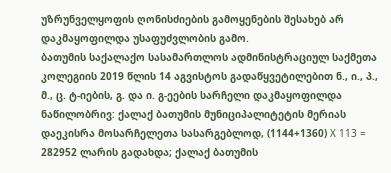უზრუნველყოფის ღონისძიების გამოყენების შესახებ არ დაკმაყოფილდა უსაფუძვლობის გამო.
ბათუმის საქალაქო სასამართლოს ადმინისტრაციულ საქმეთა კოლეგიის 2019 წლის 14 აგვისტოს გადაწყვეტილებით ნ., ი., პ., მ., ც. ტ-იების, გ. და ი. გ-ეების სარჩელი დაკმაყოფილდა ნაწილობრივ: ქალაქ ბათუმის მუნიციპალიტეტის მერიას დაეკისრა მოსარჩელეთა სასარგებლოდ, (1144+1360) X 113 = 282952 ლარის გადახდა; ქალაქ ბათუმის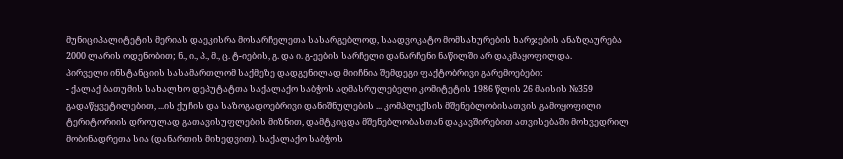მუნიციპალიტეტის მერიას დაეკისრა მოსარჩელეთა სასარგებლოდ, საადვოკატო მომსახურების ხარჯების ანაზღაურება 2000 ლარის ოდენობით; ნ., ი., პ., მ., ც. ტ-იების, გ. და ი. გ-ეების სარჩელი დანარჩენი ნაწილში არ დაკმაყოფილდა.
პირველი ინსტანციის სასამართლომ საქმეზე დადგენილად მიიჩნია შემდეგი ფაქტობრივი გარემოებები:
- ქალაქ ბათუმის სახალხო დეპუტატთა საქალაქო საბჭოს აღმასრულებელი კომიტეტის 1986 წლის 26 მაისის №359 გადაწყვეტილებით, ...ის ქუჩის და საზოგადოებრივი დანიშნულების ... კომპლექსის მშენებლობისათვის გამოყოფილი ტერიტორიის დროულად გათავისუფლების მიზნით, დამტკიცდა მშენებლობასთან დაკავშირებით ათვისებაში მოხვედრილ მობინადრეთა სია (დანართის მიხედვით). საქალაქო საბჭოს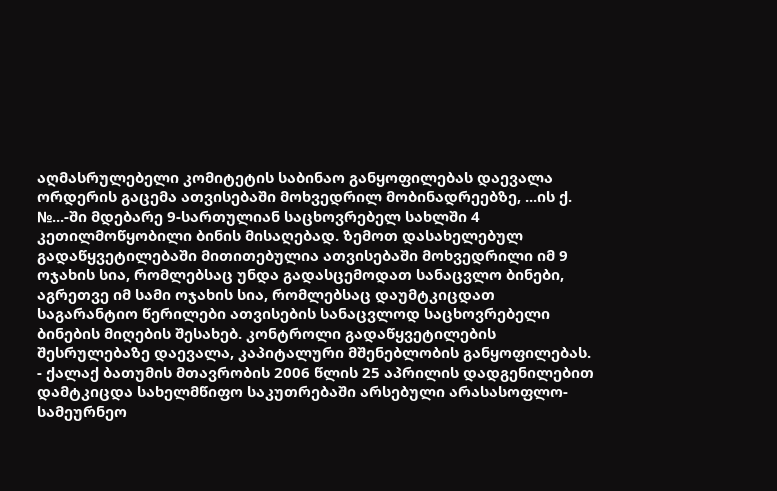აღმასრულებელი კომიტეტის საბინაო განყოფილებას დაევალა ორდერის გაცემა ათვისებაში მოხვედრილ მობინადრეებზე, ...ის ქ. №...-ში მდებარე 9-სართულიან საცხოვრებელ სახლში 4 კეთილმოწყობილი ბინის მისაღებად. ზემოთ დასახელებულ გადაწყვეტილებაში მითითებულია ათვისებაში მოხვედრილი იმ 9 ოჯახის სია, რომლებსაც უნდა გადასცემოდათ სანაცვლო ბინები, აგრეთვე იმ სამი ოჯახის სია, რომლებსაც დაუმტკიცდათ საგარანტიო წერილები ათვისების სანაცვლოდ საცხოვრებელი ბინების მიღების შესახებ. კონტროლი გადაწყვეტილების შესრულებაზე დაევალა, კაპიტალური მშენებლობის განყოფილებას.
- ქალაქ ბათუმის მთავრობის 2006 წლის 25 აპრილის დადგენილებით დამტკიცდა სახელმწიფო საკუთრებაში არსებული არასასოფლო-სამეურნეო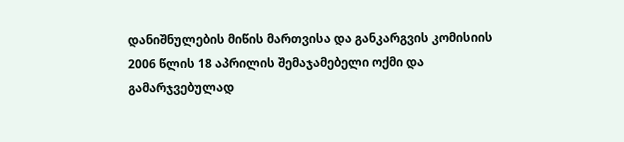დანიშნულების მიწის მართვისა და განკარგვის კომისიის 2006 წლის 18 აპრილის შემაჯამებელი ოქმი და გამარჯვებულად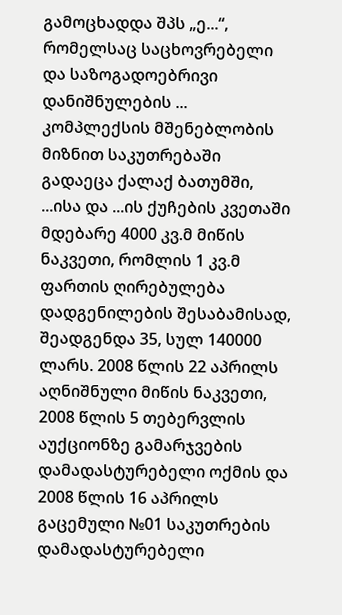გამოცხადდა შპს „ე...“, რომელსაც საცხოვრებელი და საზოგადოებრივი დანიშნულების ... კომპლექსის მშენებლობის მიზნით საკუთრებაში გადაეცა ქალაქ ბათუმში, ...ისა და ...ის ქუჩების კვეთაში მდებარე 4000 კვ.მ მიწის ნაკვეთი, რომლის 1 კვ.მ ფართის ღირებულება დადგენილების შესაბამისად, შეადგენდა 35, სულ 140000 ლარს. 2008 წლის 22 აპრილს აღნიშნული მიწის ნაკვეთი, 2008 წლის 5 თებერვლის აუქციონზე გამარჯვების დამადასტურებელი ოქმის და 2008 წლის 16 აპრილს გაცემული №01 საკუთრების დამადასტურებელი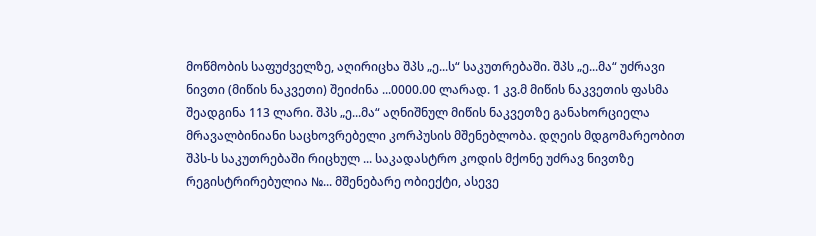მოწმობის საფუძველზე, აღირიცხა შპს „ე...ს“ საკუთრებაში. შპს „ე...მა“ უძრავი ნივთი (მიწის ნაკვეთი) შეიძინა ...0000.00 ლარად. 1 კვ.მ მიწის ნაკვეთის ფასმა შეადგინა 113 ლარი. შპს „ე...მა“ აღნიშნულ მიწის ნაკვეთზე განახორციელა მრავალბინიანი საცხოვრებელი კორპუსის მშენებლობა. დღეის მდგომარეობით შპს-ს საკუთრებაში რიცხულ ... საკადასტრო კოდის მქონე უძრავ ნივთზე რეგისტრირებულია №... მშენებარე ობიექტი, ასევე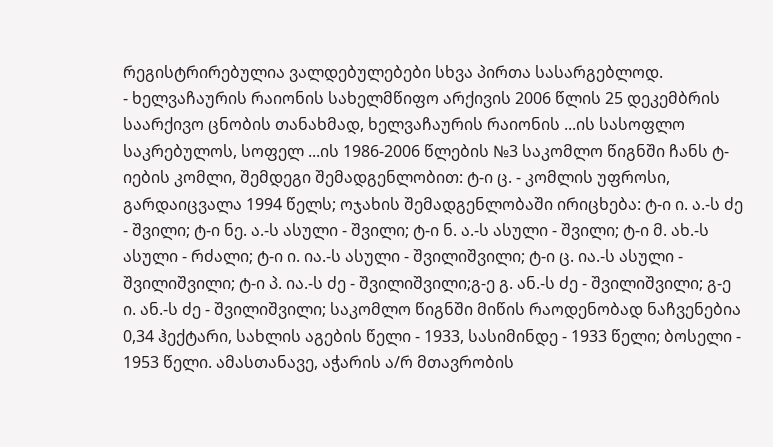რეგისტრირებულია ვალდებულებები სხვა პირთა სასარგებლოდ.
- ხელვაჩაურის რაიონის სახელმწიფო არქივის 2006 წლის 25 დეკემბრის საარქივო ცნობის თანახმად, ხელვაჩაურის რაიონის ...ის სასოფლო საკრებულოს, სოფელ ...ის 1986-2006 წლების №3 საკომლო წიგნში ჩანს ტ-იების კომლი, შემდეგი შემადგენლობით: ტ-ი ც. - კომლის უფროსი, გარდაიცვალა 1994 წელს; ოჯახის შემადგენლობაში ირიცხება: ტ-ი ი. ა.-ს ძე - შვილი; ტ-ი ნე. ა.-ს ასული - შვილი; ტ-ი ნ. ა.-ს ასული - შვილი; ტ-ი მ. ახ.-ს ასული - რძალი; ტ-ი ი. ია.-ს ასული - შვილიშვილი; ტ-ი ც. ია.-ს ასული - შვილიშვილი; ტ-ი პ. ია.-ს ძე - შვილიშვილი;გ-ე გ. ან.-ს ძე - შვილიშვილი; გ-ე ი. ან.-ს ძე - შვილიშვილი; საკომლო წიგნში მიწის რაოდენობად ნაჩვენებია 0,34 ჰექტარი, სახლის აგების წელი - 1933, სასიმინდე - 1933 წელი; ბოსელი - 1953 წელი. ამასთანავე, აჭარის ა/რ მთავრობის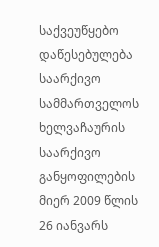საქვეუწყებო დაწესებულება საარქივო სამმართველოს ხელვაჩაურის საარქივო განყოფილების მიერ 2009 წლის 26 იანვარს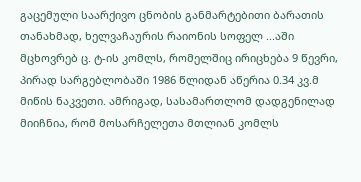გაცემული საარქივო ცნობის განმარტებითი ბარათის თანახმად, ხელვაჩაურის რაიონის სოფელ ...აში მცხოვრებ ც. ტ-ის კომლს, რომელშიც ირიცხება 9 წევრი, პირად სარგებლობაში 1986 წლიდან აწერია 0.34 კვ.მ მიწის ნაკვეთი. ამრიგად, სასამართლომ დადგენილად მიიჩნია, რომ მოსარჩელეთა მთლიან კომლს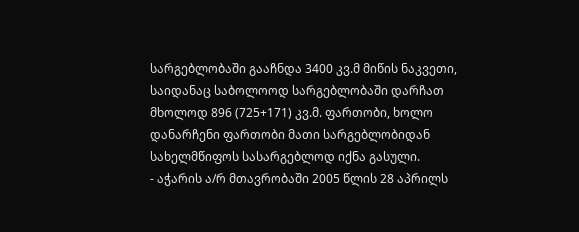სარგებლობაში გააჩნდა 3400 კვ.მ მიწის ნაკვეთი, საიდანაც საბოლოოდ სარგებლობაში დარჩათ მხოლოდ 896 (725+171) კვ.მ. ფართობი, ხოლო დანარჩენი ფართობი მათი სარგებლობიდან სახელმწიფოს სასარგებლოდ იქნა გასული.
- აჭარის ა/რ მთავრობაში 2005 წლის 28 აპრილს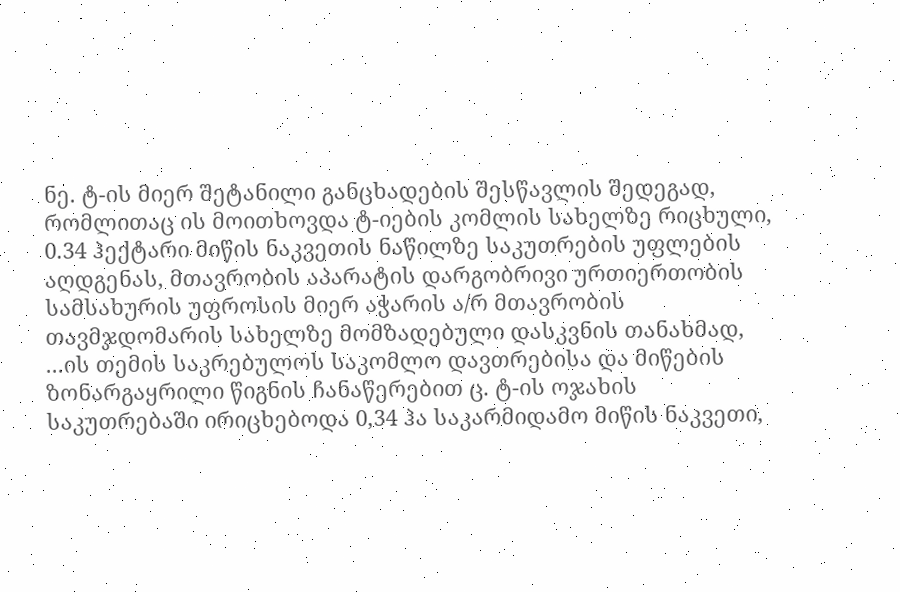ნე. ტ-ის მიერ შეტანილი განცხადების შესწავლის შედეგად, რომლითაც ის მოითხოვდა ტ-იების კომლის სახელზე რიცხული, 0.34 ჰექტარი მიწის ნაკვეთის ნაწილზე საკუთრების უფლების აღდგენას, მთავრობის აპარატის დარგობრივი ურთიერთობის სამსახურის უფროსის მიერ აჭარის ა/რ მთავრობის თავმჯდომარის სახელზე მომზადებული დასკვნის თანახმად, ...ის თემის საკრებულოს საკომლო დავთრებისა და მიწების ზონარგაყრილი წიგნის ჩანაწერებით ც. ტ-ის ოჯახის საკუთრებაში ირიცხებოდა 0,34 ჰა საკარმიდამო მიწის ნაკვეთი,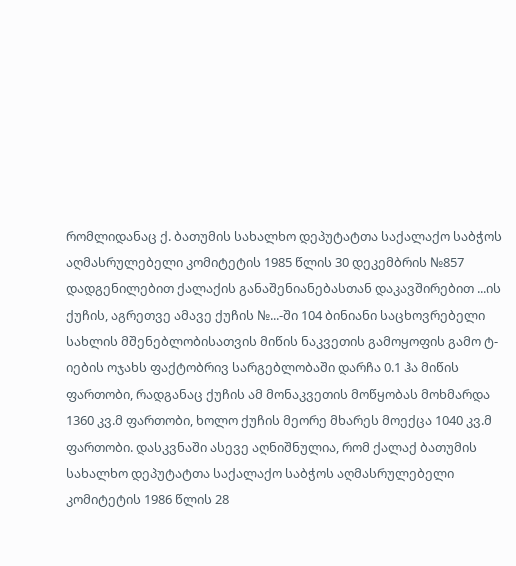რომლიდანაც ქ. ბათუმის სახალხო დეპუტატთა საქალაქო საბჭოს აღმასრულებელი კომიტეტის 1985 წლის 30 დეკემბრის №857 დადგენილებით ქალაქის განაშენიანებასთან დაკავშირებით ...ის ქუჩის, აგრეთვე ამავე ქუჩის №...-ში 104 ბინიანი საცხოვრებელი სახლის მშენებლობისათვის მიწის ნაკვეთის გამოყოფის გამო ტ-იების ოჯახს ფაქტობრივ სარგებლობაში დარჩა 0.1 ჰა მიწის ფართობი, რადგანაც ქუჩის ამ მონაკვეთის მოწყობას მოხმარდა 1360 კვ.მ ფართობი, ხოლო ქუჩის მეორე მხარეს მოექცა 1040 კვ.მ ფართობი. დასკვნაში ასევე აღნიშნულია, რომ ქალაქ ბათუმის სახალხო დეპუტატთა საქალაქო საბჭოს აღმასრულებელი კომიტეტის 1986 წლის 28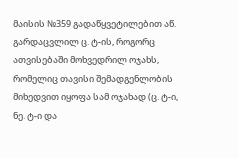მაისის №359 გადაწყვეტილებით აწ. გარდაცვლილ ც. ტ-ის, როგორც ათვისებაში მოხვედრილ ოჯახს, რომელიც თავისი შემადგენლობის მიხედვით იყოფა სამ ოჯახად (ც. ტ-ი, ნე. ტ-ი და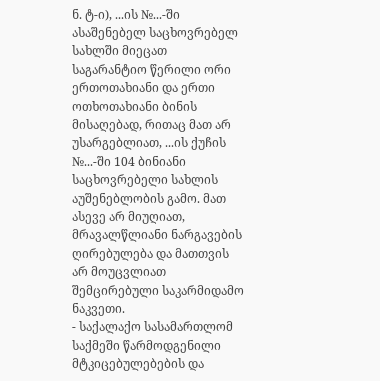ნ. ტ-ი), ...ის №...-ში ასაშენებელ საცხოვრებელ სახლში მიეცათ საგარანტიო წერილი ორი ერთოთახიანი და ერთი ოთხოთახიანი ბინის მისაღებად, რითაც მათ არ უსარგებლიათ, ...ის ქუჩის №...-ში 104 ბინიანი საცხოვრებელი სახლის აუშენებლობის გამო. მათ ასევე არ მიუღიათ, მრავალწლიანი ნარგავების ღირებულება და მათთვის არ მოუცვლიათ შემცირებული საკარმიდამო ნაკვეთი.
- საქალაქო სასამართლომ საქმეში წარმოდგენილი მტკიცებულებების და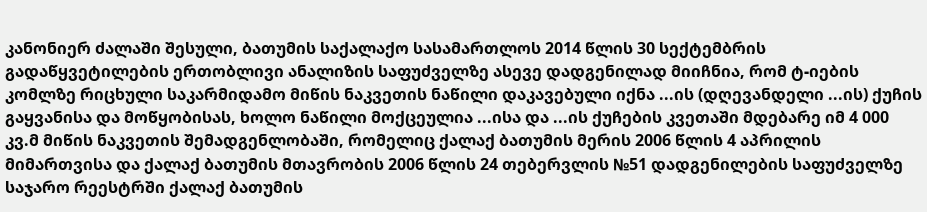კანონიერ ძალაში შესული, ბათუმის საქალაქო სასამართლოს 2014 წლის 30 სექტემბრის გადაწყვეტილების ერთობლივი ანალიზის საფუძველზე ასევე დადგენილად მიიჩნია, რომ ტ-იების კომლზე რიცხული საკარმიდამო მიწის ნაკვეთის ნაწილი დაკავებული იქნა ...ის (დღევანდელი ...ის) ქუჩის გაყვანისა და მოწყობისას, ხოლო ნაწილი მოქცეულია ...ისა და ...ის ქუჩების კვეთაში მდებარე იმ 4 000 კვ.მ მიწის ნაკვეთის შემადგენლობაში, რომელიც ქალაქ ბათუმის მერის 2006 წლის 4 აპრილის მიმართვისა და ქალაქ ბათუმის მთავრობის 2006 წლის 24 თებერვლის №51 დადგენილების საფუძველზე საჯარო რეესტრში ქალაქ ბათუმის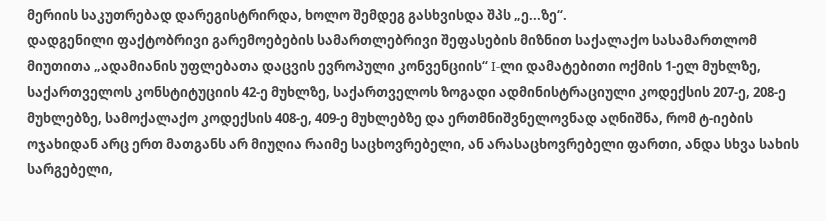მერიის საკუთრებად დარეგისტრირდა, ხოლო შემდეგ გასხვისდა შპს „ე...ზე“.
დადგენილი ფაქტობრივი გარემოებების სამართლებრივი შეფასების მიზნით საქალაქო სასამართლომ მიუთითა „ადამიანის უფლებათა დაცვის ევროპული კონვენციის“ I-ლი დამატებითი ოქმის 1-ელ მუხლზე, საქართველოს კონსტიტუციის 42-ე მუხლზე, საქართველოს ზოგადი ადმინისტრაციული კოდექსის 207-ე, 208-ე მუხლებზე, სამოქალაქო კოდექსის 408-ე, 409-ე მუხლებზე და ერთმნიშვნელოვნად აღნიშნა, რომ ტ-იების ოჯახიდან არც ერთ მათგანს არ მიუღია რაიმე საცხოვრებელი, ან არასაცხოვრებელი ფართი, ანდა სხვა სახის სარგებელი,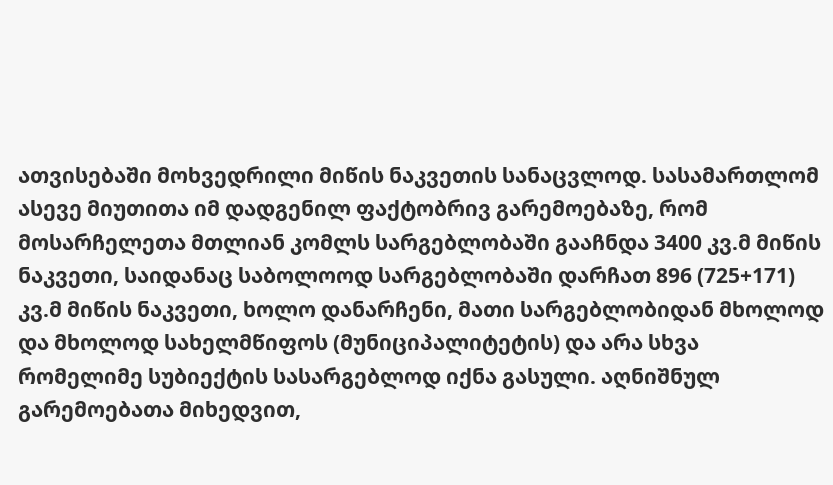ათვისებაში მოხვედრილი მიწის ნაკვეთის სანაცვლოდ. სასამართლომ ასევე მიუთითა იმ დადგენილ ფაქტობრივ გარემოებაზე, რომ მოსარჩელეთა მთლიან კომლს სარგებლობაში გააჩნდა 3400 კვ.მ მიწის ნაკვეთი, საიდანაც საბოლოოდ სარგებლობაში დარჩათ 896 (725+171) კვ.მ მიწის ნაკვეთი, ხოლო დანარჩენი, მათი სარგებლობიდან მხოლოდ და მხოლოდ სახელმწიფოს (მუნიციპალიტეტის) და არა სხვა რომელიმე სუბიექტის სასარგებლოდ იქნა გასული. აღნიშნულ გარემოებათა მიხედვით,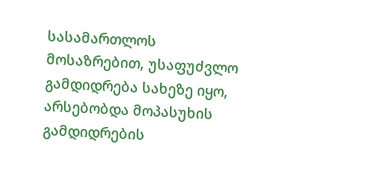სასამართლოს მოსაზრებით, უსაფუძვლო გამდიდრება სახეზე იყო, არსებობდა მოპასუხის გამდიდრების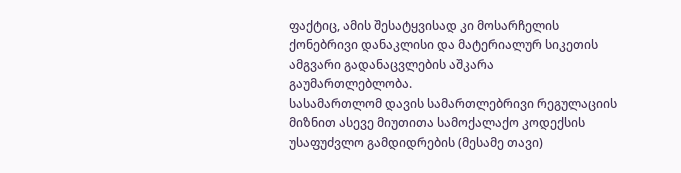ფაქტიც, ამის შესატყვისად კი მოსარჩელის ქონებრივი დანაკლისი და მატერიალურ სიკეთის ამგვარი გადანაცვლების აშკარა გაუმართლებლობა.
სასამართლომ დავის სამართლებრივი რეგულაციის მიზნით ასევე მიუთითა სამოქალაქო კოდექსის უსაფუძვლო გამდიდრების (მესამე თავი)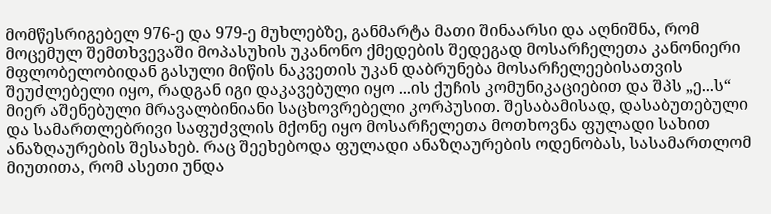მომწესრიგებელ 976-ე და 979-ე მუხლებზე, განმარტა მათი შინაარსი და აღნიშნა, რომ მოცემულ შემთხვევაში მოპასუხის უკანონო ქმედების შედეგად მოსარჩელეთა კანონიერი მფლობელობიდან გასული მიწის ნაკვეთის უკან დაბრუნება მოსარჩელეებისათვის შეუძლებელი იყო, რადგან იგი დაკავებული იყო ...ის ქუჩის კომუნიკაციებით და შპს „ე...ს“ მიერ აშენებული მრავალბინიანი საცხოვრებელი კორპუსით. შესაბამისად, დასაბუთებული და სამართლებრივი საფუძვლის მქონე იყო მოსარჩელეთა მოთხოვნა ფულადი სახით ანაზღაურების შესახებ. რაც შეეხებოდა ფულადი ანაზღაურების ოდენობას, სასამართლომ მიუთითა, რომ ასეთი უნდა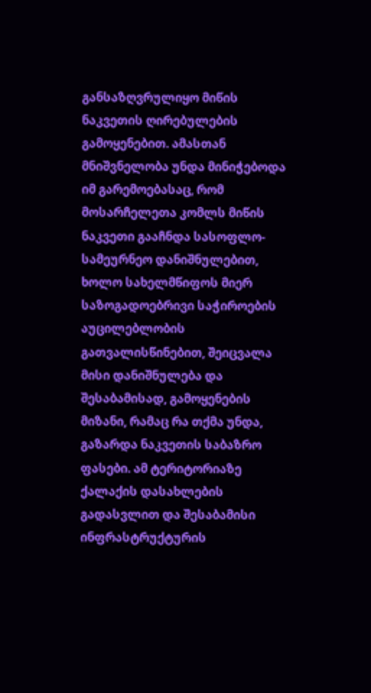განსაზღვრულიყო მიწის ნაკვეთის ღირებულების გამოყენებით. ამასთან მნიშვნელობა უნდა მინიჭებოდა იმ გარემოებასაც, რომ მოსარჩელეთა კომლს მიწის ნაკვეთი გააჩნდა სასოფლო-სამეურნეო დანიშნულებით, ხოლო სახელმწიფოს მიერ საზოგადოებრივი საჭიროების აუცილებლობის გათვალისწინებით, შეიცვალა მისი დანიშნულება და შესაბამისად, გამოყენების მიზანი, რამაც რა თქმა უნდა, გაზარდა ნაკვეთის საბაზრო ფასები. ამ ტერიტორიაზე ქალაქის დასახლების გადასვლით და შესაბამისი ინფრასტრუქტურის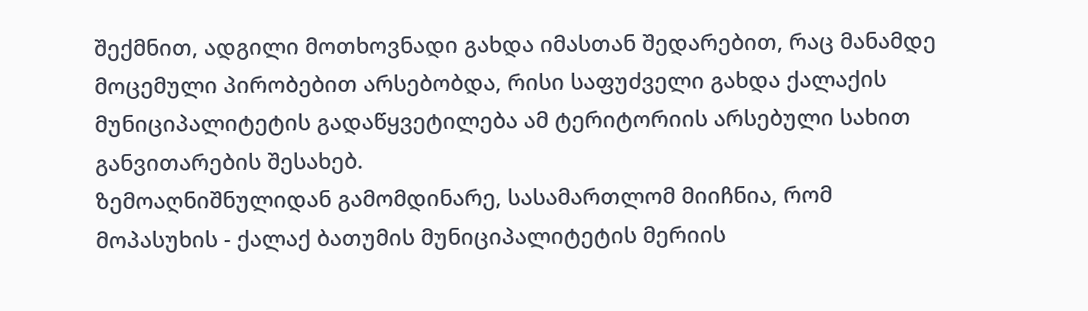შექმნით, ადგილი მოთხოვნადი გახდა იმასთან შედარებით, რაც მანამდე მოცემული პირობებით არსებობდა, რისი საფუძველი გახდა ქალაქის მუნიციპალიტეტის გადაწყვეტილება ამ ტერიტორიის არსებული სახით განვითარების შესახებ.
ზემოაღნიშნულიდან გამომდინარე, სასამართლომ მიიჩნია, რომ მოპასუხის - ქალაქ ბათუმის მუნიციპალიტეტის მერიის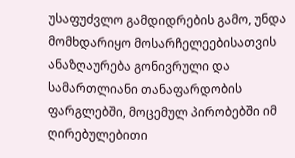უსაფუძვლო გამდიდრების გამო, უნდა მომხდარიყო მოსარჩელეებისათვის ანაზღაურება გონივრული და სამართლიანი თანაფარდობის ფარგლებში, მოცემულ პირობებში იმ ღირებულებითი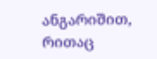ანგარიშით, რითაც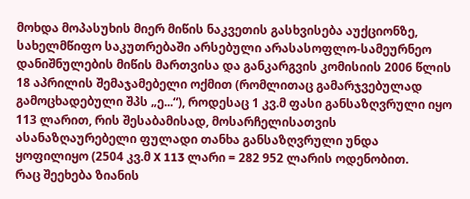მოხდა მოპასუხის მიერ მიწის ნაკვეთის გასხვისება აუქციონზე, სახელმწიფო საკუთრებაში არსებული არასასოფლო-სამეურნეო დანიშნულების მიწის მართვისა და განკარგვის კომისიის 2006 წლის 18 აპრილის შემაჯამებელი ოქმით (რომლითაც გამარჯვებულად გამოცხადებული შპს „ე...“), როდესაც 1 კვ.მ ფასი განსაზღვრული იყო 113 ლარით, რის შესაბამისად, მოსარჩელისათვის ასანაზღაურებელი ფულადი თანხა განსაზღვრული უნდა ყოფილიყო (2504 კვ.მ X 113 ლარი = 282 952 ლარის ოდენობით.
რაც შეეხება ზიანის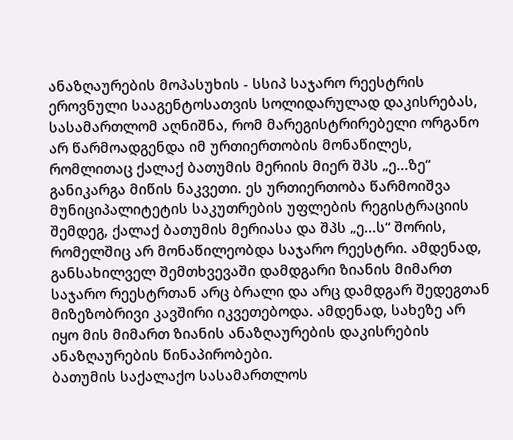ანაზღაურების მოპასუხის - სსიპ საჯარო რეესტრის ეროვნული სააგენტოსათვის სოლიდარულად დაკისრებას, სასამართლომ აღნიშნა, რომ მარეგისტრირებელი ორგანო არ წარმოადგენდა იმ ურთიერთობის მონაწილეს, რომლითაც ქალაქ ბათუმის მერიის მიერ შპს „ე...ზე“ განიკარგა მიწის ნაკვეთი. ეს ურთიერთობა წარმოიშვა მუნიციპალიტეტის საკუთრების უფლების რეგისტრაციის შემდეგ, ქალაქ ბათუმის მერიასა და შპს „ე...ს“ შორის, რომელშიც არ მონაწილეობდა საჯარო რეესტრი. ამდენად, განსახილველ შემთხვევაში დამდგარი ზიანის მიმართ საჯარო რეესტრთან არც ბრალი და არც დამდგარ შედეგთან მიზეზობრივი კავშირი იკვეთებოდა. ამდენად, სახეზე არ იყო მის მიმართ ზიანის ანაზღაურების დაკისრების ანაზღაურების წინაპირობები.
ბათუმის საქალაქო სასამართლოს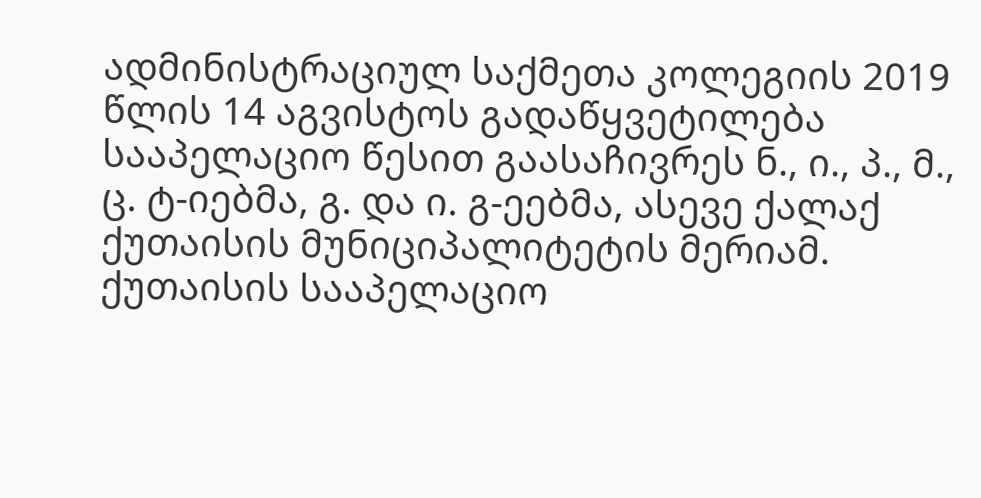ადმინისტრაციულ საქმეთა კოლეგიის 2019 წლის 14 აგვისტოს გადაწყვეტილება სააპელაციო წესით გაასაჩივრეს ნ., ი., პ., მ., ც. ტ-იებმა, გ. და ი. გ-ეებმა, ასევე ქალაქ ქუთაისის მუნიციპალიტეტის მერიამ.
ქუთაისის სააპელაციო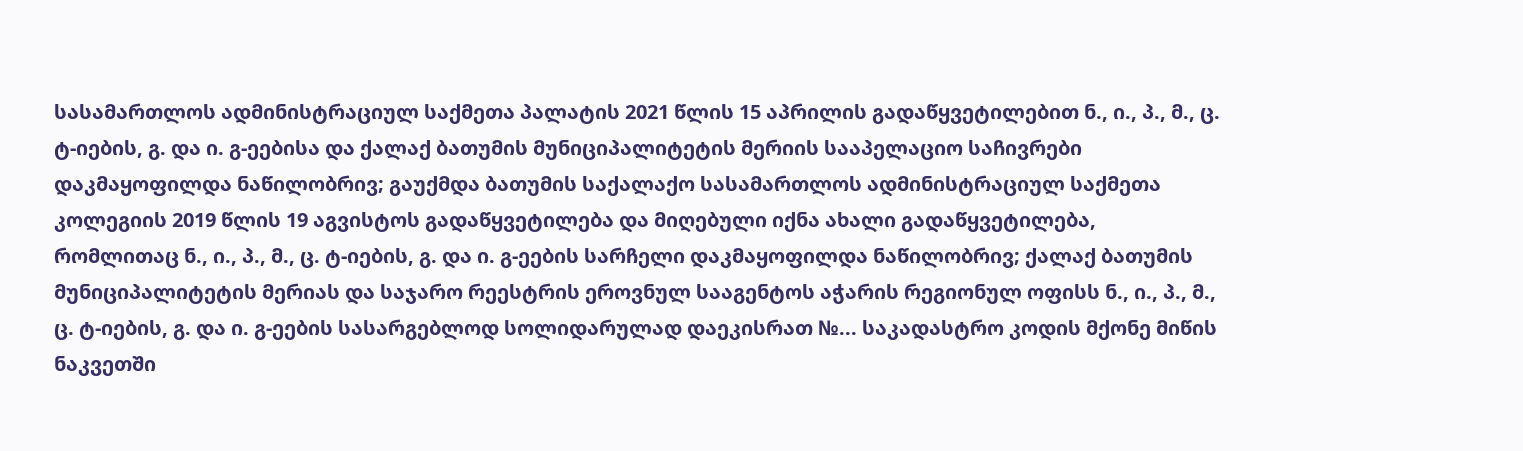სასამართლოს ადმინისტრაციულ საქმეთა პალატის 2021 წლის 15 აპრილის გადაწყვეტილებით ნ., ი., პ., მ., ც. ტ-იების, გ. და ი. გ-ეებისა და ქალაქ ბათუმის მუნიციპალიტეტის მერიის სააპელაციო საჩივრები დაკმაყოფილდა ნაწილობრივ; გაუქმდა ბათუმის საქალაქო სასამართლოს ადმინისტრაციულ საქმეთა კოლეგიის 2019 წლის 19 აგვისტოს გადაწყვეტილება და მიღებული იქნა ახალი გადაწყვეტილება, რომლითაც ნ., ი., პ., მ., ც. ტ-იების, გ. და ი. გ-ეების სარჩელი დაკმაყოფილდა ნაწილობრივ; ქალაქ ბათუმის მუნიციპალიტეტის მერიას და საჯარო რეესტრის ეროვნულ სააგენტოს აჭარის რეგიონულ ოფისს ნ., ი., პ., მ., ც. ტ-იების, გ. და ი. გ-ეების სასარგებლოდ სოლიდარულად დაეკისრათ №... საკადასტრო კოდის მქონე მიწის ნაკვეთში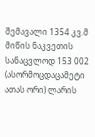შემავალი 1354 კვ.მ მიწის ნაკვეთის სანაცვლოდ 153 002 (ასორმოცდაცამეტი ათას ორი) ლარის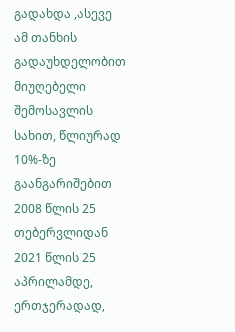გადახდა ,ასევე ამ თანხის გადაუხდელობით მიუღებელი შემოსავლის სახით, წლიურად 10%-ზე გაანგარიშებით 2008 წლის 25 თებერვლიდან 2021 წლის 25 აპრილამდე, ერთჯერადად,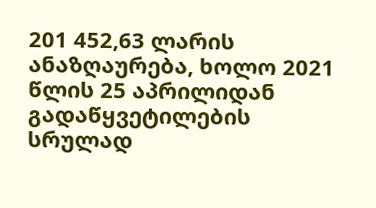201 452,63 ლარის ანაზღაურება, ხოლო 2021 წლის 25 აპრილიდან გადაწყვეტილების სრულად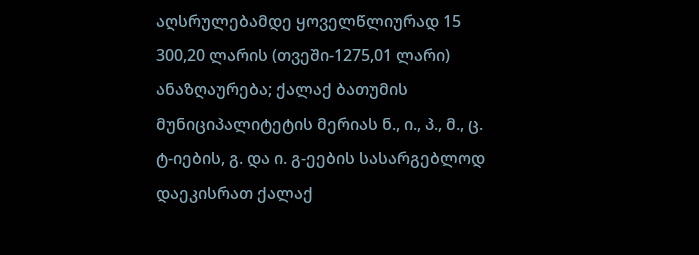აღსრულებამდე ყოველწლიურად 15 300,20 ლარის (თვეში-1275,01 ლარი) ანაზღაურება; ქალაქ ბათუმის მუნიციპალიტეტის მერიას ნ., ი., პ., მ., ც. ტ-იების, გ. და ი. გ-ეების სასარგებლოდ დაეკისრათ ქალაქ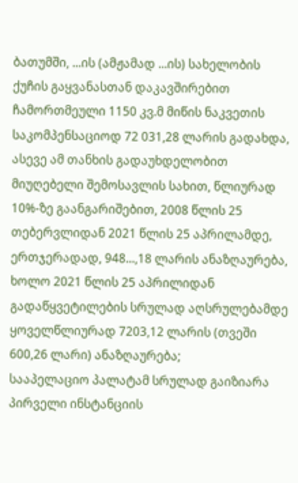ბათუმში, ...ის (ამჟამად ...ის) სახელობის ქუჩის გაყვანასთან დაკავშირებით ჩამორთმეული 1150 კვ.მ მიწის ნაკვეთის საკომპენსაციოდ 72 031,28 ლარის გადახდა, ასევე ამ თანხის გადაუხდელობით მიუღებელი შემოსავლის სახით, წლიურად 10%-ზე გაანგარიშებით, 2008 წლის 25 თებერვლიდან 2021 წლის 25 აპრილამდე, ერთჯერადად, 948...,18 ლარის ანაზღაურება, ხოლო 2021 წლის 25 აპრილიდან გადაწყვეტილების სრულად აღსრულებამდე ყოველწლიურად 7203,12 ლარის (თვეში 600,26 ლარი) ანაზღაურება;
სააპელაციო პალატამ სრულად გაიზიარა პირველი ინსტანციის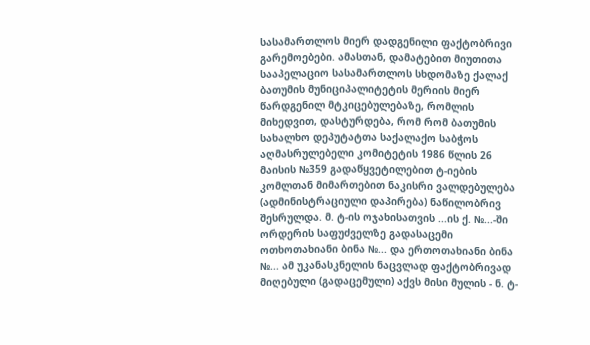სასამართლოს მიერ დადგენილი ფაქტობრივი გარემოებები. ამასთან, დამატებით მიუთითა სააპელაციო სასამართლოს სხდომაზე ქალაქ ბათუმის მუნიციპალიტეტის მერიის მიერ წარდგენილ მტკიცებულებაზე, რომლის მიხედვით, დასტურდება, რომ რომ ბათუმის სახალხო დეპუტატთა საქალაქო საბჭოს აღმასრულებელი კომიტეტის 1986 წლის 26 მაისის №359 გადაწყვეტილებით ტ-იების კომლთან მიმართებით ნაკისრი ვალდებულება (ადმინისტრაციული დაპირება) ნაწილობრივ შესრულდა. მ. ტ-ის ოჯახისათვის ...ის ქ. №...-ში ორდერის საფუძველზე გადასაცემი ოთხოთახიანი ბინა №... და ერთოთახიანი ბინა №... ამ უკანასკნელის ნაცვლად ფაქტობრივად მიღებული (გადაცემული) აქვს მისი მულის - ნ. ტ-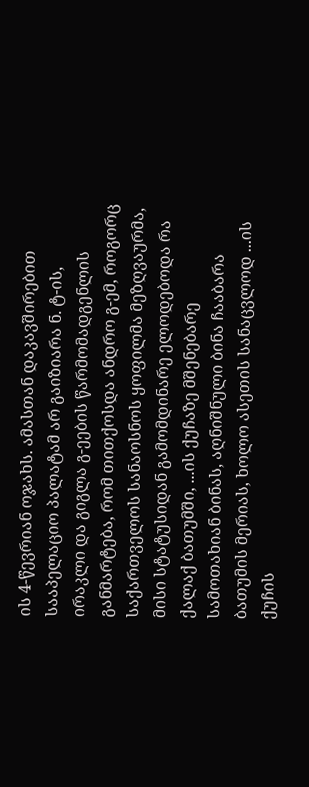ის 4-წევრიან ოჯახს. ამასთან დაკავშირებით სააპელაციო პალატამ არ გაიზიარა ნ. ტ-ის, ირაკლი და გიგლა გ-ეების წარმომადგენლის განმარტება, რომ თითქოსდა ანდრო გ-ემ, როგორც საქართველოს სანაოსნოს ყოფილმა მეზღვაურმა, მისი სტატუსიდან გამომდინარე ელოდებოდა რა ქალაქ ბათუმში, ...ის ქუჩაზე მშენებარე სამოთახიან ბინას, აღნიშნული ბინა ჩააბარა ბათუმის მერიას, ხოლო ასეთის სანაცვლოდ ...ის ქუჩის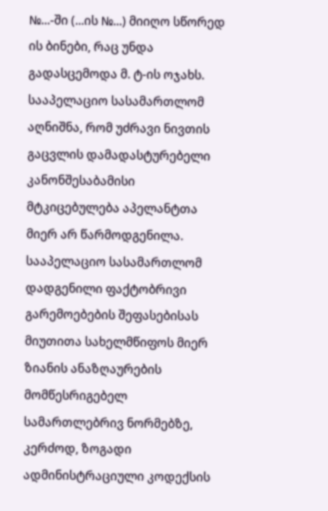№...-ში (...ის №...) მიიღო სწორედ ის ბინები, რაც უნდა გადასცემოდა მ. ტ-ის ოჯახს. სააპელაციო სასამართლომ აღნიშნა, რომ უძრავი ნივთის გაცვლის დამადასტურებელი კანონშესაბამისი მტკიცებულება აპელანტთა მიერ არ წარმოდგენილა.
სააპელაციო სასამართლომ დადგენილი ფაქტობრივი გარემოებების შეფასებისას მიუთითა სახელმწიფოს მიერ ზიანის ანაზღაურების მომწესრიგებელ სამართლებრივ ნორმებზე, კერძოდ, ზოგადი ადმინისტრაციული კოდექსის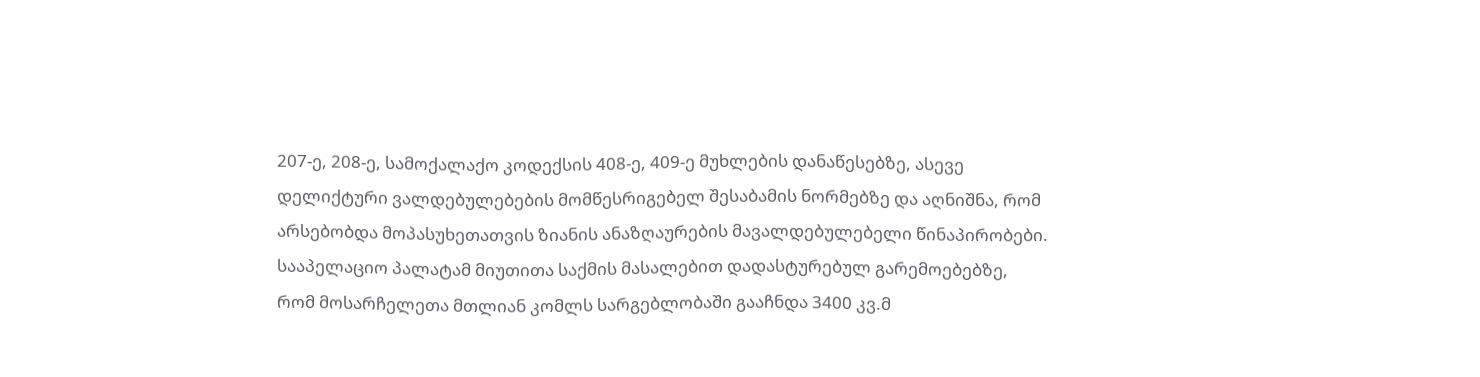207-ე, 208-ე, სამოქალაქო კოდექსის 408-ე, 409-ე მუხლების დანაწესებზე, ასევე დელიქტური ვალდებულებების მომწესრიგებელ შესაბამის ნორმებზე და აღნიშნა, რომ არსებობდა მოპასუხეთათვის ზიანის ანაზღაურების მავალდებულებელი წინაპირობები. სააპელაციო პალატამ მიუთითა საქმის მასალებით დადასტურებულ გარემოებებზე, რომ მოსარჩელეთა მთლიან კომლს სარგებლობაში გააჩნდა 3400 კვ.მ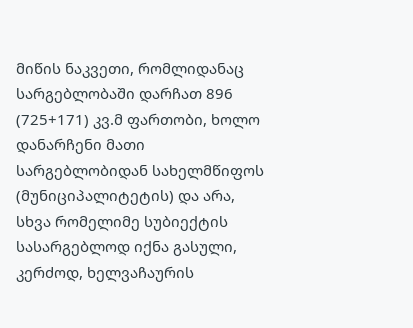მიწის ნაკვეთი, რომლიდანაც სარგებლობაში დარჩათ 896 (725+171) კვ.მ ფართობი, ხოლო დანარჩენი მათი სარგებლობიდან სახელმწიფოს (მუნიციპალიტეტის) და არა, სხვა რომელიმე სუბიექტის სასარგებლოდ იქნა გასული, კერძოდ, ხელვაჩაურის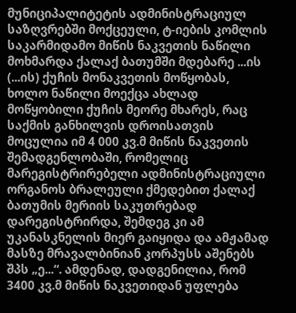მუნიციპალიტეტის ადმინისტრაციულ საზღვრებში მოქცეული, ტ-იების კომლის საკარმიდამო მიწის ნაკვეთის ნაწილი მოხმარდა ქალაქ ბათუმში მდებარე ...ის (...ის) ქუჩის მონაკვეთის მოწყობას, ხოლო ნაწილი მოექცა ახლად მოწყობილი ქუჩის მეორე მხარეს, რაც საქმის განხილვის დროისათვის მოცულია იმ 4 000 კვ.მ მიწის ნაკვეთის შემადგენლობაში, რომელიც მარეგისტრირებელი ადმინისტრაციული ორგანოს ბრალეული ქმედებით ქალაქ ბათუმის მერიის საკუთრებად დარეგისტრირდა, შემდეგ კი ამ უკანასკნელის მიერ გაიყიდა და ამჟამად მასზე მრავალბინიან კორპუსს აშენებს შპს „ე...“. ამდენად, დადგენილია, რომ 3400 კვ.მ მიწის ნაკვეთიდან უფლება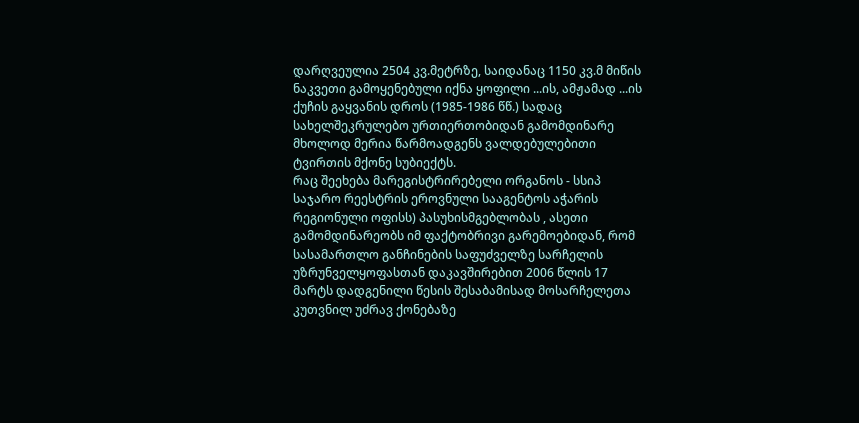დარღვეულია 2504 კვ.მეტრზე, საიდანაც 1150 კვ.მ მიწის ნაკვეთი გამოყენებული იქნა ყოფილი ...ის, ამჟამად ...ის ქუჩის გაყვანის დროს (1985-1986 წწ.) სადაც სახელშეკრულებო ურთიერთობიდან გამომდინარე მხოლოდ მერია წარმოადგენს ვალდებულებითი ტვირთის მქონე სუბიექტს.
რაც შეეხება მარეგისტრირებელი ორგანოს - სსიპ საჯარო რეესტრის ეროვნული სააგენტოს აჭარის რეგიონული ოფისს) პასუხისმგებლობას , ასეთი გამომდინარეობს იმ ფაქტობრივი გარემოებიდან, რომ სასამართლო განჩინების საფუძველზე სარჩელის უზრუნველყოფასთან დაკავშირებით 2006 წლის 17 მარტს დადგენილი წესის შესაბამისად მოსარჩელეთა კუთვნილ უძრავ ქონებაზე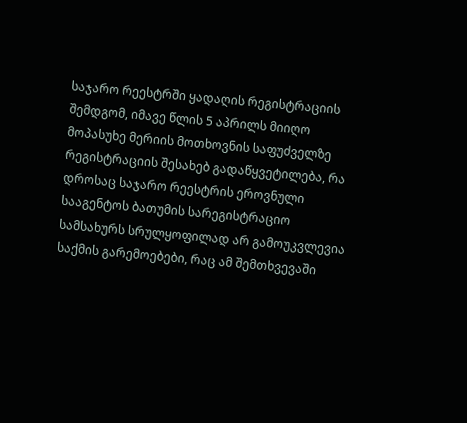საჯარო რეესტრში ყადაღის რეგისტრაციის შემდგომ, იმავე წლის 5 აპრილს მიიღო მოპასუხე მერიის მოთხოვნის საფუძველზე რეგისტრაციის შესახებ გადაწყვეტილება, რა დროსაც საჯარო რეესტრის ეროვნული სააგენტოს ბათუმის სარეგისტრაციო სამსახურს სრულყოფილად არ გამოუკვლევია საქმის გარემოებები, რაც ამ შემთხვევაში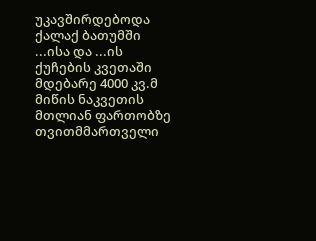უკავშირდებოდა ქალაქ ბათუმში ...ისა და ...ის ქუჩების კვეთაში მდებარე 4000 კვ.მ მიწის ნაკვეთის მთლიან ფართობზე თვითმმართველი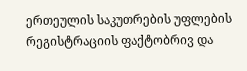ერთეულის საკუთრების უფლების რეგისტრაციის ფაქტობრივ და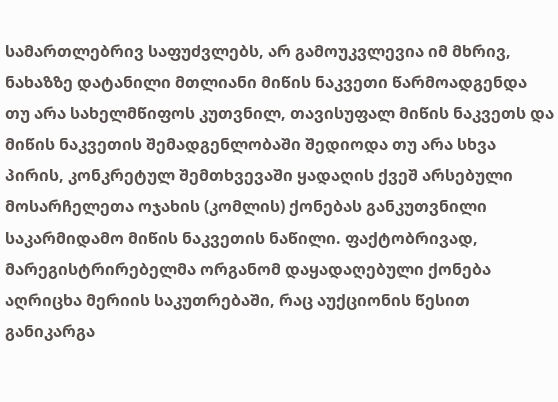სამართლებრივ საფუძვლებს, არ გამოუკვლევია იმ მხრივ, ნახაზზე დატანილი მთლიანი მიწის ნაკვეთი წარმოადგენდა თუ არა სახელმწიფოს კუთვნილ, თავისუფალ მიწის ნაკვეთს და მიწის ნაკვეთის შემადგენლობაში შედიოდა თუ არა სხვა პირის, კონკრეტულ შემთხვევაში ყადაღის ქვეშ არსებული მოსარჩელეთა ოჯახის (კომლის) ქონებას განკუთვნილი საკარმიდამო მიწის ნაკვეთის ნაწილი. ფაქტობრივად, მარეგისტრირებელმა ორგანომ დაყადაღებული ქონება აღრიცხა მერიის საკუთრებაში, რაც აუქციონის წესით განიკარგა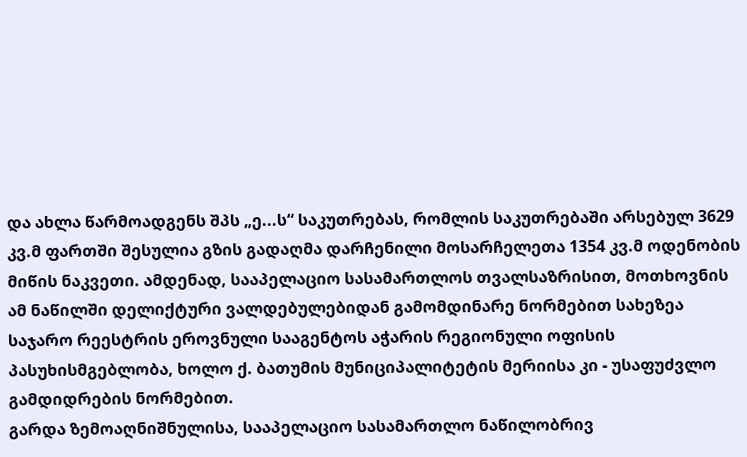და ახლა წარმოადგენს შპს „ე...ს“ საკუთრებას, რომლის საკუთრებაში არსებულ 3629 კვ.მ ფართში შესულია გზის გადაღმა დარჩენილი მოსარჩელეთა 1354 კვ.მ ოდენობის მიწის ნაკვეთი. ამდენად, სააპელაციო სასამართლოს თვალსაზრისით, მოთხოვნის ამ ნაწილში დელიქტური ვალდებულებიდან გამომდინარე ნორმებით სახეზეა საჯარო რეესტრის ეროვნული სააგენტოს აჭარის რეგიონული ოფისის პასუხისმგებლობა, ხოლო ქ. ბათუმის მუნიციპალიტეტის მერიისა კი - უსაფუძვლო გამდიდრების ნორმებით.
გარდა ზემოაღნიშნულისა, სააპელაციო სასამართლო ნაწილობრივ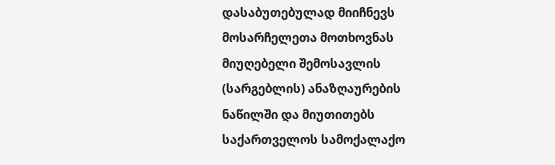დასაბუთებულად მიიჩნევს მოსარჩელეთა მოთხოვნას მიუღებელი შემოსავლის (სარგებლის) ანაზღაურების ნაწილში და მიუთითებს საქართველოს სამოქალაქო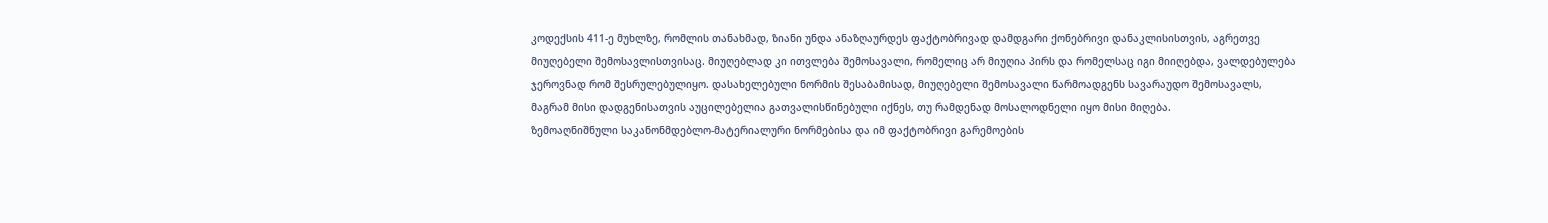კოდექსის 411-ე მუხლზე, რომლის თანახმად, ზიანი უნდა ანაზღაურდეს ფაქტობრივად დამდგარი ქონებრივი დანაკლისისთვის, აგრეთვე მიუღებელი შემოსავლისთვისაც. მიუღებლად კი ითვლება შემოსავალი, რომელიც არ მიუღია პირს და რომელსაც იგი მიიღებდა, ვალდებულება ჯეროვნად რომ შესრულებულიყო. დასახელებული ნორმის შესაბამისად, მიუღებელი შემოსავალი წარმოადგენს სავარაუდო შემოსავალს, მაგრამ მისი დადგენისათვის აუცილებელია გათვალისწინებული იქნეს, თუ რამდენად მოსალოდნელი იყო მისი მიღება.
ზემოაღნიშნული საკანონმდებლო-მატერიალური ნორმებისა და იმ ფაქტობრივი გარემოების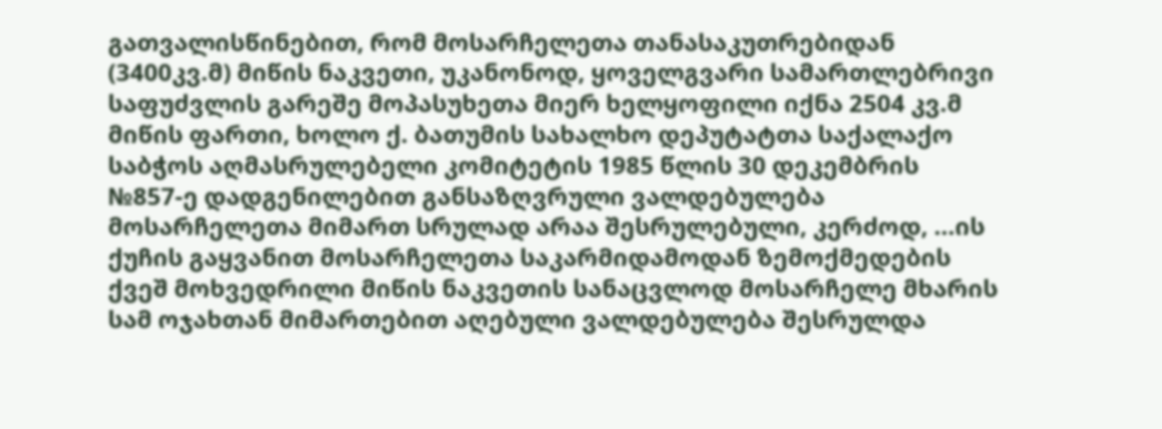გათვალისწინებით, რომ მოსარჩელეთა თანასაკუთრებიდან (3400კვ.მ) მიწის ნაკვეთი, უკანონოდ, ყოველგვარი სამართლებრივი საფუძვლის გარეშე მოპასუხეთა მიერ ხელყოფილი იქნა 2504 კვ.მ მიწის ფართი, ხოლო ქ. ბათუმის სახალხო დეპუტატთა საქალაქო საბჭოს აღმასრულებელი კომიტეტის 1985 წლის 30 დეკემბრის №857-ე დადგენილებით განსაზღვრული ვალდებულება მოსარჩელეთა მიმართ სრულად არაა შესრულებული, კერძოდ, ...ის ქუჩის გაყვანით მოსარჩელეთა საკარმიდამოდან ზემოქმედების ქვეშ მოხვედრილი მიწის ნაკვეთის სანაცვლოდ მოსარჩელე მხარის სამ ოჯახთან მიმართებით აღებული ვალდებულება შესრულდა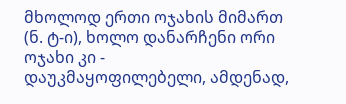მხოლოდ ერთი ოჯახის მიმართ (ნ. ტ-ი), ხოლო დანარჩენი ორი ოჯახი კი - დაუკმაყოფილებელი, ამდენად,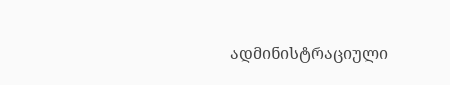ადმინისტრაციული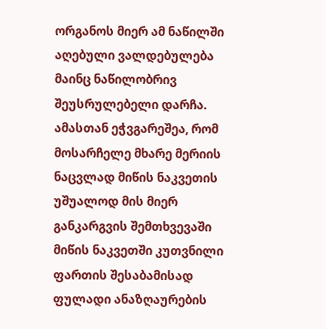ორგანოს მიერ ამ ნაწილში აღებული ვალდებულება მაინც ნაწილობრივ შეუსრულებელი დარჩა. ამასთან ეჭვგარეშეა, რომ მოსარჩელე მხარე მერიის ნაცვლად მიწის ნაკვეთის უშუალოდ მის მიერ განკარგვის შემთხვევაში მიწის ნაკვეთში კუთვნილი ფართის შესაბამისად ფულადი ანაზღაურების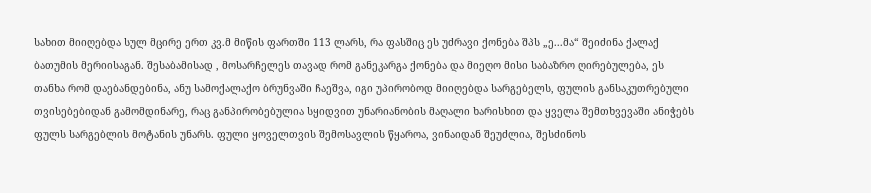სახით მიიღებდა სულ მცირე ერთ კვ.მ მიწის ფართში 113 ლარს, რა ფასშიც ეს უძრავი ქონება შპს „ე...მა“ შეიძინა ქალაქ ბათუმის მერიისაგან. შესაბამისად , მოსარჩელეს თავად რომ განეკარგა ქონება და მიეღო მისი საბაზრო ღირებულება, ეს თანხა რომ დაებანდებინა, ანუ სამოქალაქო ბრუნვაში ჩაეშვა, იგი უპირობოდ მიიღებდა სარგებელს, ფულის განსაკუთრებული თვისებებიდან გამომდინარე, რაც განპირობებულია სყიდვით უნარიანობის მაღალი ხარისხით და ყველა შემთხვევაში ანიჭებს ფულს სარგებლის მოტანის უნარს. ფული ყოველთვის შემოსავლის წყაროა, ვინაიდან შეუძლია, შესძინოს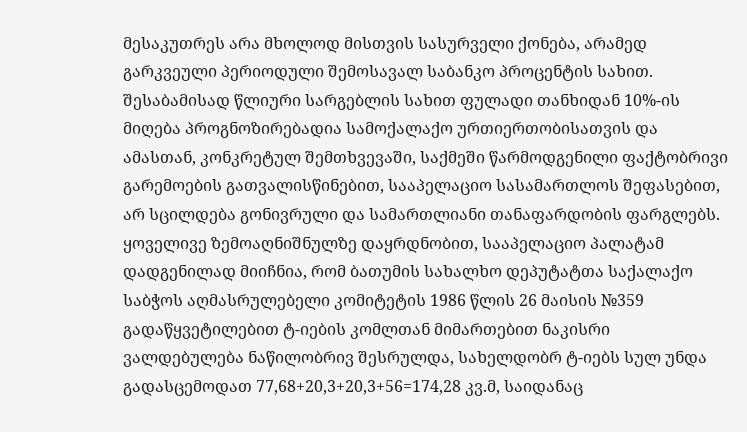მესაკუთრეს არა მხოლოდ მისთვის სასურველი ქონება, არამედ გარკვეული პერიოდული შემოსავალ საბანკო პროცენტის სახით. შესაბამისად წლიური სარგებლის სახით ფულადი თანხიდან 10%-ის მიღება პროგნოზირებადია სამოქალაქო ურთიერთობისათვის და ამასთან, კონკრეტულ შემთხვევაში, საქმეში წარმოდგენილი ფაქტობრივი გარემოების გათვალისწინებით, სააპელაციო სასამართლოს შეფასებით, არ სცილდება გონივრული და სამართლიანი თანაფარდობის ფარგლებს.
ყოველივე ზემოაღნიშნულზე დაყრდნობით, სააპელაციო პალატამ დადგენილად მიიჩნია, რომ ბათუმის სახალხო დეპუტატთა საქალაქო საბჭოს აღმასრულებელი კომიტეტის 1986 წლის 26 მაისის №359 გადაწყვეტილებით ტ-იების კომლთან მიმართებით ნაკისრი ვალდებულება ნაწილობრივ შესრულდა, სახელდობრ ტ-იებს სულ უნდა გადასცემოდათ 77,68+20,3+20,3+56=174,28 კვ.მ, საიდანაც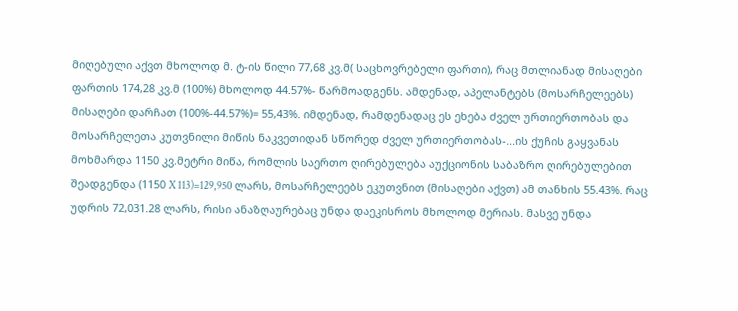მიღებული აქვთ მხოლოდ მ. ტ-ის წილი 77,68 კვ.მ( საცხოვრებელი ფართი), რაც მთლიანად მისაღები ფართის 174,28 კვ.მ (100%) მხოლოდ 44.57%- წარმოადგენს. ამდენად, აპელანტებს (მოსარჩელეებს) მისაღები დარჩათ (100%-44.57%)= 55,43%. იმდენად, რამდენადაც ეს ეხება ძველ ურთიერთობას და მოსარჩელეთა კუთვნილი მიწის ნაკვეთიდან სწორედ ძველ ურთიერთობას-...ის ქუჩის გაყვანას მოხმარდა 1150 კვ.მეტრი მიწა, რომლის საერთო ღირებულება აუქციონის საბაზრო ღირებულებით შეადგენდა (1150 X 113)=129,950 ლარს, მოსარჩელეებს ეკუთვნით (მისაღები აქვთ) ამ თანხის 55.43%. რაც უდრის 72,031.28 ლარს, რისი ანაზღაურებაც უნდა დაეკისროს მხოლოდ მერიას. მასვე უნდა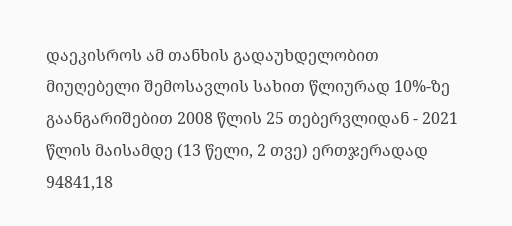დაეკისროს ამ თანხის გადაუხდელობით მიუღებელი შემოსავლის სახით წლიურად 10%-ზე გაანგარიშებით 2008 წლის 25 თებერვლიდან - 2021 წლის მაისამდე (13 წელი, 2 თვე) ერთჯერადად 94841,18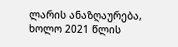ლარის ანაზღაურება, ხოლო 2021 წლის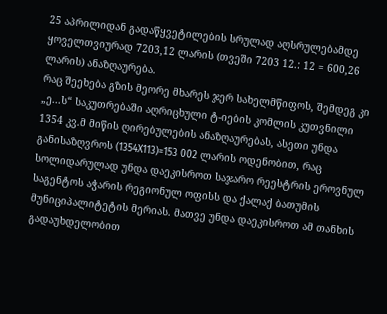25 აპრილიდან გადაწყვეტილების სრულად აღსრულებამდე ყოველთვიურად 7203,12 ლარის (თვეში 7203 12.: 12 = 600,26 ლარის) ანაზღაურება.
რაც შეეხება გზის მეორე მხარეს ჯერ სახელმწიფოს, შემდეგ კი „ე...ს“ საკუთრებაში აღრიცხული ტ-იების კომლის კუთვნილი 1354 კვ.მ მიწის ღირებულების ანაზღაურებას, ასეთი უნდა განისაზღვროს (1354X113)=153 002 ლარის ოდენობით, რაც სოლიდარულად უნდა დაეკისროთ საჯარო რეესტრის ეროვნულ საგენტოს აჭარის რეგიონულ ოფისს და ქალაქ ბათუმის მუნიციპალიტეტის მერიას. მათვე უნდა დაეკისროთ ამ თანხის გადაუხდელობით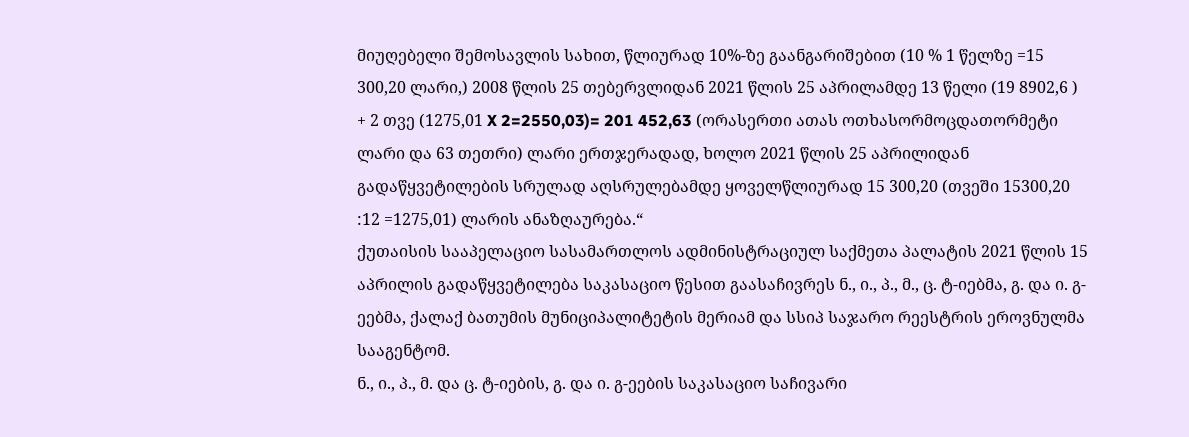მიუღებელი შემოსავლის სახით, წლიურად 10%-ზე გაანგარიშებით (10 % 1 წელზე =15 300,20 ლარი,) 2008 წლის 25 თებერვლიდან 2021 წლის 25 აპრილამდე 13 წელი (19 8902,6 ) + 2 თვე (1275,01 X 2=2550,03)= 201 452,63 (ორასერთი ათას ოთხასორმოცდათორმეტი ლარი და 63 თეთრი) ლარი ერთჯერადად, ხოლო 2021 წლის 25 აპრილიდან გადაწყვეტილების სრულად აღსრულებამდე ყოველწლიურად 15 300,20 (თვეში 15300,20 :12 =1275,01) ლარის ანაზღაურება.“
ქუთაისის სააპელაციო სასამართლოს ადმინისტრაციულ საქმეთა პალატის 2021 წლის 15 აპრილის გადაწყვეტილება საკასაციო წესით გაასაჩივრეს ნ., ი., პ., მ., ც. ტ-იებმა, გ. და ი. გ-ეებმა, ქალაქ ბათუმის მუნიციპალიტეტის მერიამ და სსიპ საჯარო რეესტრის ეროვნულმა სააგენტომ.
ნ., ი., პ., მ. და ც. ტ-იების, გ. და ი. გ-ეების საკასაციო საჩივარი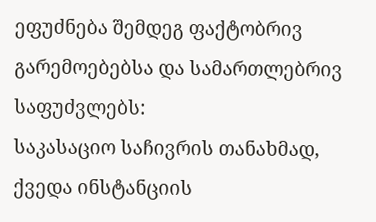ეფუძნება შემდეგ ფაქტობრივ გარემოებებსა და სამართლებრივ საფუძვლებს:
საკასაციო საჩივრის თანახმად, ქვედა ინსტანციის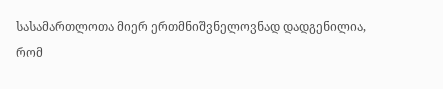სასამართლოთა მიერ ერთმნიშვნელოვნად დადგენილია, რომ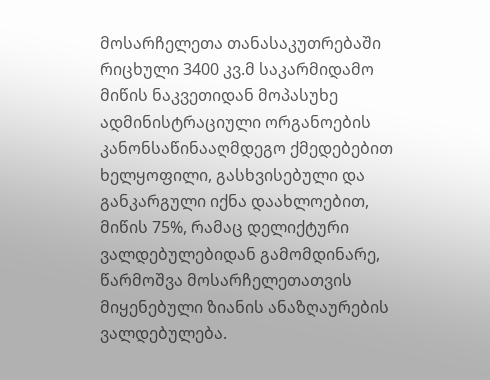მოსარჩელეთა თანასაკუთრებაში რიცხული 3400 კვ.მ საკარმიდამო მიწის ნაკვეთიდან მოპასუხე ადმინისტრაციული ორგანოების კანონსაწინააღმდეგო ქმედებებით ხელყოფილი, გასხვისებული და განკარგული იქნა დაახლოებით, მიწის 75%, რამაც დელიქტური ვალდებულებიდან გამომდინარე, წარმოშვა მოსარჩელეთათვის მიყენებული ზიანის ანაზღაურების ვალდებულება.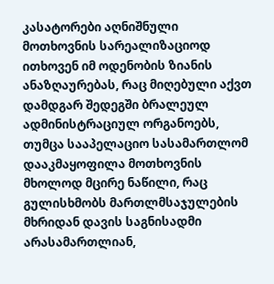კასატორები აღნიშნული მოთხოვნის სარეალიზაციოდ ითხოვენ იმ ოდენობის ზიანის ანაზღაურებას, რაც მიღებული აქვთ დამდგარ შედეგში ბრალეულ ადმინისტრაციულ ორგანოებს, თუმცა სააპელაციო სასამართლომ დააკმაყოფილა მოთხოვნის მხოლოდ მცირე ნაწილი, რაც გულისხმობს მართლმსაჯულების მხრიდან დავის საგნისადმი არასამართლიან,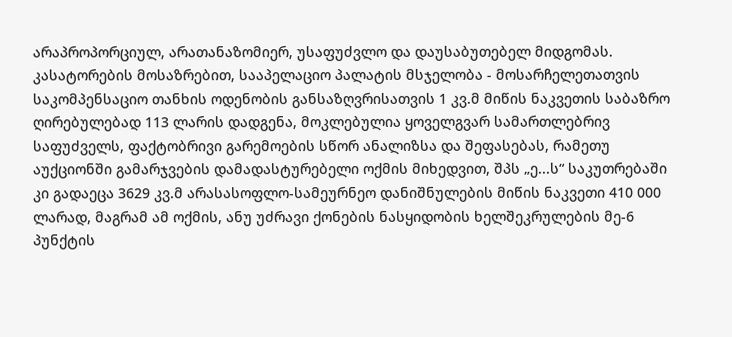არაპროპორციულ, არათანაზომიერ, უსაფუძვლო და დაუსაბუთებელ მიდგომას.
კასატორების მოსაზრებით, სააპელაციო პალატის მსჯელობა - მოსარჩელეთათვის საკომპენსაციო თანხის ოდენობის განსაზღვრისათვის 1 კვ.მ მიწის ნაკვეთის საბაზრო ღირებულებად 113 ლარის დადგენა, მოკლებულია ყოველგვარ სამართლებრივ საფუძველს, ფაქტობრივი გარემოების სწორ ანალიზსა და შეფასებას, რამეთუ აუქციონში გამარჯვების დამადასტურებელი ოქმის მიხედვით, შპს „ე...ს“ საკუთრებაში კი გადაეცა 3629 კვ.მ არასასოფლო-სამეურნეო დანიშნულების მიწის ნაკვეთი 410 000 ლარად, მაგრამ ამ ოქმის, ანუ უძრავი ქონების ნასყიდობის ხელშეკრულების მე-6 პუნქტის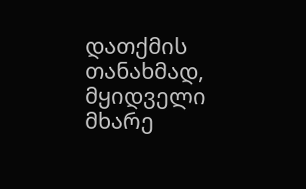დათქმის თანახმად, მყიდველი მხარე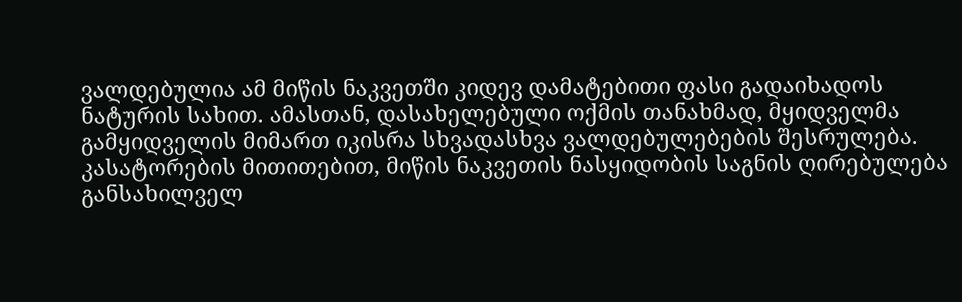ვალდებულია ამ მიწის ნაკვეთში კიდევ დამატებითი ფასი გადაიხადოს ნატურის სახით. ამასთან, დასახელებული ოქმის თანახმად, მყიდველმა გამყიდველის მიმართ იკისრა სხვადასხვა ვალდებულებების შესრულება. კასატორების მითითებით, მიწის ნაკვეთის ნასყიდობის საგნის ღირებულება განსახილველ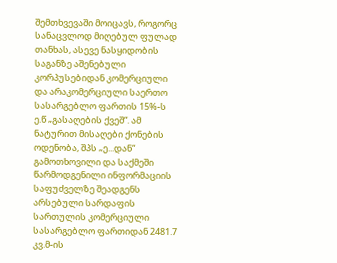შემთხვევაში მოიცავს, როგორც სანაცვლოდ მიღებულ ფულად თანხას, ასევე ნასყიდობის საგანზე აშენებული კორპუსებიდან კომერციული და არაკომერციული საერთო სასარგებლო ფართის 15%-ს ე.წ „გასაღების ქვეშ“. ამ ნატურით მისაღები ქონების ოდენობა, შპს „ე...დან“ გამოთხოვილი და საქმეში წარმოდგენილი ინფორმაციის საფუძველზე შეადგენს არსებული სარდაფის სართულის კომერციული სასარგებლო ფართიდან 2481.7 კვ.მ-ის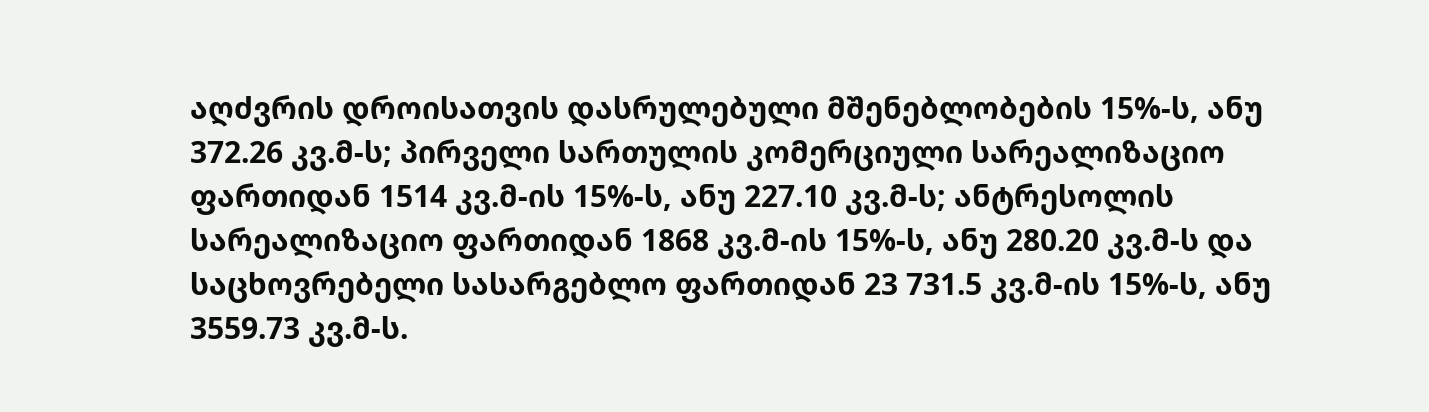აღძვრის დროისათვის დასრულებული მშენებლობების 15%-ს, ანუ 372.26 კვ.მ-ს; პირველი სართულის კომერციული სარეალიზაციო ფართიდან 1514 კვ.მ-ის 15%-ს, ანუ 227.10 კვ.მ-ს; ანტრესოლის სარეალიზაციო ფართიდან 1868 კვ.მ-ის 15%-ს, ანუ 280.20 კვ.მ-ს და საცხოვრებელი სასარგებლო ფართიდან 23 731.5 კვ.მ-ის 15%-ს, ანუ 3559.73 კვ.მ-ს.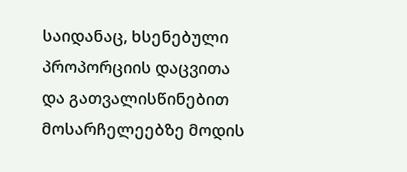საიდანაც, ხსენებული პროპორციის დაცვითა და გათვალისწინებით მოსარჩელეებზე მოდის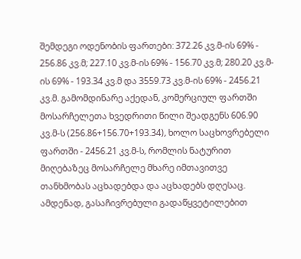შემდეგი ოდენობის ფართები: 372.26 კვ.მ-ის 69% - 256.86 კვ.მ; 227.10 კვ.მ-ის 69% - 156.70 კვ.მ; 280.20 კვ.მ-ის 69% - 193.34 კვ.მ და 3559.73 კვ.მ-ის 69% - 2456.21 კვ.მ. გამომდინარე აქედან, კომერციულ ფართში მოსარჩელეთა ხვედრითი წილი შეადგენს 606.90 კვ.მ-ს (256.86+156.70+193.34), ხოლო საცხოვრებელი ფართში - 2456.21 კვ.მ-ს, რომლის ნატურით მიღებაზეც მოსარჩელე მხარე იმთავითვე თანხმობას აცხადებდა და აცხადებს დღესაც. ამდენად, გასაჩივრებული გადაწყვეტილებით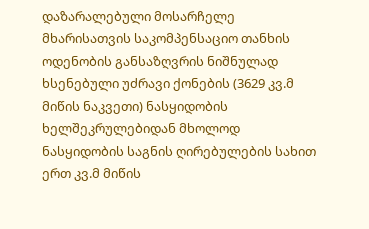დაზარალებული მოსარჩელე მხარისათვის საკომპენსაციო თანხის ოდენობის განსაზღვრის ნიშნულად ხსენებული უძრავი ქონების (3629 კვ.მ მიწის ნაკვეთი) ნასყიდობის ხელშეკრულებიდან მხოლოდ ნასყიდობის საგნის ღირებულების სახით ერთ კვ.მ მიწის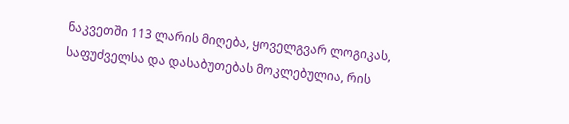ნაკვეთში 113 ლარის მიღება, ყოველგვარ ლოგიკას, საფუძველსა და დასაბუთებას მოკლებულია, რის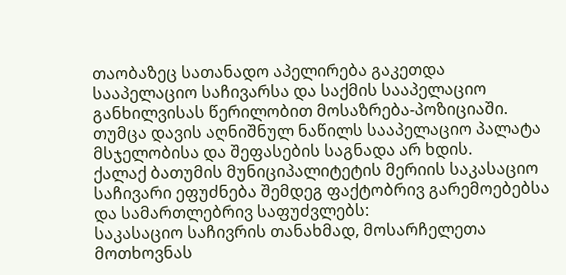თაობაზეც სათანადო აპელირება გაკეთდა სააპელაციო საჩივარსა და საქმის სააპელაციო განხილვისას წერილობით მოსაზრება-პოზიციაში. თუმცა დავის აღნიშნულ ნაწილს სააპელაციო პალატა მსჯელობისა და შეფასების საგნადა არ ხდის.
ქალაქ ბათუმის მუნიციპალიტეტის მერიის საკასაციო საჩივარი ეფუძნება შემდეგ ფაქტობრივ გარემოებებსა და სამართლებრივ საფუძვლებს:
საკასაციო საჩივრის თანახმად, მოსარჩელეთა მოთხოვნას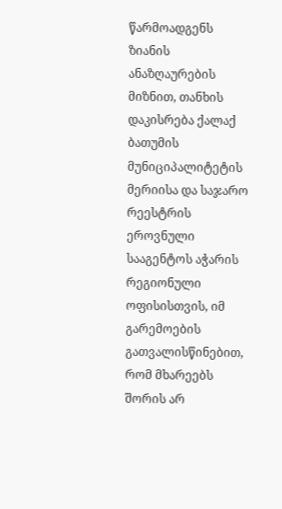წარმოადგენს ზიანის ანაზღაურების მიზნით, თანხის დაკისრება ქალაქ ბათუმის მუნიციპალიტეტის მერიისა და საჯარო რეესტრის ეროვნული სააგენტოს აჭარის რეგიონული ოფისისთვის, იმ გარემოების გათვალისწინებით, რომ მხარეებს შორის არ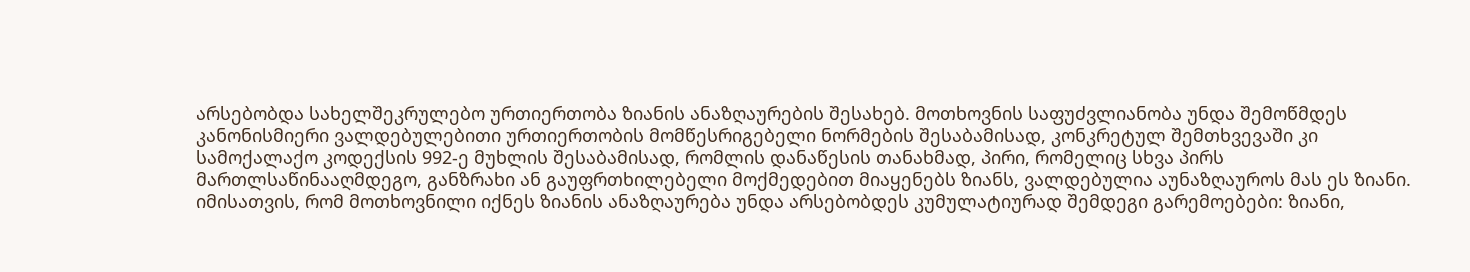არსებობდა სახელშეკრულებო ურთიერთობა ზიანის ანაზღაურების შესახებ. მოთხოვნის საფუძვლიანობა უნდა შემოწმდეს კანონისმიერი ვალდებულებითი ურთიერთობის მომწესრიგებელი ნორმების შესაბამისად, კონკრეტულ შემთხვევაში კი სამოქალაქო კოდექსის 992-ე მუხლის შესაბამისად, რომლის დანაწესის თანახმად, პირი, რომელიც სხვა პირს მართლსაწინააღმდეგო, განზრახი ან გაუფრთხილებელი მოქმედებით მიაყენებს ზიანს, ვალდებულია აუნაზღაუროს მას ეს ზიანი. იმისათვის, რომ მოთხოვნილი იქნეს ზიანის ანაზღაურება უნდა არსებობდეს კუმულატიურად შემდეგი გარემოებები: ზიანი,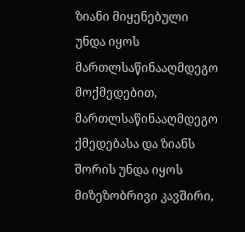ზიანი მიყენებული უნდა იყოს მართლსაწინააღმდეგო მოქმედებით, მართლსაწინააღმდეგო ქმედებასა და ზიანს შორის უნდა იყოს მიზეზობრივი კავშირი,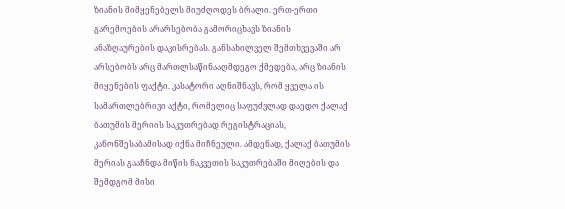ზიანის მიმყენებელს მიუძღოდეს ბრალი. ერთ-ერთი გარემოების არარსებობა გამორიცხავს ზიანის ანაზღაურების დაკისრებას. განსახილველ შემთხვევაში არ არსებობს არც მართლსაწინააღმდეგო ქმედება, არც ზიანის მიყენების ფაქტი. კასატორი აღნიშნავს, რომ ყველა ის სამართლებრივი აქტი, რომელიც საფუძვლად დაედო ქალაქ ბათუმის მერიის საკუთრებად რეგისტრაციას, კანონშესაბამისად იქნა მიჩნეული. ამდენად, ქალაქ ბათუმის მერიას გააჩნდა მიწის ნაკვეთის საკუთრებაში მიღების და შემდგომ მისი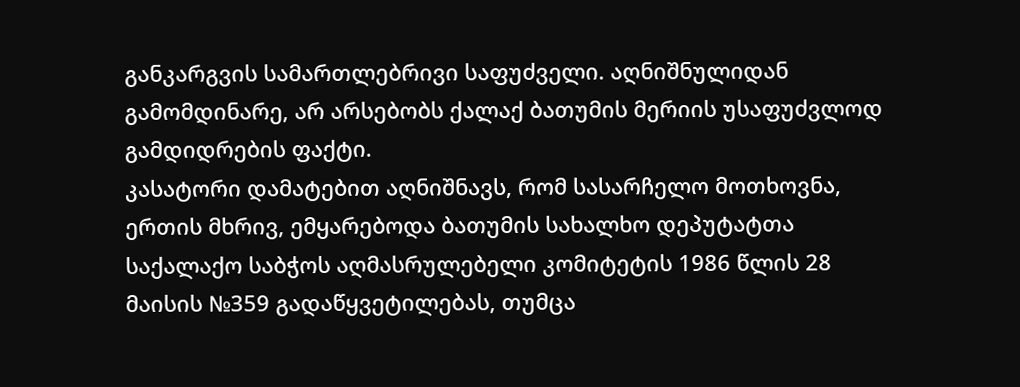განკარგვის სამართლებრივი საფუძველი. აღნიშნულიდან გამომდინარე, არ არსებობს ქალაქ ბათუმის მერიის უსაფუძვლოდ გამდიდრების ფაქტი.
კასატორი დამატებით აღნიშნავს, რომ სასარჩელო მოთხოვნა, ერთის მხრივ, ემყარებოდა ბათუმის სახალხო დეპუტატთა საქალაქო საბჭოს აღმასრულებელი კომიტეტის 1986 წლის 28 მაისის №359 გადაწყვეტილებას, თუმცა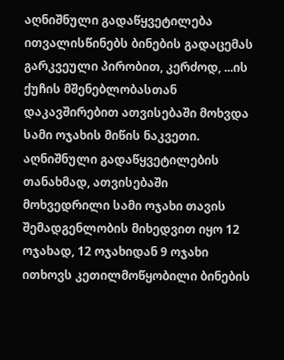აღნიშნული გადაწყვეტილება ითვალისწინებს ბინების გადაცემას გარკვეული პირობით, კერძოდ, ...ის ქუჩის მშენებლობასთან დაკავშირებით ათვისებაში მოხვდა სამი ოჯახის მიწის ნაკვეთი. აღნიშნული გადაწყვეტილების თანახმად, ათვისებაში მოხვედრილი სამი ოჯახი თავის შემადგენლობის მიხედვით იყო 12 ოჯახად, 12 ოჯახიდან 9 ოჯახი ითხოვს კეთილმოწყობილი ბინების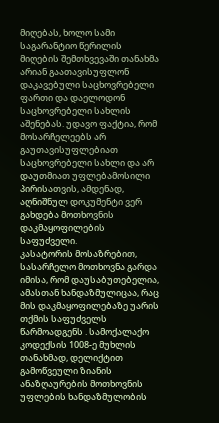მიღებას, ხოლო სამი საგარანტიო წერილის მიღების შემთხვევაში თანახმა არიან გაათავისუფლონ დაკავებული საცხოვრებელი ფართი და დაელოდონ საცხოვრებელი სახლის აშენებას. უდავო ფაქტია, რომ მოსარჩელეებს არ გაუთავისუფლებიათ საცხოვრებელი სახლი და არ დაუთმიათ უფლებამოსილი პირისათვის, ამდენად, აღნიშნულ დოკუმენტი ვერ გახდება მოთხოვნის დაკმაყოფილების საფუძველი.
კასატორის მოსაზრებით, სასარჩელო მოთხოვნა გარდა იმისა, რომ დაუსაბუთებელია, ამასთან ხანდაზმულიცაა, რაც მის დაკმაყოფილებაზე უარის თქმის საფუძველს წარმოადგენს . სამოქალაქო კოდექსის 1008-ე მუხლის თანახმად, დელიქტით გამოწვეული ზიანის ანაზღაურების მოთხოვნის უფლების ხანდაზმულობის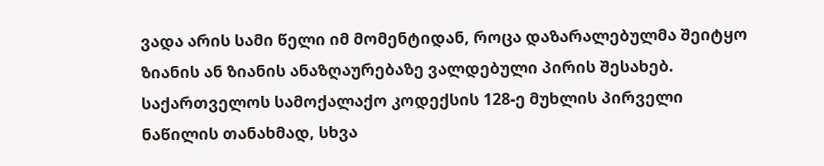ვადა არის სამი წელი იმ მომენტიდან, როცა დაზარალებულმა შეიტყო ზიანის ან ზიანის ანაზღაურებაზე ვალდებული პირის შესახებ. საქართველოს სამოქალაქო კოდექსის 128-ე მუხლის პირველი ნაწილის თანახმად, სხვა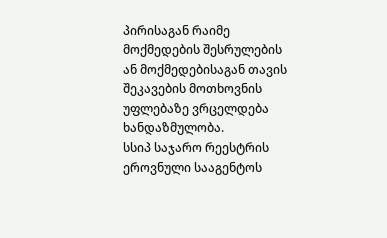პირისაგან რაიმე მოქმედების შესრულების ან მოქმედებისაგან თავის შეკავების მოთხოვნის უფლებაზე ვრცელდება ხანდაზმულობა.
სსიპ საჯარო რეესტრის ეროვნული სააგენტოს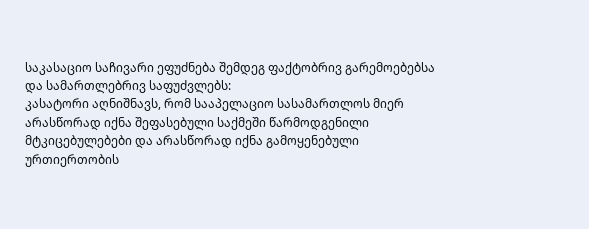საკასაციო საჩივარი ეფუძნება შემდეგ ფაქტობრივ გარემოებებსა და სამართლებრივ საფუძვლებს:
კასატორი აღნიშნავს, რომ სააპელაციო სასამართლოს მიერ არასწორად იქნა შეფასებული საქმეში წარმოდგენილი მტკიცებულებები და არასწორად იქნა გამოყენებული ურთიერთობის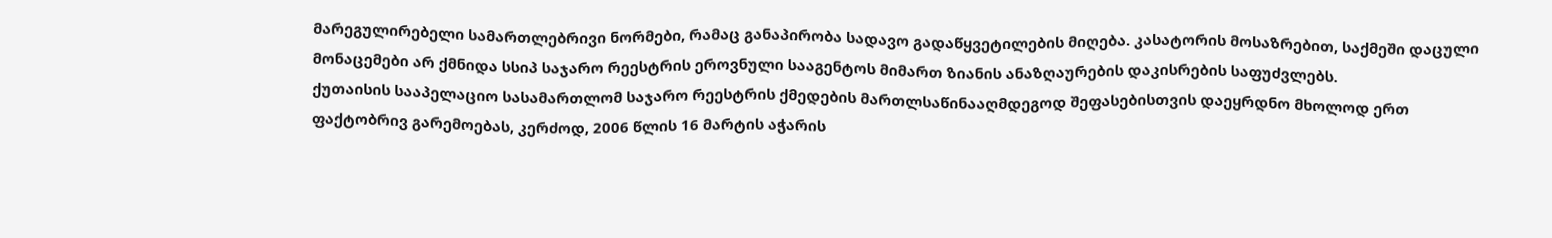მარეგულირებელი სამართლებრივი ნორმები, რამაც განაპირობა სადავო გადაწყვეტილების მიღება. კასატორის მოსაზრებით, საქმეში დაცული მონაცემები არ ქმნიდა სსიპ საჯარო რეესტრის ეროვნული სააგენტოს მიმართ ზიანის ანაზღაურების დაკისრების საფუძვლებს.
ქუთაისის სააპელაციო სასამართლომ საჯარო რეესტრის ქმედების მართლსაწინააღმდეგოდ შეფასებისთვის დაეყრდნო მხოლოდ ერთ ფაქტობრივ გარემოებას, კერძოდ, 2006 წლის 16 მარტის აჭარის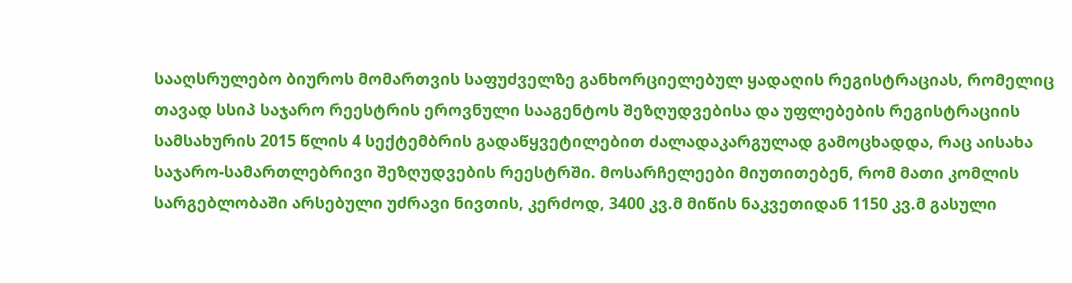სააღსრულებო ბიუროს მომართვის საფუძველზე განხორციელებულ ყადაღის რეგისტრაციას, რომელიც თავად სსიპ საჯარო რეესტრის ეროვნული სააგენტოს შეზღუდვებისა და უფლებების რეგისტრაციის სამსახურის 2015 წლის 4 სექტემბრის გადაწყვეტილებით ძალადაკარგულად გამოცხადდა, რაც აისახა საჯარო-სამართლებრივი შეზღუდვების რეესტრში. მოსარჩელეები მიუთითებენ, რომ მათი კომლის სარგებლობაში არსებული უძრავი ნივთის, კერძოდ, 3400 კვ.მ მიწის ნაკვეთიდან 1150 კვ.მ გასული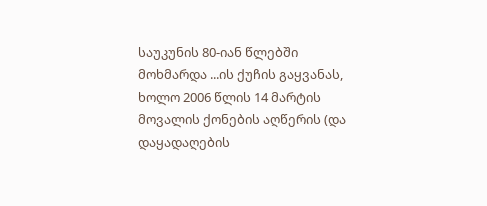საუკუნის 80-იან წლებში მოხმარდა ...ის ქუჩის გაყვანას, ხოლო 2006 წლის 14 მარტის მოვალის ქონების აღწერის (და დაყადაღების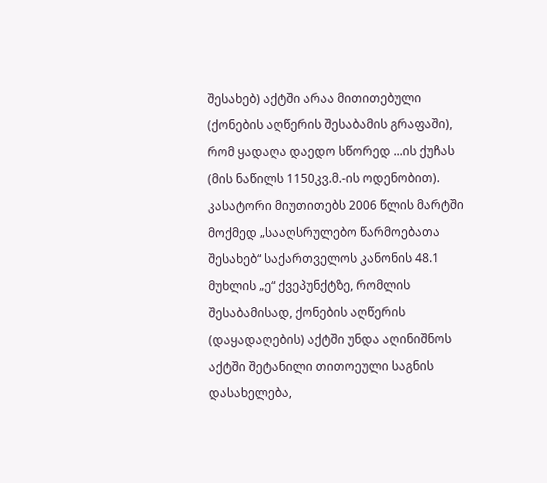შესახებ) აქტში არაა მითითებული (ქონების აღწერის შესაბამის გრაფაში), რომ ყადაღა დაედო სწორედ ...ის ქუჩას (მის ნაწილს 1150კვ.მ.-ის ოდენობით).
კასატორი მიუთითებს 2006 წლის მარტში მოქმედ „სააღსრულებო წარმოებათა შესახებ“ საქართველოს კანონის 48.1 მუხლის „ე“ ქვეპუნქტზე, რომლის შესაბამისად, ქონების აღწერის (დაყადაღების) აქტში უნდა აღინიშნოს აქტში შეტანილი თითოეული საგნის დასახელება,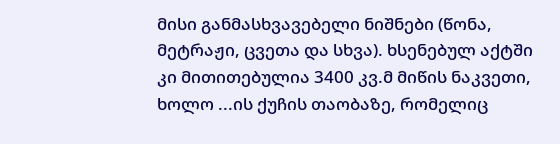მისი განმასხვავებელი ნიშნები (წონა, მეტრაჟი, ცვეთა და სხვა). ხსენებულ აქტში კი მითითებულია 3400 კვ.მ მიწის ნაკვეთი, ხოლო ...ის ქუჩის თაობაზე, რომელიც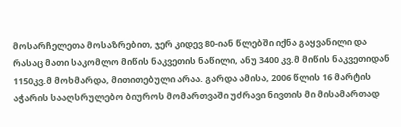მოსარჩელეთა მოსაზრებით, ჯერ კიდევ 80-იან წლებში იქნა გაყვანილი და რასაც მათი საკომლო მიწის ნაკვეთის ნაწილი, ანუ 3400 კვ.მ მიწის ნაკვეთიდან 1150კვ.მ მოხმარდა, მითითებული არაა. გარდა ამისა, 2006 წლის 16 მარტის აჭარის სააღსრულებო ბიუროს მომართვაში უძრავი ნივთის მი მისამართად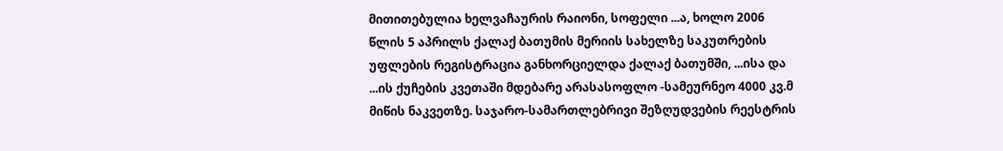მითითებულია ხელვაჩაურის რაიონი, სოფელი ...ა, ხოლო 2006 წლის 5 აპრილს ქალაქ ბათუმის მერიის სახელზე საკუთრების უფლების რეგისტრაცია განხორციელდა ქალაქ ბათუმში, ...ისა და ...ის ქუჩების კვეთაში მდებარე არასასოფლო -სამეურნეო 4000 კვ.მ მიწის ნაკვეთზე. საჯარო-სამართლებრივი შეზღუდვების რეესტრის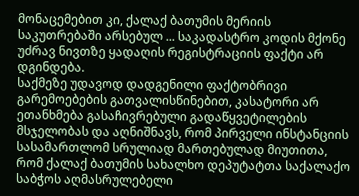მონაცემებით კი, ქალაქ ბათუმის მერიის საკუთრებაში არსებულ ... საკადასტრო კოდის მქონე უძრავ ნივთზე ყადაღის რეგისტრაციის ფაქტი არ დგინდება.
საქმეზე უდავოდ დადგენილი ფაქტობრივი გარემოებების გათვალისწინებით, კასატორი არ ეთანხმება გასაჩივრებული გადაწყვეტილების მსჯელობას და აღნიშნავს, რომ პირველი ინსტანციის სასამართლომ სრულიად მართებულად მიუთითა, რომ ქალაქ ბათუმის სახალხო დეპუტატთა საქალაქო საბჭოს აღმასრულებელი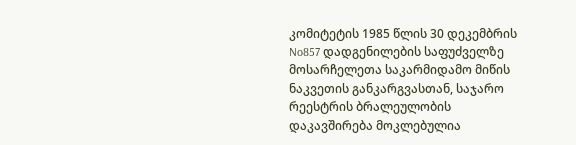კომიტეტის 1985 წლის 30 დეკემბრის No857 დადგენილების საფუძველზე მოსარჩელეთა საკარმიდამო მიწის ნაკვეთის განკარგვასთან, საჯარო რეესტრის ბრალეულობის დაკავშირება მოკლებულია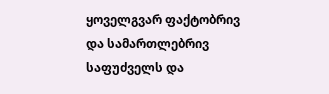ყოველგვარ ფაქტობრივ და სამართლებრივ საფუძველს და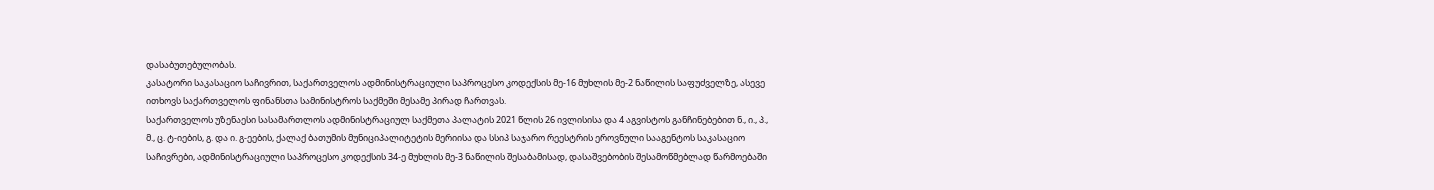დასაბუთებულობას.
კასატორი საკასაციო საჩივრით, საქართველოს ადმინისტრაციული საპროცესო კოდექსის მე-16 მუხლის მე-2 ნაწილის საფუძველზე, ასევე ითხოვს საქართველოს ფინანსთა სამინისტროს საქმეში მესამე პირად ჩართვას.
საქართველოს უზენაესი სასამართლოს ადმინისტრაციულ საქმეთა პალატის 2021 წლის 26 ივლისისა და 4 აგვისტოს განჩინებებით ნ., ი., პ., მ., ც. ტ-იების, გ. და ი. გ-ეების, ქალაქ ბათუმის მუნიციპალიტეტის მერიისა და სსიპ საჯარო რეესტრის ეროვნული სააგენტოს საკასაციო საჩივრები, ადმინისტრაციული საპროცესო კოდექსის 34-ე მუხლის მე-3 ნაწილის შესაბამისად, დასაშვებობის შესამოწმებლად წარმოებაში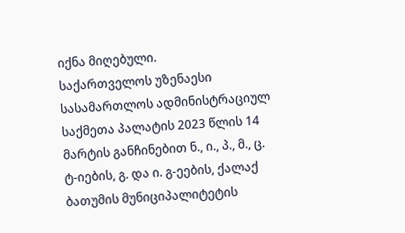იქნა მიღებული.
საქართველოს უზენაესი სასამართლოს ადმინისტრაციულ საქმეთა პალატის 2023 წლის 14 მარტის განჩინებით ნ., ი., პ., მ., ც. ტ-იების, გ. და ი. გ-ეების, ქალაქ ბათუმის მუნიციპალიტეტის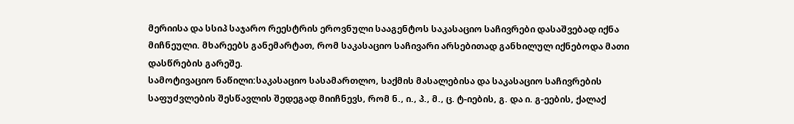მერიისა და სსიპ საჯარო რეესტრის ეროვნული სააგენტოს საკასაციო საჩივრები დასაშვებად იქნა მიჩნეული. მხარეებს განემარტათ, რომ საკასაციო საჩივარი არსებითად განხილულ იქნებოდა მათი დასწრების გარეშე.
სამოტივაციო ნაწილი:საკასაციო სასამართლო, საქმის მასალებისა და საკასაციო საჩივრების საფუძვლების შესწავლის შედეგად მიიჩნევს, რომ ნ., ი., პ., მ., ც. ტ-იების, გ. და ი. გ-ეების, ქალაქ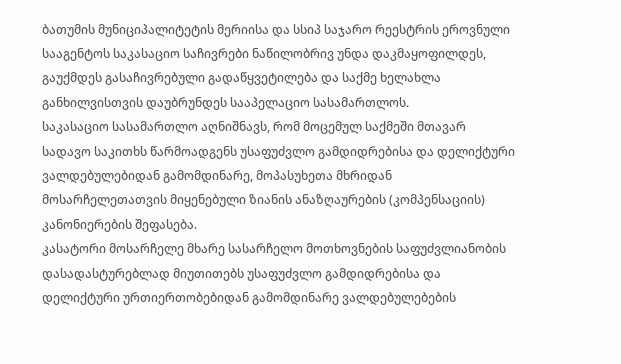ბათუმის მუნიციპალიტეტის მერიისა და სსიპ საჯარო რეესტრის ეროვნული სააგენტოს საკასაციო საჩივრები ნაწილობრივ უნდა დაკმაყოფილდეს, გაუქმდეს გასაჩივრებული გადაწყვეტილება და საქმე ხელახლა განხილვისთვის დაუბრუნდეს სააპელაციო სასამართლოს.
საკასაციო სასამართლო აღნიშნავს, რომ მოცემულ საქმეში მთავარ სადავო საკითხს წარმოადგენს უსაფუძვლო გამდიდრებისა და დელიქტური ვალდებულებიდან გამომდინარე, მოპასუხეთა მხრიდან მოსარჩელეთათვის მიყენებული ზიანის ანაზღაურების (კომპენსაციის) კანონიერების შეფასება.
კასატორი მოსარჩელე მხარე სასარჩელო მოთხოვნების საფუძვლიანობის დასადასტურებლად მიუთითებს უსაფუძვლო გამდიდრებისა და დელიქტური ურთიერთობებიდან გამომდინარე ვალდებულებების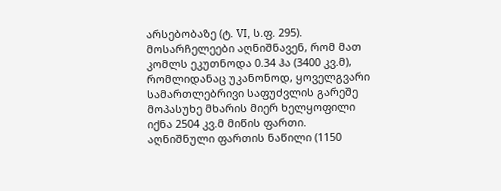არსებობაზე (ტ. VI, ს.ფ. 295). მოსარჩელეები აღნიშნავენ, რომ მათ კომლს ეკუთნოდა 0.34 ჰა (3400 კვ.მ), რომლიდანაც უკანონოდ, ყოველგვარი სამართლებრივი საფუძვლის გარეშე მოპასუხე მხარის მიერ ხელყოფილი იქნა 2504 კვ.მ მიწის ფართი. აღნიშნული ფართის ნაწილი (1150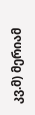კვ.მ) მერიამ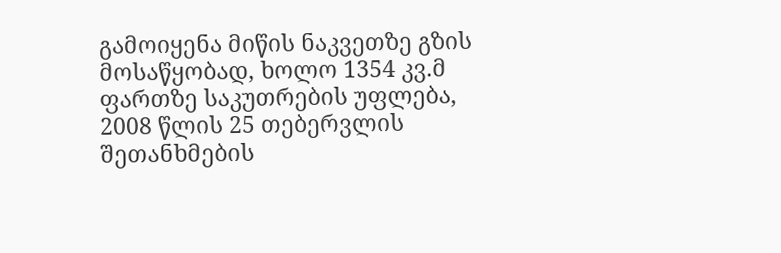გამოიყენა მიწის ნაკვეთზე გზის მოსაწყობად, ხოლო 1354 კვ.მ ფართზე საკუთრების უფლება, 2008 წლის 25 თებერვლის შეთანხმების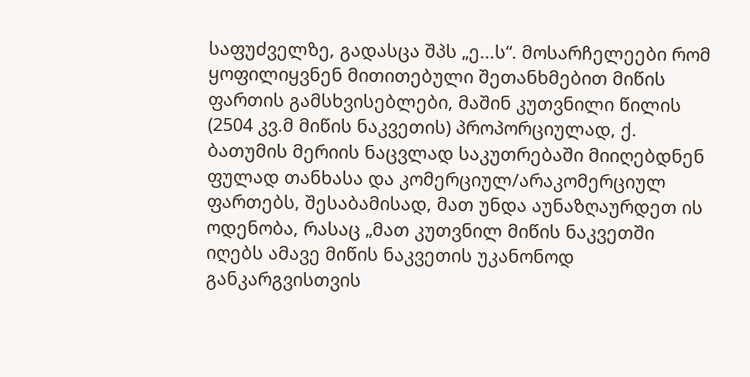საფუძველზე, გადასცა შპს „ე...ს“. მოსარჩელეები რომ ყოფილიყვნენ მითითებული შეთანხმებით მიწის ფართის გამსხვისებლები, მაშინ კუთვნილი წილის (2504 კვ.მ მიწის ნაკვეთის) პროპორციულად, ქ. ბათუმის მერიის ნაცვლად საკუთრებაში მიიღებდნენ ფულად თანხასა და კომერციულ/არაკომერციულ ფართებს, შესაბამისად, მათ უნდა აუნაზღაურდეთ ის ოდენობა, რასაც „მათ კუთვნილ მიწის ნაკვეთში იღებს ამავე მიწის ნაკვეთის უკანონოდ განკარგვისთვის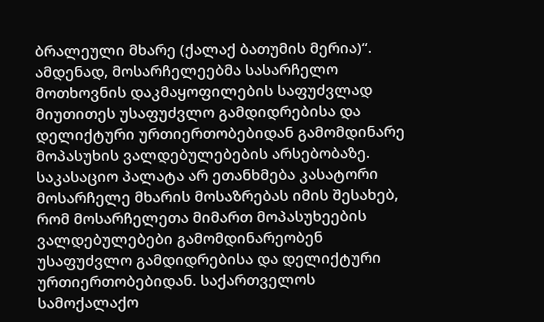ბრალეული მხარე (ქალაქ ბათუმის მერია)“. ამდენად, მოსარჩელეებმა სასარჩელო მოთხოვნის დაკმაყოფილების საფუძვლად მიუთითეს უსაფუძვლო გამდიდრებისა და დელიქტური ურთიერთობებიდან გამომდინარე მოპასუხის ვალდებულებების არსებობაზე.
საკასაციო პალატა არ ეთანხმება კასატორი მოსარჩელე მხარის მოსაზრებას იმის შესახებ, რომ მოსარჩელეთა მიმართ მოპასუხეების ვალდებულებები გამომდინარეობენ უსაფუძვლო გამდიდრებისა და დელიქტური ურთიერთობებიდან. საქართველოს სამოქალაქო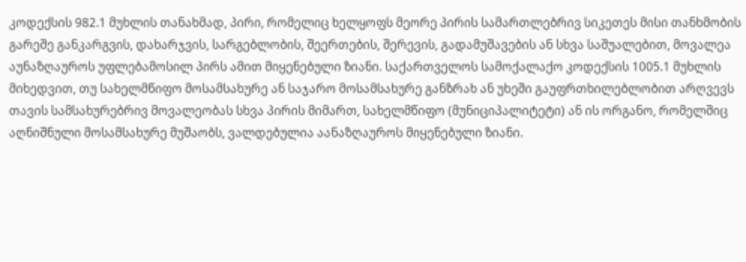კოდექსის 982.1 მუხლის თანახმად, პირი, რომელიც ხელყოფს მეორე პირის სამართლებრივ სიკეთეს მისი თანხმობის გარეშე განკარგვის, დახარჯვის, სარგებლობის, შეერთების, შერევის, გადამუშავების ან სხვა საშუალებით, მოვალეა აუნაზღაუროს უფლებამოსილ პირს ამით მიყენებული ზიანი. საქართველოს სამოქალაქო კოდექსის 1005.1 მუხლის მიხედვით, თუ სახელმწიფო მოსამსახურე ან საჯარო მოსამსახურე განზრახ ან უხეში გაუფრთხილებლობით არღვევს თავის სამსახურებრივ მოვალეობას სხვა პირის მიმართ, სახელმწიფო (მუნიციპალიტეტი) ან ის ორგანო, რომელშიც აღნიშნული მოსამსახურე მუშაობს, ვალდებულია აანაზღაუროს მიყენებული ზიანი.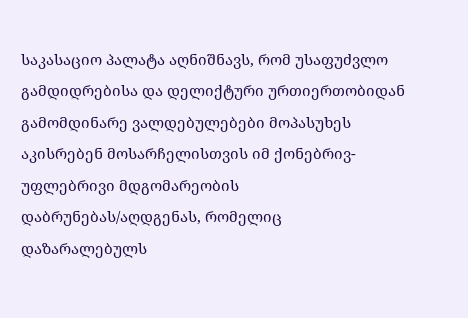საკასაციო პალატა აღნიშნავს, რომ უსაფუძვლო გამდიდრებისა და დელიქტური ურთიერთობიდან გამომდინარე ვალდებულებები მოპასუხეს აკისრებენ მოსარჩელისთვის იმ ქონებრივ-უფლებრივი მდგომარეობის დაბრუნებას/აღდგენას, რომელიც დაზარალებულს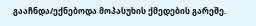გააჩნდა/ექნებოდა მოპასუხის ქმედების გარეშე.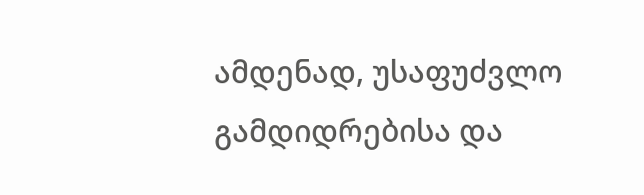ამდენად, უსაფუძვლო გამდიდრებისა და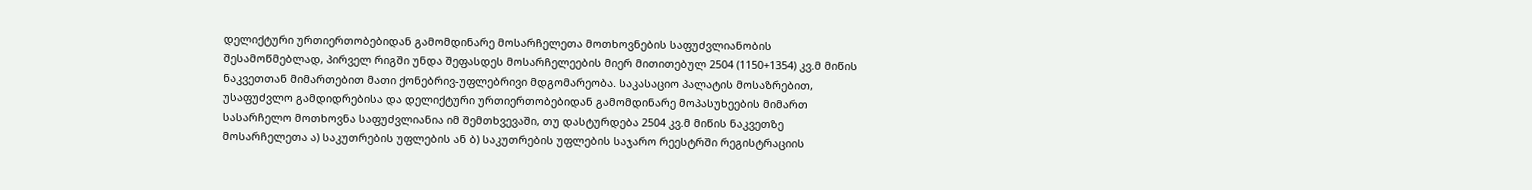დელიქტური ურთიერთობებიდან გამომდინარე მოსარჩელეთა მოთხოვნების საფუძვლიანობის შესამოწმებლად, პირველ რიგში უნდა შეფასდეს მოსარჩელეების მიერ მითითებულ 2504 (1150+1354) კვ.მ მიწის ნაკვეთთან მიმართებით მათი ქონებრივ-უფლებრივი მდგომარეობა. საკასაციო პალატის მოსაზრებით, უსაფუძვლო გამდიდრებისა და დელიქტური ურთიერთობებიდან გამომდინარე მოპასუხეების მიმართ სასარჩელო მოთხოვნა საფუძვლიანია იმ შემთხვევაში, თუ დასტურდება 2504 კვ.მ მიწის ნაკვეთზე მოსარჩელეთა ა) საკუთრების უფლების ან ბ) საკუთრების უფლების საჯარო რეესტრში რეგისტრაციის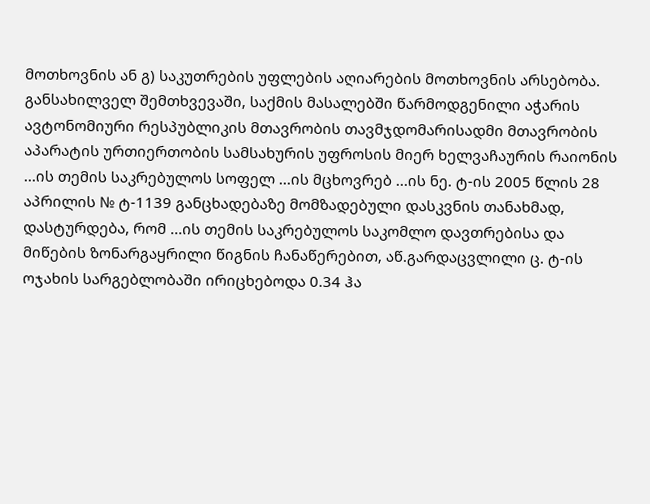მოთხოვნის ან გ) საკუთრების უფლების აღიარების მოთხოვნის არსებობა.
განსახილველ შემთხვევაში, საქმის მასალებში წარმოდგენილი აჭარის ავტონომიური რესპუბლიკის მთავრობის თავმჯდომარისადმი მთავრობის აპარატის ურთიერთობის სამსახურის უფროსის მიერ ხელვაჩაურის რაიონის ...ის თემის საკრებულოს სოფელ ...ის მცხოვრებ ...ის ნე. ტ-ის 2005 წლის 28 აპრილის № ტ-1139 განცხადებაზე მომზადებული დასკვნის თანახმად, დასტურდება, რომ ...ის თემის საკრებულოს საკომლო დავთრებისა და მიწების ზონარგაყრილი წიგნის ჩანაწერებით, აწ.გარდაცვლილი ც. ტ-ის ოჯახის სარგებლობაში ირიცხებოდა 0.34 ჰა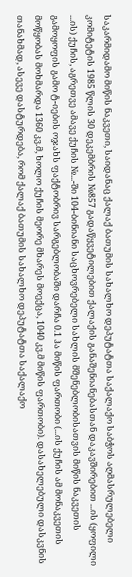საკარმიდამო მიწის ნაკვეთი, საიდანაც ქალაქ ბათუმის სახალხო დეპუტატთა საქალაქო საბჭოს აღმასრულებელი კომიტეტის 1985 წლის 30 დეკემბრის №857 გადაწყვეტილებით ქალაქის განაშენიანებასთან დაკავშირებით ...ის (ყოფილი ...ის) ქუჩის, აგრეთვე ამავე ქუჩის №...-ში 104-ბინიანი საცხოვრებელი სახლის მშენებლობისათვის მიწის ნაკვეთის გამოყოფის გამო ტ-იების ოჯახს ფაქტობრივ სარგებლობაში დარჩა 0.1 ჰა მიწის ფართობი (...ის ქუჩის ამ მონაკვეთის მოწყობას მოხმარდა 1360 კვ.მ, ხოლო ქუჩის მეორე მხარეს მოექცა, 1040 კვ.მ მიწის ფართობი). დასახელებული დასკვნის თანახმად, ასევე დასტურდება, რომ ქალაქ ბათუმის სახალხო დეპუტატთა საქალაქო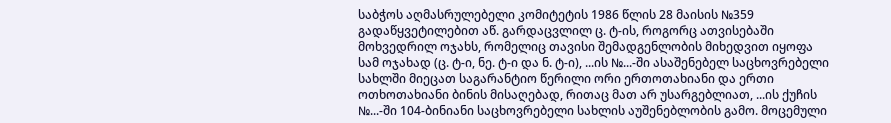საბჭოს აღმასრულებელი კომიტეტის 1986 წლის 28 მაისის №359 გადაწყვეტილებით აწ. გარდაცვლილ ც. ტ-ის, როგორც ათვისებაში მოხვედრილ ოჯახს, რომელიც თავისი შემადგენლობის მიხედვით იყოფა სამ ოჯახად (ც. ტ-ი, ნე. ტ-ი და ნ. ტ-ი), ...ის №...-ში ასაშენებელ საცხოვრებელი სახლში მიეცათ საგარანტიო წერილი ორი ერთოთახიანი და ერთი ოთხოთახიანი ბინის მისაღებად, რითაც მათ არ უსარგებლიათ, ...ის ქუჩის №...-ში 104-ბინიანი საცხოვრებელი სახლის აუშენებლობის გამო. მოცემული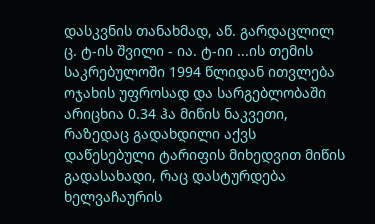დასკვნის თანახმად, აწ. გარდაცლილ ც. ტ-ის შვილი - ია. ტ-იი ...ის თემის საკრებულოში 1994 წლიდან ითვლება ოჯახის უფროსად და სარგებლობაში არიცხია 0.34 ჰა მიწის ნაკვეთი, რაზედაც გადახდილი აქვს დაწესებული ტარიფის მიხედვით მიწის გადასახადი, რაც დასტურდება ხელვაჩაურის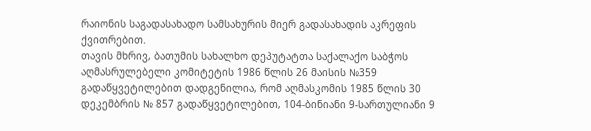რაიონის საგადასახადო სამსახურის მიერ გადასახადის აკრეფის ქვითრებით.
თავის მხრივ, ბათუმის სახალხო დეპუტატთა საქალაქო საბჭოს აღმასრულებელი კომიტეტის 1986 წლის 26 მაისის №359 გადაწყვეტილებით დადგენილია, რომ აღმასკომის 1985 წლის 30 დეკემბრის № 857 გადაწყვეტილებით, 104-ბინიანი 9-სართულიანი 9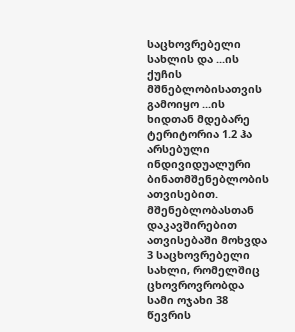საცხოვრებელი სახლის და ...ის ქუჩის მშნებლობისათვის გამოიყო ...ის ხიდთან მდებარე ტერიტორია 1.2 ჰა არსებული ინდივიდუალური ბინათმშენებლობის ათვისებით. მშენებლობასთან დაკავშირებით ათვისებაში მოხვდა 3 საცხოვრებელი სახლი, რომელშიც ცხოვროვრობდა სამი ოჯახი 38 წევრის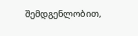შემდგენლობით,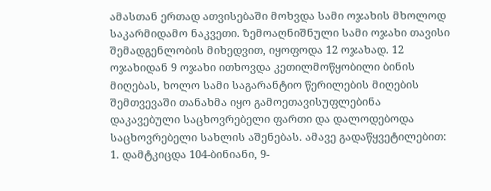ამასთან ერთად ათვისებაში მოხვდა სამი ოჯახის მხოლოდ საკარმიდამო ნაკვეთი. ზემოაღნიშნული სამი ოჯახი თავისი შემადგენლობის მიხედვით, იყოფოდა 12 ოჯახად. 12 ოჯახიდან 9 ოჯახი ითხოვდა კეთილმოწყობილი ბინის მიღებას, ხოლო სამი საგარანტიო წერილების მიღების შემთვევაში თანახმა იყო გამოეთავისუფლებინა დაკავებული საცხოვრებელი ფართი და დალოდებოდა საცხოვრებელი სახლის აშენებას. ამავე გადაწყვეტილებით: 1. დამტკიცდა 104-ბინიანი, 9-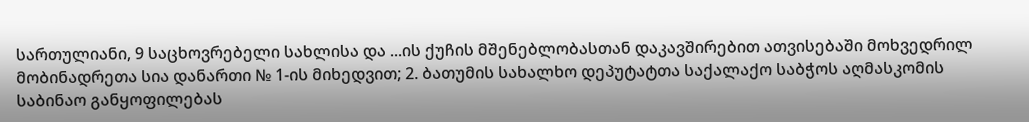სართულიანი, 9 საცხოვრებელი სახლისა და ...ის ქუჩის მშენებლობასთან დაკავშირებით ათვისებაში მოხვედრილ მობინადრეთა სია დანართი № 1-ის მიხედვით; 2. ბათუმის სახალხო დეპუტატთა საქალაქო საბჭოს აღმასკომის საბინაო განყოფილებას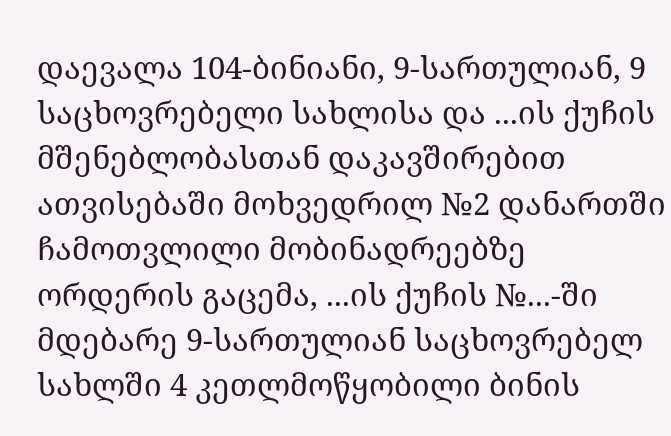დაევალა 104-ბინიანი, 9-სართულიან, 9 საცხოვრებელი სახლისა და ...ის ქუჩის მშენებლობასთან დაკავშირებით ათვისებაში მოხვედრილ №2 დანართში ჩამოთვლილი მობინადრეებზე ორდერის გაცემა, ...ის ქუჩის №...-ში მდებარე 9-სართულიან საცხოვრებელ სახლში 4 კეთლმოწყობილი ბინის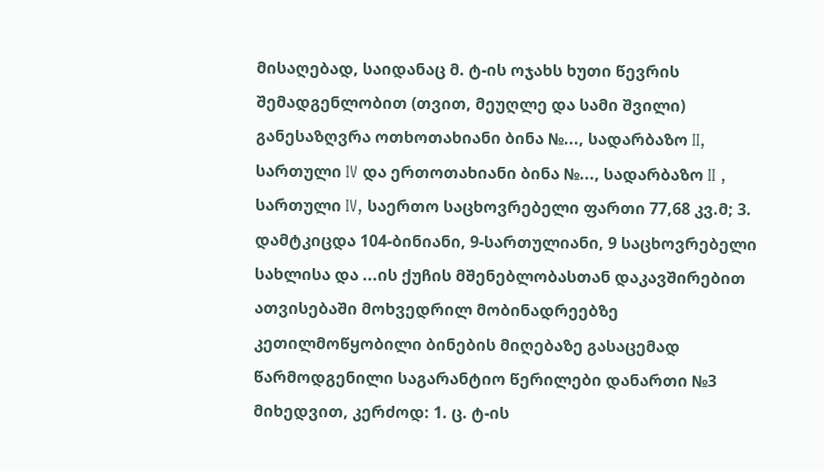მისაღებად, საიდანაც მ. ტ-ის ოჯახს ხუთი წევრის შემადგენლობით (თვით, მეუღლე და სამი შვილი) განესაზღვრა ოთხოთახიანი ბინა №..., სადარბაზო II, სართული IV და ერთოთახიანი ბინა №..., სადარბაზო II , სართული IV, საერთო საცხოვრებელი ფართი 77,68 კვ.მ; 3. დამტკიცდა 104-ბინიანი, 9-სართულიანი, 9 საცხოვრებელი სახლისა და ...ის ქუჩის მშენებლობასთან დაკავშირებით ათვისებაში მოხვედრილ მობინადრეებზე კეთილმოწყობილი ბინების მიღებაზე გასაცემად წარმოდგენილი საგარანტიო წერილები დანართი №3 მიხედვით, კერძოდ: 1. ც. ტ-ის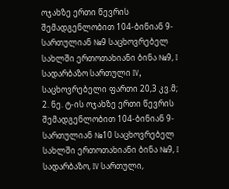ოჯახზე ერთი წევრის შემადგენლობით 104-ბინიან 9-სართულიან №9 საცხოვრებელ სახლში ერთოთახიანი ბინა №9, I სადარბაზო სართული IV, საცხოვრებელი ფართი 20,3 კვ.მ; 2. ნე. ტ-ის ოჯახზე ერთი წევრის შემადგენლობით 104-ბინიან 9-სართულიან №10 საცხოვრებელ სახლში ერთოთახიანი ბინა №9, I სადარბაზო, IV სართული,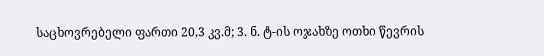საცხოვრებელი ფართი 20,3 კვ.მ; 3. ნ. ტ-ის ოჯახზე ოთხი წევრის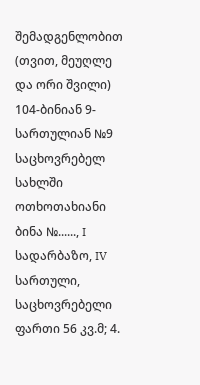შემადგენლობით (თვით, მეუღლე და ორი შვილი) 104-ბინიან 9-სართულიან №9 საცხოვრებელ სახლში ოთხოთახიანი ბინა №......, I სადარბაზო, IV სართული, საცხოვრებელი ფართი 56 კვ.მ; 4.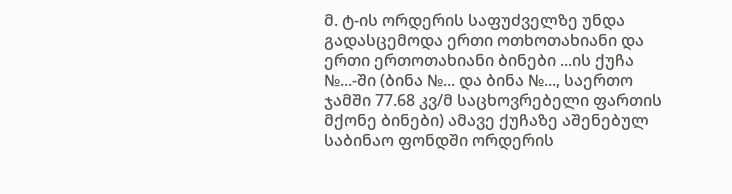მ. ტ-ის ორდერის საფუძველზე უნდა გადასცემოდა ერთი ოთხოთახიანი და ერთი ერთოთახიანი ბინები ...ის ქუჩა №...-ში (ბინა №... და ბინა №..., საერთო ჯამში 77.68 კვ/მ საცხოვრებელი ფართის მქონე ბინები) ამავე ქუჩაზე აშენებულ საბინაო ფონდში ორდერის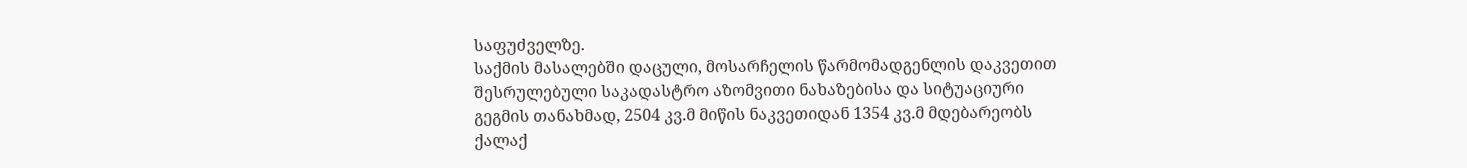საფუძველზე.
საქმის მასალებში დაცული, მოსარჩელის წარმომადგენლის დაკვეთით შესრულებული საკადასტრო აზომვითი ნახაზებისა და სიტუაციური გეგმის თანახმად, 2504 კვ.მ მიწის ნაკვეთიდან 1354 კვ.მ მდებარეობს ქალაქ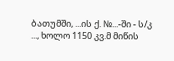ბათუმში, ...ის ქ. №...-ში - ს/კ ..., ხოლო 1150 კვ.მ მიწის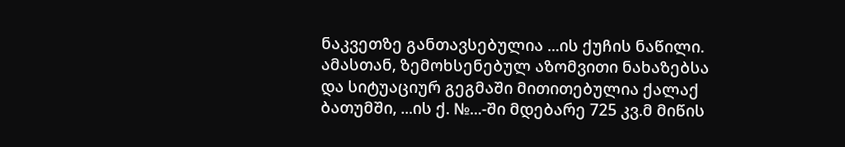ნაკვეთზე განთავსებულია ...ის ქუჩის ნაწილი. ამასთან, ზემოხსენებულ აზომვითი ნახაზებსა და სიტუაციურ გეგმაში მითითებულია ქალაქ ბათუმში, ...ის ქ. №...-ში მდებარე 725 კვ.მ მიწის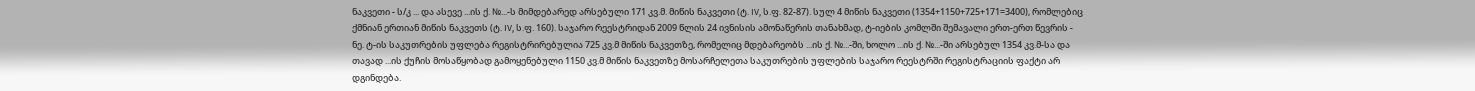ნაკვეთი - ს/კ ... და ასევე ...ის ქ. №...-ს მიმდებარედ არსებული 171 კვ.მ. მიწის ნაკვეთი (ტ. IV, ს.ფ. 82-87). სულ 4 მიწის ნაკვეთი (1354+1150+725+171=3400), რომლებიც ქმნიან ერთიან მიწის ნაკვეთს (ტ. IV, ს.ფ. 160). საჯარო რეესტრიდან 2009 წლის 24 ივნისის ამონაწერის თანახმად, ტ-იების კომლში შემავალი ერთ-ერთ წევრის - ნე. ტ-ის საკუთრების უფლება რეგისტრირებულია 725 კვ.მ მიწის ნაკვეთზე, რომელიც მდებარეობს ...ის ქ. №...-ში, ხოლო ...ის ქ. №...-ში არსებულ 1354 კვ.მ-სა და თავად ...ის ქუჩის მოსაწყობად გამოყენებული 1150 კვ.მ მიწის ნაკვეთზე მოსარჩელეთა საკუთრების უფლების საჯარო რეესტრში რეგისტრაციის ფაქტი არ დგინდება.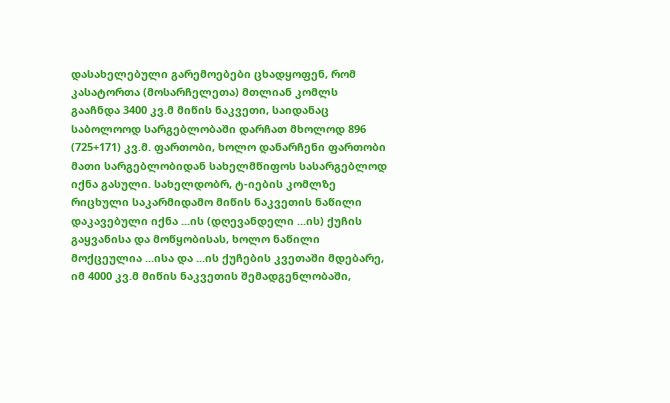დასახელებული გარემოებები ცხადყოფენ, რომ კასატორთა (მოსარჩელეთა) მთლიან კომლს გააჩნდა 3400 კვ.მ მიწის ნაკვეთი, საიდანაც საბოლოოდ სარგებლობაში დარჩათ მხოლოდ 896 (725+171) კვ.მ. ფართობი, ხოლო დანარჩენი ფართობი მათი სარგებლობიდან სახელმწიფოს სასარგებლოდ იქნა გასული. სახელდობრ, ტ-იების კომლზე რიცხული საკარმიდამო მიწის ნაკვეთის ნაწილი დაკავებული იქნა ...ის (დღევანდელი ...ის) ქუჩის გაყვანისა და მოწყობისას, ხოლო ნაწილი მოქცეულია ...ისა და ...ის ქუჩების კვეთაში მდებარე, იმ 4000 კვ.მ მიწის ნაკვეთის შემადგენლობაში,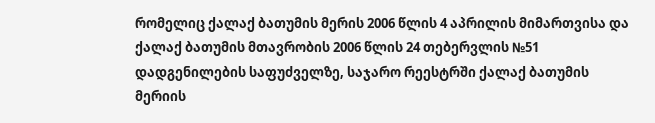რომელიც ქალაქ ბათუმის მერის 2006 წლის 4 აპრილის მიმართვისა და ქალაქ ბათუმის მთავრობის 2006 წლის 24 თებერვლის №51 დადგენილების საფუძველზე, საჯარო რეესტრში ქალაქ ბათუმის მერიის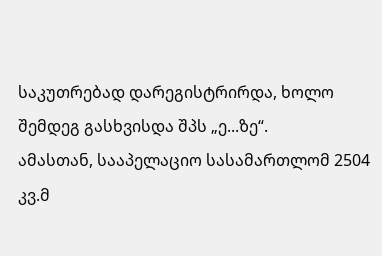საკუთრებად დარეგისტრირდა, ხოლო შემდეგ გასხვისდა შპს „ე...ზე“.
ამასთან, სააპელაციო სასამართლომ 2504 კვ.მ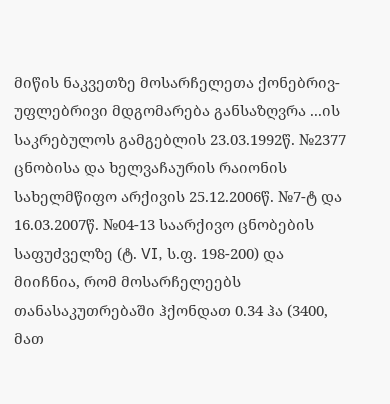მიწის ნაკვეთზე მოსარჩელეთა ქონებრივ-უფლებრივი მდგომარება განსაზღვრა ...ის საკრებულოს გამგებლის 23.03.1992წ. №2377 ცნობისა და ხელვაჩაურის რაიონის სახელმწიფო არქივის 25.12.2006წ. №7-ტ და 16.03.2007წ. №04-13 საარქივო ცნობების საფუძველზე (ტ. VI, ს.ფ. 198-200) და მიიჩნია, რომ მოსარჩელეებს თანასაკუთრებაში ჰქონდათ 0.34 ჰა (3400, მათ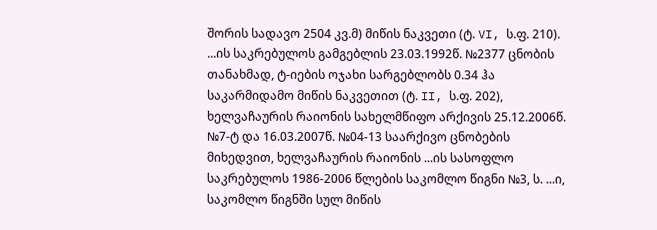შორის სადავო 2504 კვ.მ) მიწის ნაკვეთი (ტ. VI, ს.ფ. 210). ...ის საკრებულოს გამგებლის 23.03.1992წ. №2377 ცნობის თანახმად, ტ-იების ოჯახი სარგებლობს 0.34 ჰა საკარმიდამო მიწის ნაკვეთით (ტ. II, ს.ფ. 202), ხელვაჩაურის რაიონის სახელმწიფო არქივის 25.12.2006წ. №7-ტ და 16.03.2007წ. №04-13 საარქივო ცნობების მიხედვით, ხელვაჩაურის რაიონის ...ის სასოფლო საკრებულოს 1986-2006 წლების საკომლო წიგნი №3, ს. ...ი, საკომლო წიგნში სულ მიწის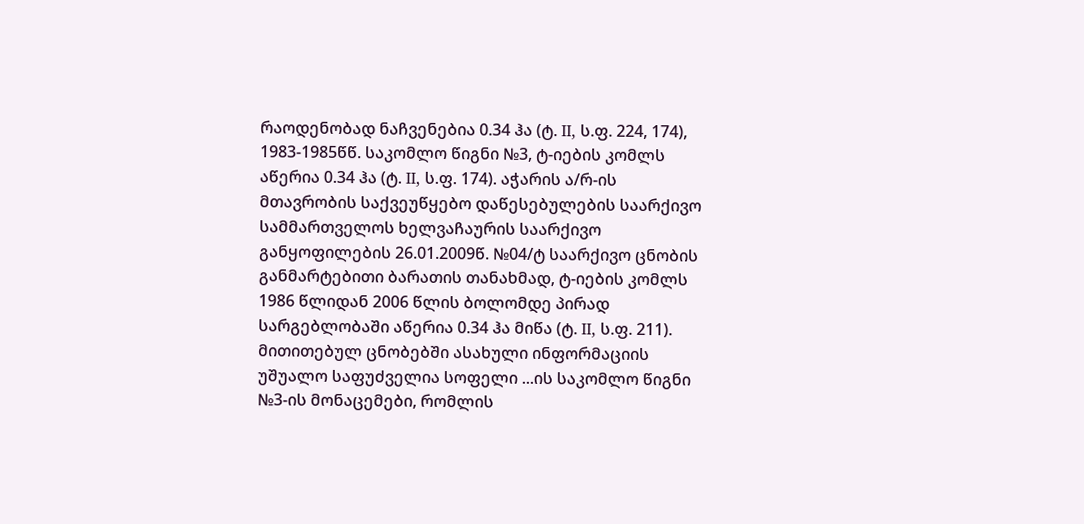რაოდენობად ნაჩვენებია 0.34 ჰა (ტ. II, ს.ფ. 224, 174), 1983-1985წწ. საკომლო წიგნი №3, ტ-იების კომლს აწერია 0.34 ჰა (ტ. II, ს.ფ. 174). აჭარის ა/რ-ის მთავრობის საქვეუწყებო დაწესებულების საარქივო სამმართველოს ხელვაჩაურის საარქივო განყოფილების 26.01.2009წ. №04/ტ საარქივო ცნობის განმარტებითი ბარათის თანახმად, ტ-იების კომლს 1986 წლიდან 2006 წლის ბოლომდე პირად სარგებლობაში აწერია 0.34 ჰა მიწა (ტ. II, ს.ფ. 211). მითითებულ ცნობებში ასახული ინფორმაციის უშუალო საფუძველია სოფელი ...ის საკომლო წიგნი №3-ის მონაცემები, რომლის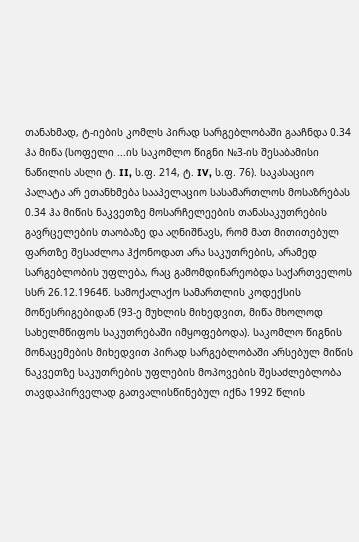თანახმად, ტ-იების კომლს პირად სარგებლობაში გააჩნდა 0.34 ჰა მიწა (სოფელი ...ის საკომლო წიგნი №3-ის შესაბამისი ნაწილის ასლი ტ. II, ს.ფ. 214, ტ. IV, ს.ფ. 76). საკასაციო პალატა არ ეთანხმება სააპელაციო სასამართლოს მოსაზრებას 0.34 ჰა მიწის ნაკვეთზე მოსარჩელეების თანასაკუთრების გავრცელების თაობაზე და აღნიშნავს, რომ მათ მითითებულ ფართზე შესაძლოა ჰქონოდათ არა საკუთრების, არამედ სარგებლობის უფლება, რაც გამომდინარეობდა საქართველოს სსრ 26.12.1964წ. სამოქალაქო სამართლის კოდექსის მოწესრიგებიდან (93-ე მუხლის მიხედვით, მიწა მხოლოდ სახელმწიფოს საკუთრებაში იმყოფებოდა). საკომლო წიგნის მონაცემების მიხედვით პირად სარგებლობაში არსებულ მიწის ნაკვეთზე საკუთრების უფლების მოპოვების შესაძლებლობა თავდაპირველად გათვალისწინებულ იქნა 1992 წლის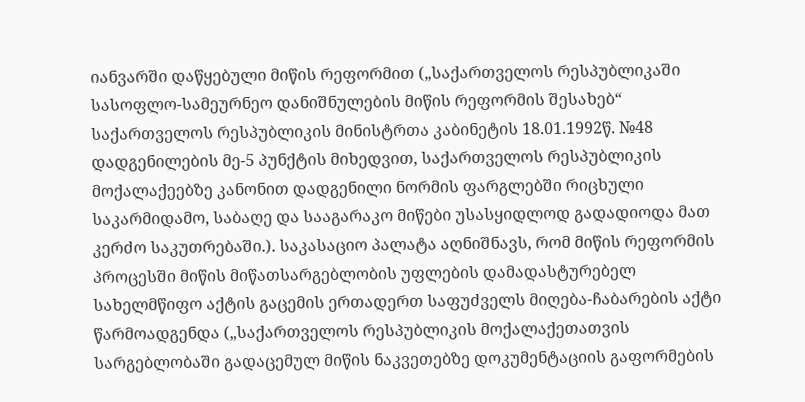იანვარში დაწყებული მიწის რეფორმით („საქართველოს რესპუბლიკაში სასოფლო-სამეურნეო დანიშნულების მიწის რეფორმის შესახებ“ საქართველოს რესპუბლიკის მინისტრთა კაბინეტის 18.01.1992წ. №48 დადგენილების მე-5 პუნქტის მიხედვით, საქართველოს რესპუბლიკის მოქალაქეებზე კანონით დადგენილი ნორმის ფარგლებში რიცხული საკარმიდამო, საბაღე და სააგარაკო მიწები უსასყიდლოდ გადადიოდა მათ კერძო საკუთრებაში.). საკასაციო პალატა აღნიშნავს, რომ მიწის რეფორმის პროცესში მიწის მიწათსარგებლობის უფლების დამადასტურებელ სახელმწიფო აქტის გაცემის ერთადერთ საფუძველს მიღება-ჩაბარების აქტი წარმოადგენდა („საქართველოს რესპუბლიკის მოქალაქეთათვის სარგებლობაში გადაცემულ მიწის ნაკვეთებზე დოკუმენტაციის გაფორმების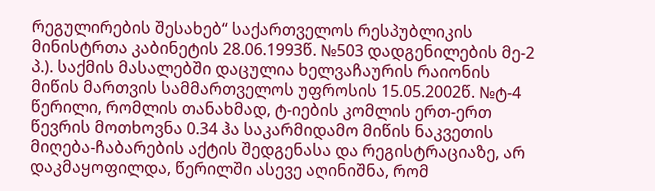რეგულირების შესახებ“ საქართველოს რესპუბლიკის მინისტრთა კაბინეტის 28.06.1993წ. №503 დადგენილების მე-2 პ.). საქმის მასალებში დაცულია ხელვაჩაურის რაიონის მიწის მართვის სამმართველოს უფროსის 15.05.2002წ. №ტ-4 წერილი, რომლის თანახმად, ტ-იების კომლის ერთ-ერთ წევრის მოთხოვნა 0.34 ჰა საკარმიდამო მიწის ნაკვეთის მიღება-ჩაბარების აქტის შედგენასა და რეგისტრაციაზე, არ დაკმაყოფილდა, წერილში ასევე აღინიშნა, რომ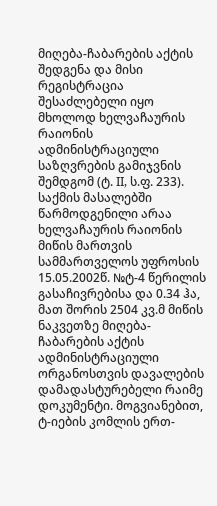მიღება-ჩაბარების აქტის შედგენა და მისი რეგისტრაცია შესაძლებელი იყო მხოლოდ ხელვაჩაურის რაიონის ადმინისტრაციული საზღვრების გამიჯვნის შემდგომ (ტ. II, ს.ფ. 233). საქმის მასალებში წარმოდგენილი არაა ხელვაჩაურის რაიონის მიწის მართვის სამმართველოს უფროსის 15.05.2002წ. №ტ-4 წერილის გასაჩივრებისა და 0.34 ჰა, მათ შორის 2504 კვ.მ მიწის ნაკვეთზე მიღება-ჩაბარების აქტის ადმინისტრაციული ორგანოსთვის დავალების დამადასტურებელი რაიმე დოკუმენტი. მოგვიანებით, ტ-იების კომლის ერთ-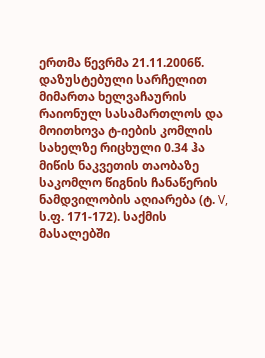ერთმა წევრმა 21.11.2006წ. დაზუსტებული სარჩელით მიმართა ხელვაჩაურის რაიონულ სასამართლოს და მოითხოვა ტ-იების კომლის სახელზე რიცხული 0.34 ჰა მიწის ნაკვეთის თაობაზე საკომლო წიგნის ჩანაწერის ნამდვილობის აღიარება (ტ. V, ს.ფ. 171-172). საქმის მასალებში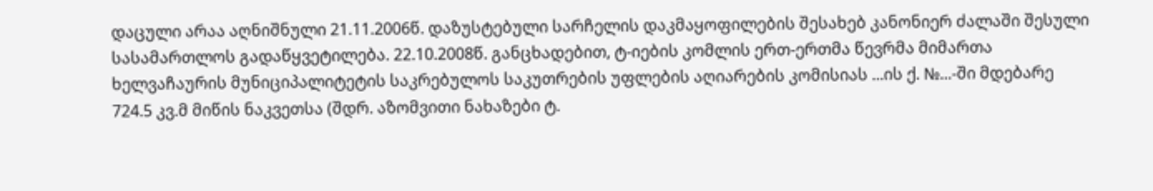დაცული არაა აღნიშნული 21.11.2006წ. დაზუსტებული სარჩელის დაკმაყოფილების შესახებ კანონიერ ძალაში შესული სასამართლოს გადაწყვეტილება. 22.10.2008წ. განცხადებით, ტ-იების კომლის ერთ-ერთმა წევრმა მიმართა ხელვაჩაურის მუნიციპალიტეტის საკრებულოს საკუთრების უფლების აღიარების კომისიას ...ის ქ. №...-ში მდებარე 724.5 კვ.მ მიწის ნაკვეთსა (შდრ. აზომვითი ნახაზები ტ.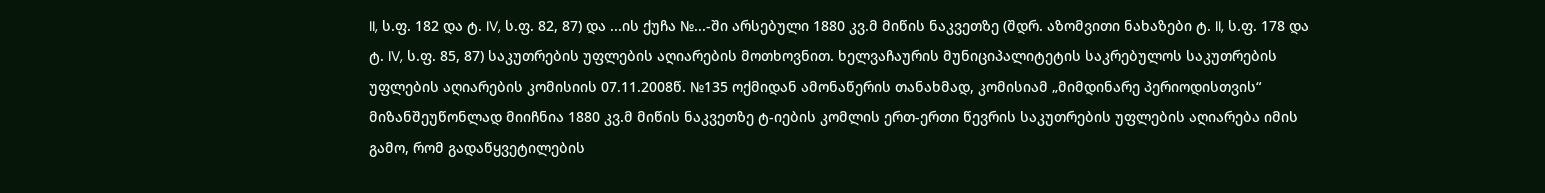II, ს.ფ. 182 და ტ. IV, ს.ფ. 82, 87) და ...ის ქუჩა №...-ში არსებული 1880 კვ.მ მიწის ნაკვეთზე (შდრ. აზომვითი ნახაზები ტ. II, ს.ფ. 178 და ტ. IV, ს.ფ. 85, 87) საკუთრების უფლების აღიარების მოთხოვნით. ხელვაჩაურის მუნიციპალიტეტის საკრებულოს საკუთრების უფლების აღიარების კომისიის 07.11.2008წ. №135 ოქმიდან ამონაწერის თანახმად, კომისიამ „მიმდინარე პერიოდისთვის“ მიზანშეუწონლად მიიჩნია 1880 კვ.მ მიწის ნაკვეთზე ტ-იების კომლის ერთ-ერთი წევრის საკუთრების უფლების აღიარება იმის გამო, რომ გადაწყვეტილების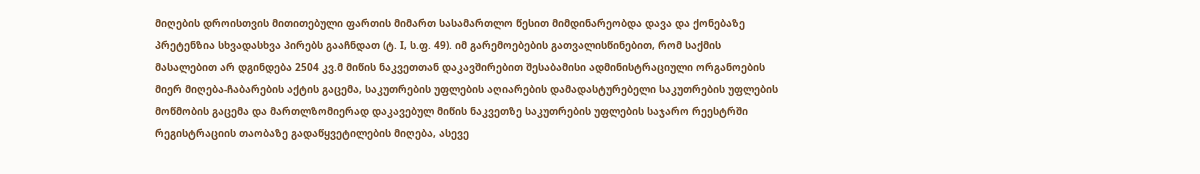მიღების დროისთვის მითითებული ფართის მიმართ სასამართლო წესით მიმდინარეობდა დავა და ქონებაზე პრეტენზია სხვადასხვა პირებს გააჩნდათ (ტ. I, ს.ფ. 49). იმ გარემოებების გათვალისწინებით, რომ საქმის მასალებით არ დგინდება 2504 კვ.მ მიწის ნაკვეთთან დაკავშირებით შესაბამისი ადმინისტრაციული ორგანოების მიერ მიღება-ჩაბარების აქტის გაცემა, საკუთრების უფლების აღიარების დამადასტურებელი საკუთრების უფლების მოწმობის გაცემა და მართლზომიერად დაკავებულ მიწის ნაკვეთზე საკუთრების უფლების საჯარო რეესტრში რეგისტრაციის თაობაზე გადაწყვეტილების მიღება, ასევე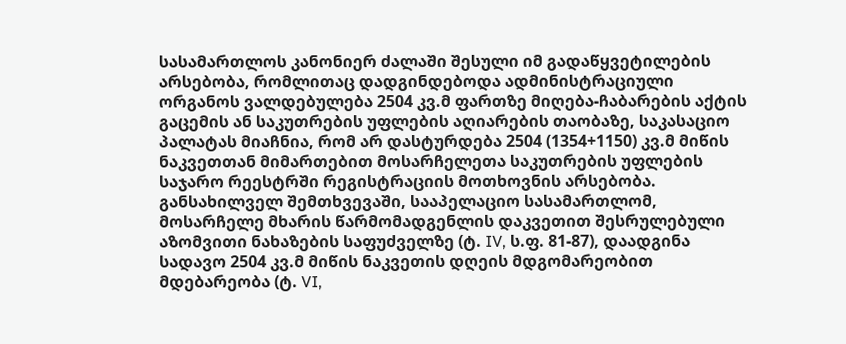სასამართლოს კანონიერ ძალაში შესული იმ გადაწყვეტილების არსებობა, რომლითაც დადგინდებოდა ადმინისტრაციული ორგანოს ვალდებულება 2504 კვ.მ ფართზე მიღება-ჩაბარების აქტის გაცემის ან საკუთრების უფლების აღიარების თაობაზე, საკასაციო პალატას მიაჩნია, რომ არ დასტურდება 2504 (1354+1150) კვ.მ მიწის ნაკვეთთან მიმართებით მოსარჩელეთა საკუთრების უფლების საჯარო რეესტრში რეგისტრაციის მოთხოვნის არსებობა.
განსახილველ შემთხვევაში, სააპელაციო სასამართლომ, მოსარჩელე მხარის წარმომადგენლის დაკვეთით შესრულებული აზომვითი ნახაზების საფუძველზე (ტ. IV, ს.ფ. 81-87), დაადგინა სადავო 2504 კვ.მ მიწის ნაკვეთის დღეის მდგომარეობით მდებარეობა (ტ. VI,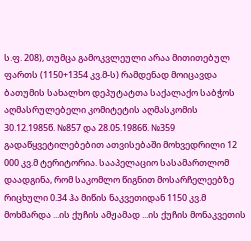ს.ფ. 208), თუმცა გამოკვლეული არაა მითითებულ ფართს (1150+1354 კვ.მ-ს) რამდენად მოიცავდა ბათუმის სახალხო დეპუტატთა საქალაქო საბჭოს აღმასრულებელი კომიტეტის აღმასკომის 30.12.1985წ. №857 და 28.05.1986წ. №359 გადაწყვეტილებებით ათვისებაში მოხვედრილი 12 000 კვ.მ ტერიტორია. სააპელაციო სასამართლომ დაადგინა, რომ საკომლო წიგნით მოსარჩელეებზე რიცხული 0.34 ჰა მიწის ნაკვეთიდან 1150 კვ.მ მოხმარდა ...ის ქუჩის ამჟამად ...ის ქუჩის მონაკვეთის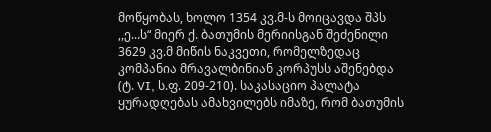მოწყობას, ხოლო 1354 კვ.მ-ს მოიცავდა შპს ,,ე...ს“ მიერ ქ. ბათუმის მერიისგან შეძენილი 3629 კვ.მ მიწის ნაკვეთი, რომელზედაც კომპანია მრავალბინიან კორპუსს აშენებდა (ტ. VI, ს.ფ. 209-210). საკასაციო პალატა ყურადღებას ამახვილებს იმაზე, რომ ბათუმის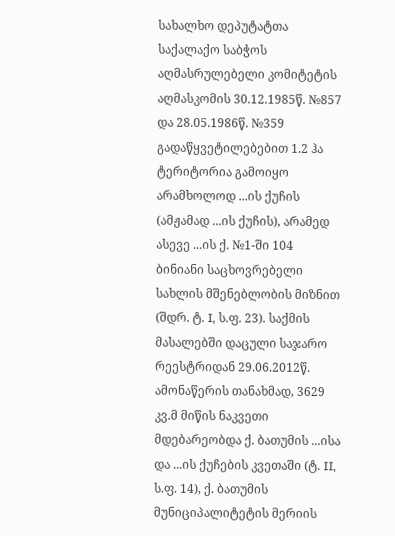სახალხო დეპუტატთა საქალაქო საბჭოს აღმასრულებელი კომიტეტის აღმასკომის 30.12.1985წ. №857 და 28.05.1986წ. №359 გადაწყვეტილებებით 1.2 ჰა ტერიტორია გამოიყო არამხოლოდ ...ის ქუჩის (ამჟამად ...ის ქუჩის), არამედ ასევე ...ის ქ. №1-ში 104 ბინიანი საცხოვრებელი სახლის მშენებლობის მიზნით (შდრ. ტ. I, ს.ფ. 23). საქმის მასალებში დაცული საჯარო რეესტრიდან 29.06.2012წ. ამონაწერის თანახმად, 3629 კვ.მ მიწის ნაკვეთი მდებარეობდა ქ. ბათუმის ...ისა და ...ის ქუჩების კვეთაში (ტ. II, ს.ფ. 14), ქ. ბათუმის მუნიციპალიტეტის მერიის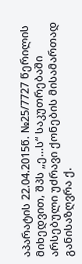აპარატის 22.04.2015წ. №25/7727 წერილის მიხედვით, შპს „ე...ს“ საკუთრებაში არსებული უძრავი ქონების მისამართად განისაზღვრა ქ.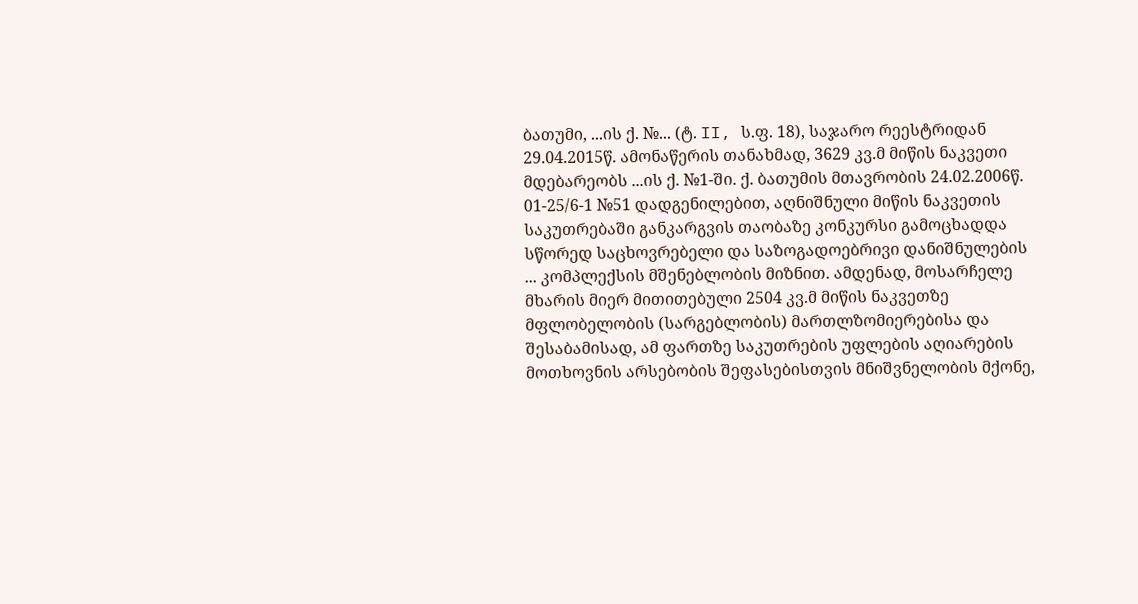ბათუმი, ...ის ქ. №... (ტ. II, ს.ფ. 18), საჯარო რეესტრიდან 29.04.2015წ. ამონაწერის თანახმად, 3629 კვ.მ მიწის ნაკვეთი მდებარეობს ...ის ქ. №1-ში. ქ. ბათუმის მთავრობის 24.02.2006წ. 01-25/6-1 №51 დადგენილებით, აღნიშნული მიწის ნაკვეთის საკუთრებაში განკარგვის თაობაზე კონკურსი გამოცხადდა სწორედ საცხოვრებელი და საზოგადოებრივი დანიშნულების ... კომპლექსის მშენებლობის მიზნით. ამდენად, მოსარჩელე მხარის მიერ მითითებული 2504 კვ.მ მიწის ნაკვეთზე მფლობელობის (სარგებლობის) მართლზომიერებისა და შესაბამისად, ამ ფართზე საკუთრების უფლების აღიარების მოთხოვნის არსებობის შეფასებისთვის მნიშვნელობის მქონე,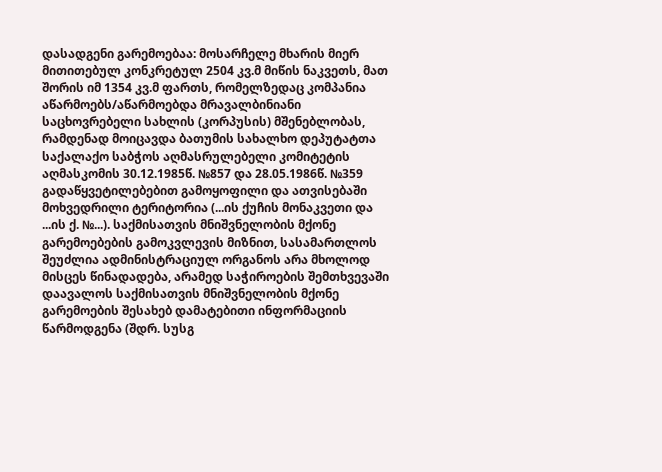დასადგენი გარემოებაა: მოსარჩელე მხარის მიერ მითითებულ კონკრეტულ 2504 კვ.მ მიწის ნაკვეთს, მათ შორის იმ 1354 კვ.მ ფართს, რომელზედაც კომპანია აწარმოებს/აწარმოებდა მრავალბინიანი საცხოვრებელი სახლის (კორპუსის) მშენებლობას, რამდენად მოიცავდა ბათუმის სახალხო დეპუტატთა საქალაქო საბჭოს აღმასრულებელი კომიტეტის აღმასკომის 30.12.1985წ. №857 და 28.05.1986წ. №359 გადაწყვეტილებებით გამოყოფილი და ათვისებაში მოხვედრილი ტერიტორია (...ის ქუჩის მონაკვეთი და ...ის ქ. №...). საქმისათვის მნიშვნელობის მქონე გარემოებების გამოკვლევის მიზნით, სასამართლოს შეუძლია ადმინისტრაციულ ორგანოს არა მხოლოდ მისცეს წინადადება, არამედ საჭიროების შემთხვევაში დაავალოს საქმისათვის მნიშვნელობის მქონე გარემოების შესახებ დამატებითი ინფორმაციის წარმოდგენა (შდრ. სუსგ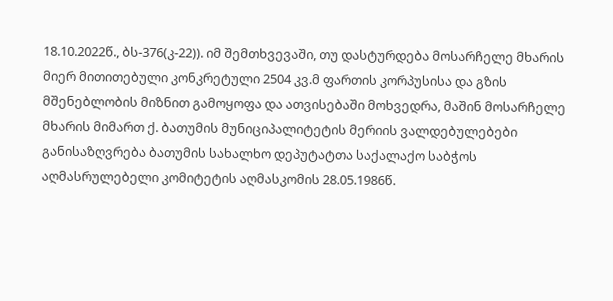18.10.2022წ., ბს-376(კ-22)). იმ შემთხვევაში, თუ დასტურდება მოსარჩელე მხარის მიერ მითითებული კონკრეტული 2504 კვ.მ ფართის კორპუსისა და გზის მშენებლობის მიზნით გამოყოფა და ათვისებაში მოხვედრა, მაშინ მოსარჩელე მხარის მიმართ ქ. ბათუმის მუნიციპალიტეტის მერიის ვალდებულებები განისაზღვრება ბათუმის სახალხო დეპუტატთა საქალაქო საბჭოს აღმასრულებელი კომიტეტის აღმასკომის 28.05.1986წ.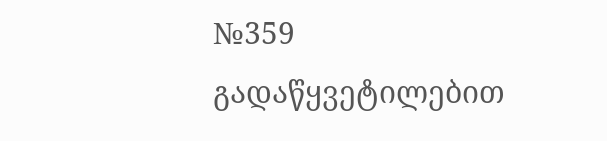№359 გადაწყვეტილებით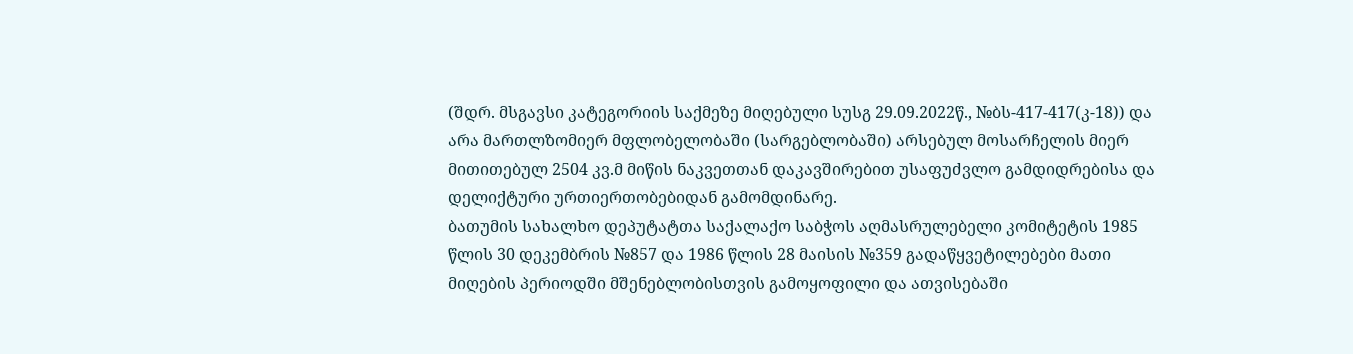(შდრ. მსგავსი კატეგორიის საქმეზე მიღებული სუსგ 29.09.2022წ., №ბს-417-417(კ-18)) და არა მართლზომიერ მფლობელობაში (სარგებლობაში) არსებულ მოსარჩელის მიერ მითითებულ 2504 კვ.მ მიწის ნაკვეთთან დაკავშირებით უსაფუძვლო გამდიდრებისა და დელიქტური ურთიერთობებიდან გამომდინარე.
ბათუმის სახალხო დეპუტატთა საქალაქო საბჭოს აღმასრულებელი კომიტეტის 1985 წლის 30 დეკემბრის №857 და 1986 წლის 28 მაისის №359 გადაწყვეტილებები მათი მიღების პერიოდში მშენებლობისთვის გამოყოფილი და ათვისებაში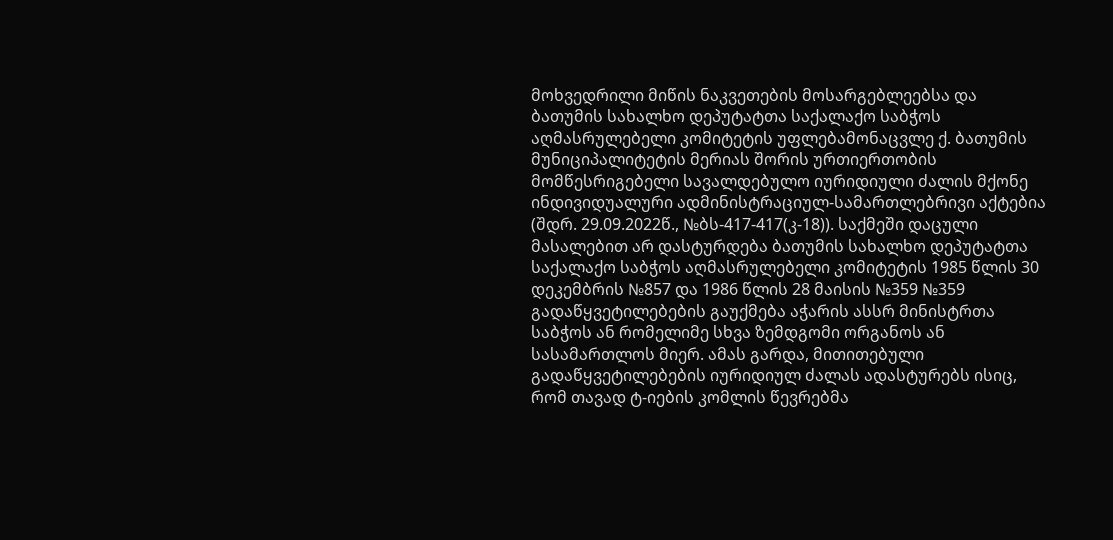მოხვედრილი მიწის ნაკვეთების მოსარგებლეებსა და ბათუმის სახალხო დეპუტატთა საქალაქო საბჭოს აღმასრულებელი კომიტეტის უფლებამონაცვლე ქ. ბათუმის მუნიციპალიტეტის მერიას შორის ურთიერთობის მომწესრიგებელი სავალდებულო იურიდიული ძალის მქონე ინდივიდუალური ადმინისტრაციულ-სამართლებრივი აქტებია (შდრ. 29.09.2022წ., №ბს-417-417(კ-18)). საქმეში დაცული მასალებით არ დასტურდება ბათუმის სახალხო დეპუტატთა საქალაქო საბჭოს აღმასრულებელი კომიტეტის 1985 წლის 30 დეკემბრის №857 და 1986 წლის 28 მაისის №359 №359 გადაწყვეტილებების გაუქმება აჭარის ასსრ მინისტრთა საბჭოს ან რომელიმე სხვა ზემდგომი ორგანოს ან სასამართლოს მიერ. ამას გარდა, მითითებული გადაწყვეტილებების იურიდიულ ძალას ადასტურებს ისიც, რომ თავად ტ-იების კომლის წევრებმა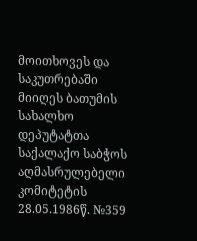მოითხოვეს და საკუთრებაში მიიღეს ბათუმის სახალხო დეპუტატთა საქალაქო საბჭოს აღმასრულებელი კომიტეტის 28.05.1986წ. №359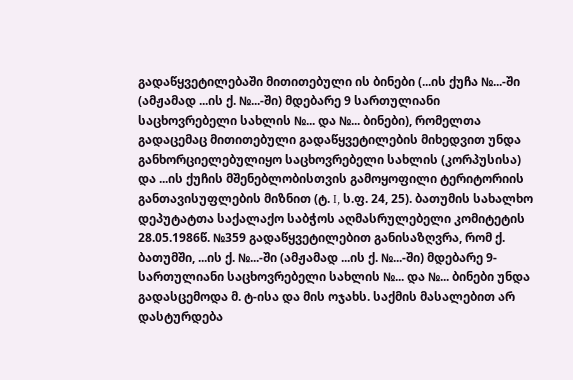გადაწყვეტილებაში მითითებული ის ბინები (...ის ქუჩა №...-ში (ამჟამად ...ის ქ. №...-ში) მდებარე 9 სართულიანი საცხოვრებელი სახლის №... და №... ბინები), რომელთა გადაცემაც მითითებული გადაწყვეტილების მიხედვით უნდა განხორციელებულიყო საცხოვრებელი სახლის (კორპუსისა) და ...ის ქუჩის მშენებლობისთვის გამოყოფილი ტერიტორიის განთავისუფლების მიზნით (ტ. I, ს.ფ. 24, 25). ბათუმის სახალხო დეპუტატთა საქალაქო საბჭოს აღმასრულებელი კომიტეტის 28.05.1986წ. №359 გადაწყვეტილებით განისაზღვრა, რომ ქ. ბათუმში, ...ის ქ. №...-ში (ამჟამად ...ის ქ. №...-ში) მდებარე 9-სართულიანი საცხოვრებელი სახლის №... და №... ბინები უნდა გადასცემოდა მ. ტ-ისა და მის ოჯახს. საქმის მასალებით არ დასტურდება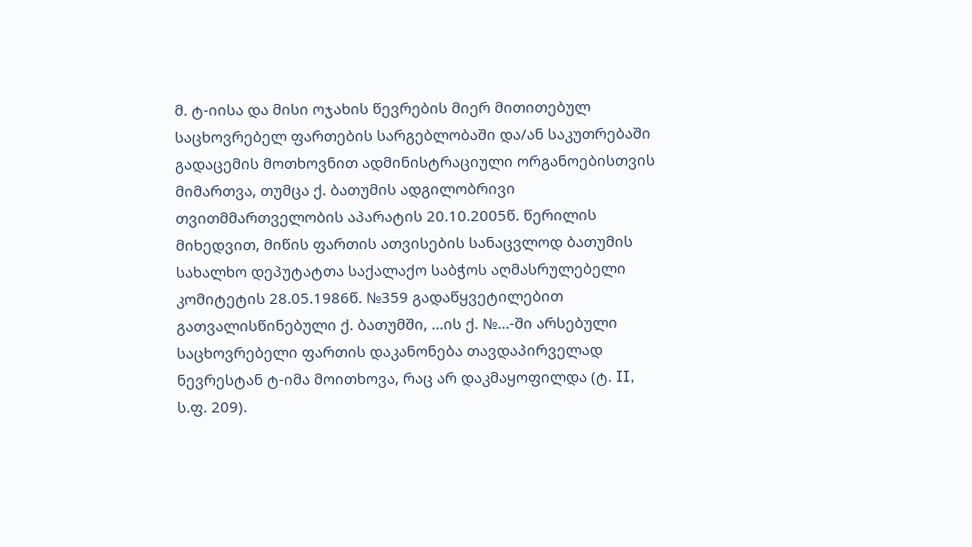მ. ტ-იისა და მისი ოჯახის წევრების მიერ მითითებულ საცხოვრებელ ფართების სარგებლობაში და/ან საკუთრებაში გადაცემის მოთხოვნით ადმინისტრაციული ორგანოებისთვის მიმართვა, თუმცა ქ. ბათუმის ადგილობრივი თვითმმართველობის აპარატის 20.10.2005წ. წერილის მიხედვით, მიწის ფართის ათვისების სანაცვლოდ ბათუმის სახალხო დეპუტატთა საქალაქო საბჭოს აღმასრულებელი კომიტეტის 28.05.1986წ. №359 გადაწყვეტილებით გათვალისწინებული ქ. ბათუმში, ...ის ქ. №...-ში არსებული საცხოვრებელი ფართის დაკანონება თავდაპირველად ნევრესტან ტ-იმა მოითხოვა, რაც არ დაკმაყოფილდა (ტ. II, ს.ფ. 209).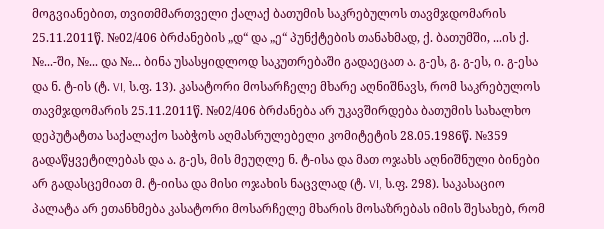მოგვიანებით, თვითმმართველი ქალაქ ბათუმის საკრებულოს თავმჯდომარის 25.11.2011წ. №02/406 ბრძანების „დ“ და „ე“ პუნქტების თანახმად, ქ. ბათუმში, ...ის ქ. №...-ში, №... და №... ბინა უსასყიდლოდ საკუთრებაში გადაეცათ ა. გ-ეს, გ. გ-ეს, ი. გ-ესა და ნ. ტ-ის (ტ. VI, ს.ფ. 13). კასატორი მოსარჩელე მხარე აღნიშნავს, რომ საკრებულოს თავმჯდომარის 25.11.2011წ. №02/406 ბრძანება არ უკავშირდება ბათუმის სახალხო დეპუტატთა საქალაქო საბჭოს აღმასრულებელი კომიტეტის 28.05.1986წ. №359 გადაწყვეტილებას და ა. გ-ეს, მის მეუღლე ნ. ტ-ისა და მათ ოჯახს აღნიშნული ბინები არ გადასცემიათ მ. ტ-იისა და მისი ოჯახის ნაცვლად (ტ. VI, ს.ფ. 298). საკასაციო პალატა არ ეთანხმება კასატორი მოსარჩელე მხარის მოსაზრებას იმის შესახებ, რომ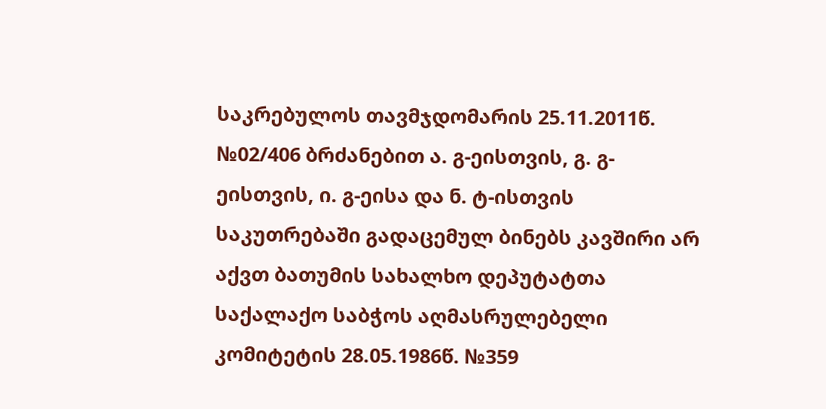საკრებულოს თავმჯდომარის 25.11.2011წ. №02/406 ბრძანებით ა. გ-ეისთვის, გ. გ-ეისთვის, ი. გ-ეისა და ნ. ტ-ისთვის საკუთრებაში გადაცემულ ბინებს კავშირი არ აქვთ ბათუმის სახალხო დეპუტატთა საქალაქო საბჭოს აღმასრულებელი კომიტეტის 28.05.1986წ. №359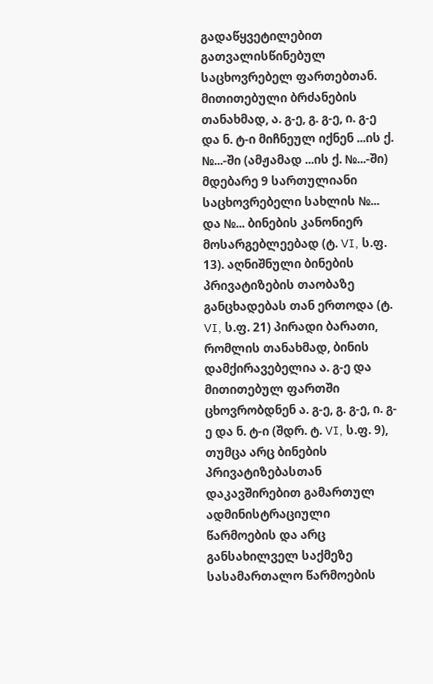გადაწყვეტილებით გათვალისწინებულ საცხოვრებელ ფართებთან. მითითებული ბრძანების თანახმად, ა. გ-ე, გ. გ-ე, ი. გ-ე და ნ. ტ-ი მიჩნეულ იქნენ ...ის ქ. №...-ში (ამჟამად ...ის ქ. №...-ში) მდებარე 9 სართულიანი საცხოვრებელი სახლის №... და №... ბინების კანონიერ მოსარგებლეებად (ტ. VI, ს.ფ. 13). აღნიშნული ბინების პრივატიზების თაობაზე განცხადებას თან ერთოდა (ტ. VI, ს.ფ. 21) პირადი ბარათი, რომლის თანახმად, ბინის დამქირავებელია ა. გ-ე და მითითებულ ფართში ცხოვრობდნენ ა. გ-ე, გ. გ-ე, ი. გ-ე და ნ. ტ-ი (შდრ. ტ. VI, ს.ფ. 9), თუმცა არც ბინების პრივატიზებასთან დაკავშირებით გამართულ ადმინისტრაციული წარმოების და არც განსახილველ საქმეზე სასამართალო წარმოების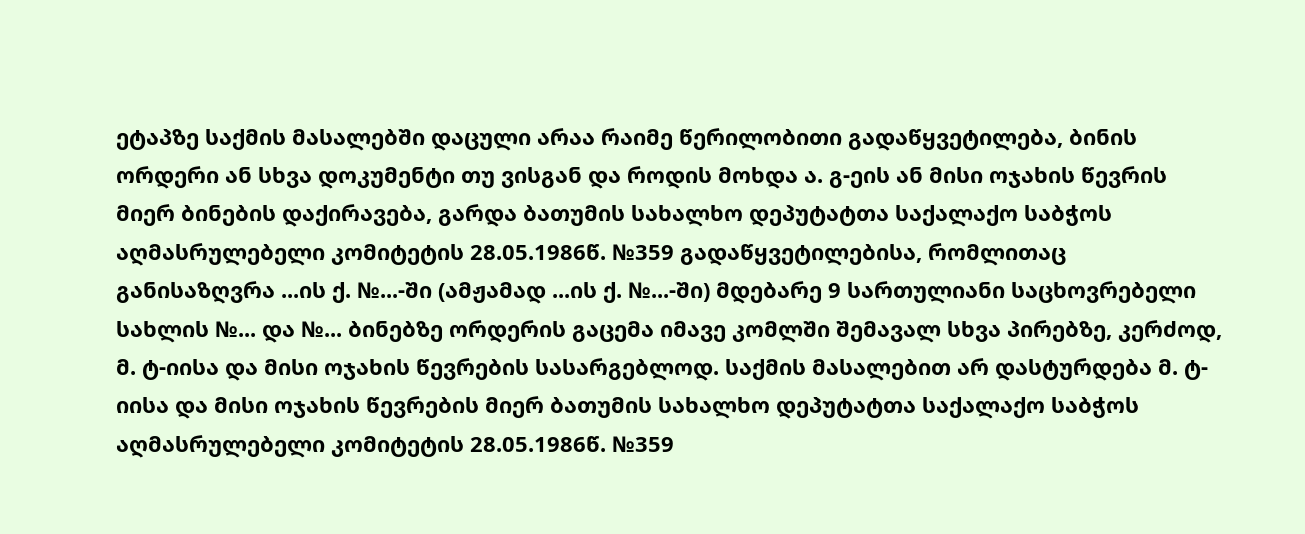ეტაპზე საქმის მასალებში დაცული არაა რაიმე წერილობითი გადაწყვეტილება, ბინის ორდერი ან სხვა დოკუმენტი თუ ვისგან და როდის მოხდა ა. გ-ეის ან მისი ოჯახის წევრის მიერ ბინების დაქირავება, გარდა ბათუმის სახალხო დეპუტატთა საქალაქო საბჭოს აღმასრულებელი კომიტეტის 28.05.1986წ. №359 გადაწყვეტილებისა, რომლითაც განისაზღვრა ...ის ქ. №...-ში (ამჟამად ...ის ქ. №...-ში) მდებარე 9 სართულიანი საცხოვრებელი სახლის №... და №... ბინებზე ორდერის გაცემა იმავე კომლში შემავალ სხვა პირებზე, კერძოდ, მ. ტ-იისა და მისი ოჯახის წევრების სასარგებლოდ. საქმის მასალებით არ დასტურდება მ. ტ-იისა და მისი ოჯახის წევრების მიერ ბათუმის სახალხო დეპუტატთა საქალაქო საბჭოს აღმასრულებელი კომიტეტის 28.05.1986წ. №359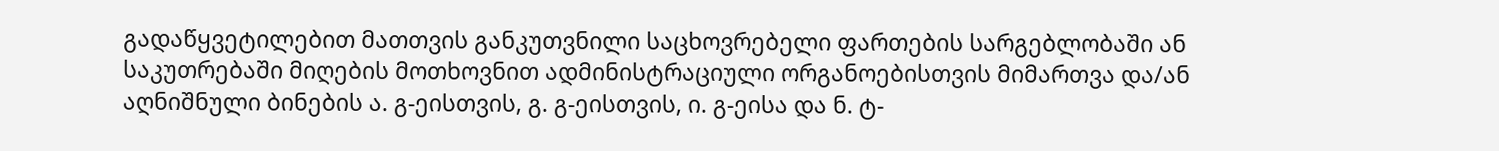გადაწყვეტილებით მათთვის განკუთვნილი საცხოვრებელი ფართების სარგებლობაში ან საკუთრებაში მიღების მოთხოვნით ადმინისტრაციული ორგანოებისთვის მიმართვა და/ან აღნიშნული ბინების ა. გ-ეისთვის, გ. გ-ეისთვის, ი. გ-ეისა და ნ. ტ-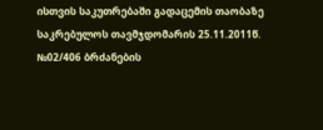ისთვის საკუთრებაში გადაცემის თაობაზე საკრებულოს თავმჯდომარის 25.11.2011წ. №02/406 ბრძანების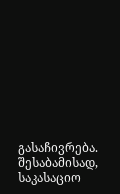გასაჩივრება. შესაბამისად, საკასაციო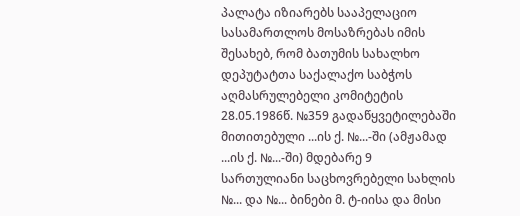პალატა იზიარებს სააპელაციო სასამართლოს მოსაზრებას იმის შესახებ, რომ ბათუმის სახალხო დეპუტატთა საქალაქო საბჭოს აღმასრულებელი კომიტეტის 28.05.1986წ. №359 გადაწყვეტილებაში მითითებული ...ის ქ. №...-ში (ამჟამად ...ის ქ. №...-ში) მდებარე 9 სართულიანი საცხოვრებელი სახლის №... და №... ბინები მ. ტ-იისა და მისი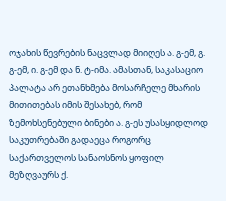ოჯახის წევრების ნაცვლად მიიღეს ა. გ-ემ, გ. გ-ემ, ი. გ-ემ და ნ. ტ-იმა. ამასთან, საკასაციო პალატა არ ეთანხმება მოსარჩელე მხარის მითითებას იმის შესახებ, რომ ზემოხსენებული ბინები ა. გ-ეს უსასყიდლოდ საკუთრებაში გადაეცა როგორც საქართველოს სანაოსნოს ყოფილ მეზღვაურს ქ.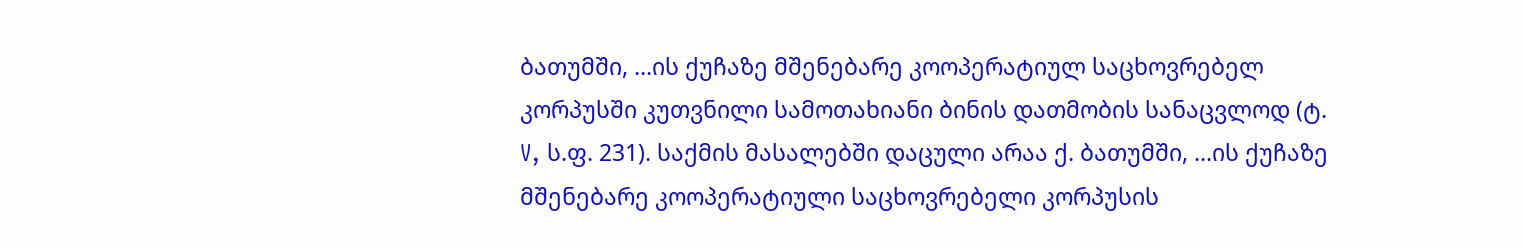ბათუმში, ...ის ქუჩაზე მშენებარე კოოპერატიულ საცხოვრებელ კორპუსში კუთვნილი სამოთახიანი ბინის დათმობის სანაცვლოდ (ტ. V, ს.ფ. 231). საქმის მასალებში დაცული არაა ქ. ბათუმში, ...ის ქუჩაზე მშენებარე კოოპერატიული საცხოვრებელი კორპუსის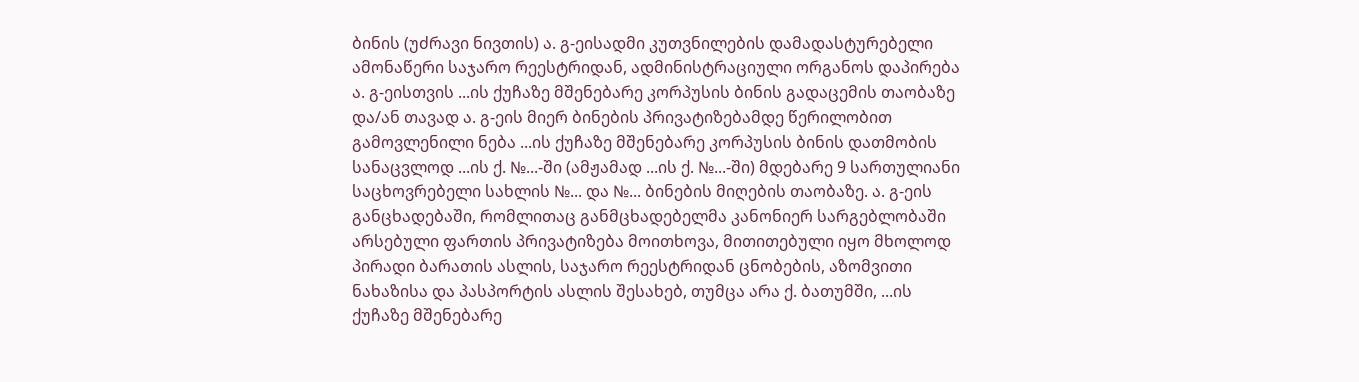ბინის (უძრავი ნივთის) ა. გ-ეისადმი კუთვნილების დამადასტურებელი ამონაწერი საჯარო რეესტრიდან, ადმინისტრაციული ორგანოს დაპირება ა. გ-ეისთვის ...ის ქუჩაზე მშენებარე კორპუსის ბინის გადაცემის თაობაზე და/ან თავად ა. გ-ეის მიერ ბინების პრივატიზებამდე წერილობით გამოვლენილი ნება ...ის ქუჩაზე მშენებარე კორპუსის ბინის დათმობის სანაცვლოდ ...ის ქ. №...-ში (ამჟამად ...ის ქ. №...-ში) მდებარე 9 სართულიანი საცხოვრებელი სახლის №... და №... ბინების მიღების თაობაზე. ა. გ-ეის განცხადებაში, რომლითაც განმცხადებელმა კანონიერ სარგებლობაში არსებული ფართის პრივატიზება მოითხოვა, მითითებული იყო მხოლოდ პირადი ბარათის ასლის, საჯარო რეესტრიდან ცნობების, აზომვითი ნახაზისა და პასპორტის ასლის შესახებ, თუმცა არა ქ. ბათუმში, ...ის ქუჩაზე მშენებარე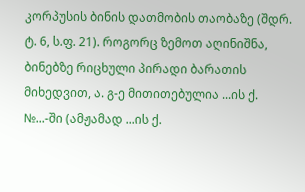კორპუსის ბინის დათმობის თაობაზე (შდრ. ტ. 6, ს.ფ. 21). როგორც ზემოთ აღინიშნა, ბინებზე რიცხული პირადი ბარათის მიხედვით, ა. გ-ე მითითებულია ...ის ქ. №...-ში (ამჟამად ...ის ქ.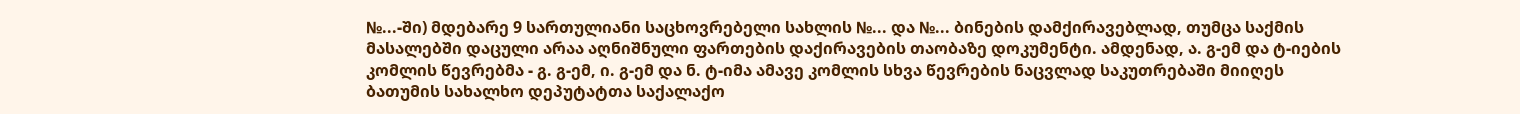№...-ში) მდებარე 9 სართულიანი საცხოვრებელი სახლის №... და №... ბინების დამქირავებლად, თუმცა საქმის მასალებში დაცული არაა აღნიშნული ფართების დაქირავების თაობაზე დოკუმენტი. ამდენად, ა. გ-ემ და ტ-იების კომლის წევრებმა - გ. გ-ემ, ი. გ-ემ და ნ. ტ-იმა ამავე კომლის სხვა წევრების ნაცვლად საკუთრებაში მიიღეს ბათუმის სახალხო დეპუტატთა საქალაქო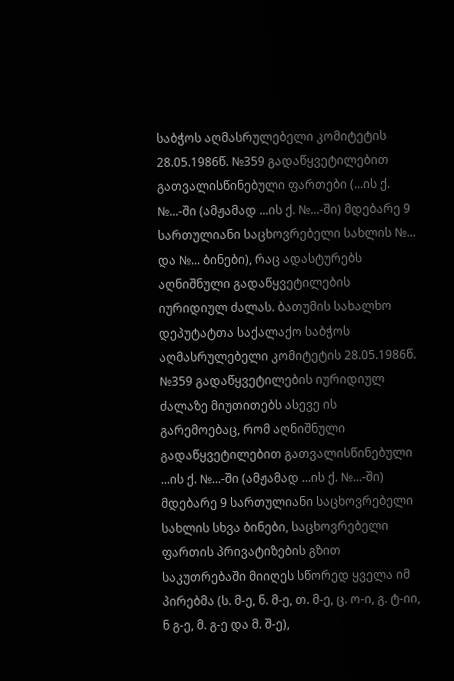საბჭოს აღმასრულებელი კომიტეტის 28.05.1986წ. №359 გადაწყვეტილებით გათვალისწინებული ფართები (...ის ქ. №...-ში (ამჟამად ...ის ქ. №...-ში) მდებარე 9 სართულიანი საცხოვრებელი სახლის №... და №... ბინები), რაც ადასტურებს აღნიშნული გადაწყვეტილების იურიდიულ ძალას. ბათუმის სახალხო დეპუტატთა საქალაქო საბჭოს აღმასრულებელი კომიტეტის 28.05.1986წ. №359 გადაწყვეტილების იურიდიულ ძალაზე მიუთითებს ასევე ის გარემოებაც, რომ აღნიშნული გადაწყვეტილებით გათვალისწინებული ...ის ქ. №...-ში (ამჟამად ...ის ქ. №...-ში) მდებარე 9 სართულიანი საცხოვრებელი სახლის სხვა ბინები, საცხოვრებელი ფართის პრივატიზების გზით საკუთრებაში მიიღეს სწორედ ყველა იმ პირებმა (ს. მ-ე, ნ. მ-ე, თ. მ-ე, ც. ო-ი, გ. ტ-იი, ნ გ-ე, მ. გ-ე და მ. შ-ე),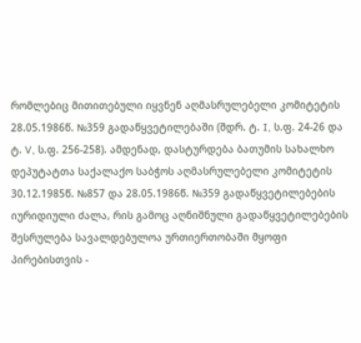რომლებიც მითითებული იყვნენ აღმასრულებელი კომიტეტის 28.05.1986წ. №359 გადაწყვეტილებაში (შდრ. ტ. I, ს.ფ. 24-26 და ტ. V, ს.ფ. 256-258). ამდენად, დასტურდება ბათუმის სახალხო დეპუტატთა საქალაქო საბჭოს აღმასრულებელი კომიტეტის 30.12.1985წ. №857 და 28.05.1986წ. №359 გადაწყვეტილებების იურიდიული ძალა, რის გამოც აღნიშნული გადაწყვეტილებების შესრულება სავალდებულოა ურთიერთობაში მყოფი პირებისთვის -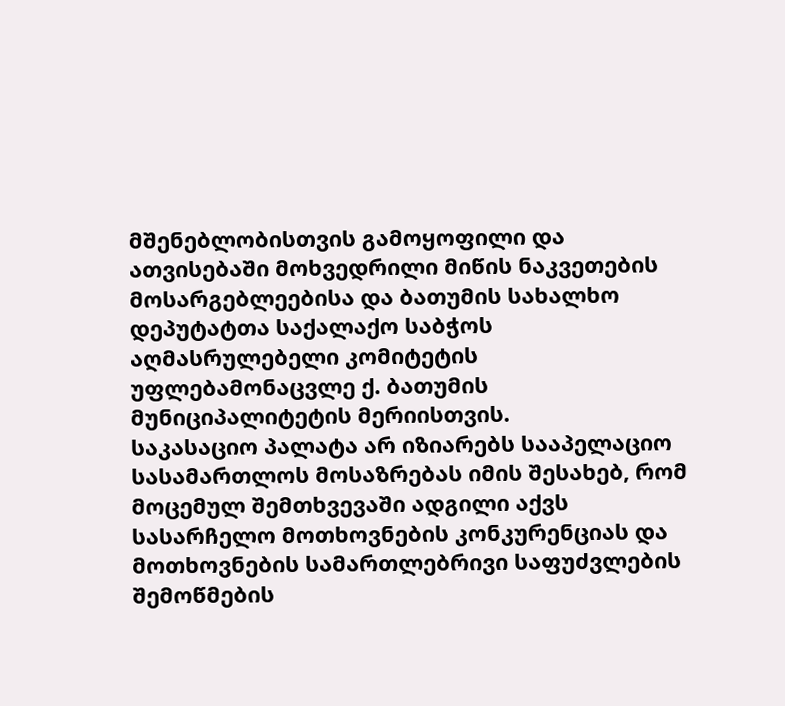მშენებლობისთვის გამოყოფილი და ათვისებაში მოხვედრილი მიწის ნაკვეთების მოსარგებლეებისა და ბათუმის სახალხო დეპუტატთა საქალაქო საბჭოს აღმასრულებელი კომიტეტის უფლებამონაცვლე ქ. ბათუმის მუნიციპალიტეტის მერიისთვის.
საკასაციო პალატა არ იზიარებს სააპელაციო სასამართლოს მოსაზრებას იმის შესახებ, რომ მოცემულ შემთხვევაში ადგილი აქვს სასარჩელო მოთხოვნების კონკურენციას და მოთხოვნების სამართლებრივი საფუძვლების შემოწმების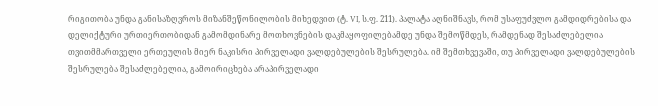რიგითობა უნდა განისაზღვროს მიზანშეწონილობის მიხედვით (ტ. VI, ს.ფ. 211). პალატა აღნიშნავს, რომ უსაფუძვლო გამდიდრებისა და დელიქტური ურთიერთობიდან გამომდინარე მოთხოვნების დაკმაყოფილებამდე უნდა შემოწმდეს, რამდენად შესაძლებელია თვითმმართველი ერთეულის მიერ ნაკისრი პირველადი ვალდებულების შესრულება. იმ შემთხვევაში, თუ პირველადი ვალდებულების შესრულება შესაძლებელია, გამოირიცხება არაპირველადი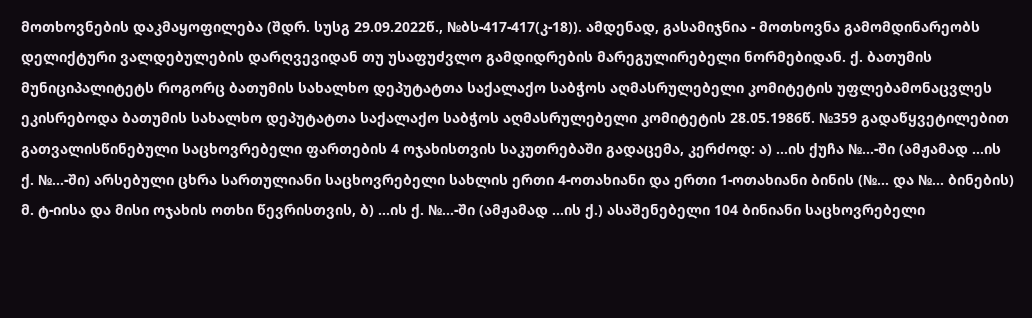მოთხოვნების დაკმაყოფილება (შდრ. სუსგ 29.09.2022წ., №ბს-417-417(კ-18)). ამდენად, გასამიჯნია - მოთხოვნა გამომდინარეობს დელიქტური ვალდებულების დარღვევიდან თუ უსაფუძვლო გამდიდრების მარეგულირებელი ნორმებიდან. ქ. ბათუმის მუნიციპალიტეტს როგორც ბათუმის სახალხო დეპუტატთა საქალაქო საბჭოს აღმასრულებელი კომიტეტის უფლებამონაცვლეს ეკისრებოდა ბათუმის სახალხო დეპუტატთა საქალაქო საბჭოს აღმასრულებელი კომიტეტის 28.05.1986წ. №359 გადაწყვეტილებით გათვალისწინებული საცხოვრებელი ფართების 4 ოჯახისთვის საკუთრებაში გადაცემა, კერძოდ: ა) ...ის ქუჩა №...-ში (ამჟამად ...ის ქ. №...-ში) არსებული ცხრა სართულიანი საცხოვრებელი სახლის ერთი 4-ოთახიანი და ერთი 1-ოთახიანი ბინის (№... და №... ბინების) მ. ტ-იისა და მისი ოჯახის ოთხი წევრისთვის, ბ) ...ის ქ. №...-ში (ამჟამად ...ის ქ.) ასაშენებელი 104 ბინიანი საცხოვრებელი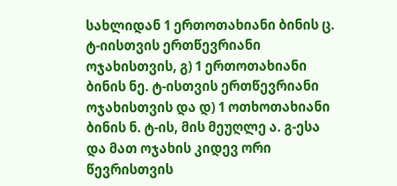სახლიდან 1 ერთოთახიანი ბინის ც. ტ-იისთვის ერთწევრიანი ოჯახისთვის, გ) 1 ერთოთახიანი ბინის ნე. ტ-ისთვის ერთწევრიანი ოჯახისთვის და დ) 1 ოთხოთახიანი ბინის ნ. ტ-ის, მის მეუღლე ა. გ-ესა და მათ ოჯახის კიდევ ორი წევრისთვის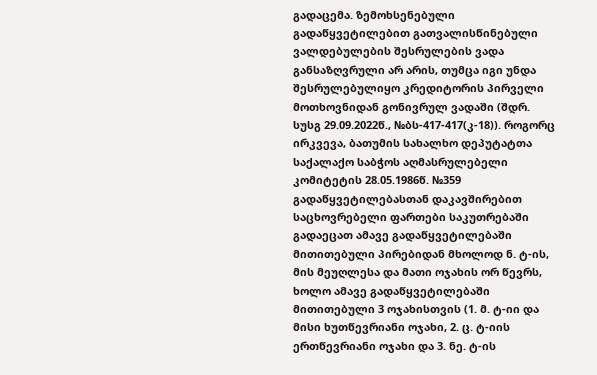გადაცემა. ზემოხსენებული გადაწყვეტილებით გათვალისწინებული ვალდებულების შესრულების ვადა განსაზღვრული არ არის, თუმცა იგი უნდა შესრულებულიყო კრედიტორის პირველი მოთხოვნიდან გონივრულ ვადაში (შდრ. სუსგ 29.09.2022წ., №ბს-417-417(კ-18)). როგორც ირკვევა, ბათუმის სახალხო დეპუტატთა საქალაქო საბჭოს აღმასრულებელი კომიტეტის 28.05.1986წ. №359 გადაწყვეტილებასთან დაკავშირებით საცხოვრებელი ფართები საკუთრებაში გადაეცათ ამავე გადაწყვეტილებაში მითითებული პირებიდან მხოლოდ ნ. ტ-ის, მის მეუღლესა და მათი ოჯახის ორ წევრს, ხოლო ამავე გადაწყვეტილებაში მითითებული 3 ოჯახისთვის (1. მ. ტ-იი და მისი ხუთწევრიანი ოჯახი, 2. ც. ტ-იის ერთწევრიანი ოჯახი და 3. ნე. ტ-ის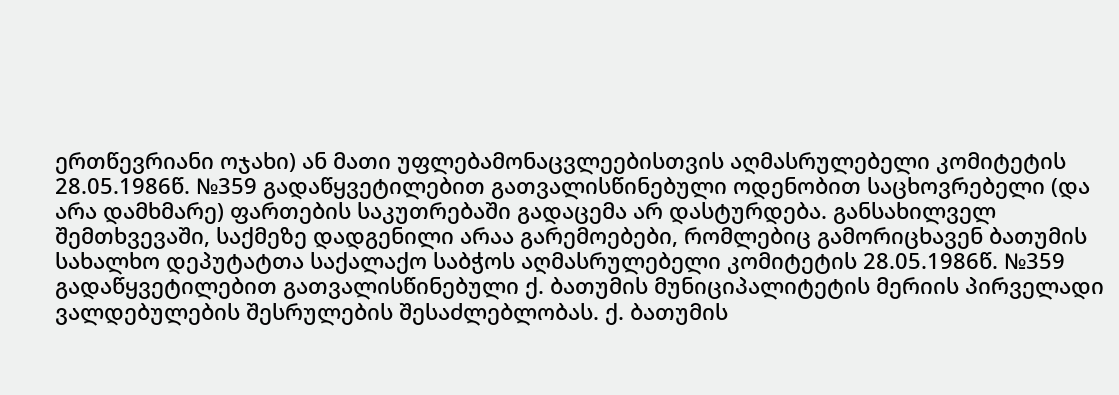ერთწევრიანი ოჯახი) ან მათი უფლებამონაცვლეებისთვის აღმასრულებელი კომიტეტის 28.05.1986წ. №359 გადაწყვეტილებით გათვალისწინებული ოდენობით საცხოვრებელი (და არა დამხმარე) ფართების საკუთრებაში გადაცემა არ დასტურდება. განსახილველ შემთხვევაში, საქმეზე დადგენილი არაა გარემოებები, რომლებიც გამორიცხავენ ბათუმის სახალხო დეპუტატთა საქალაქო საბჭოს აღმასრულებელი კომიტეტის 28.05.1986წ. №359 გადაწყვეტილებით გათვალისწინებული ქ. ბათუმის მუნიციპალიტეტის მერიის პირველადი ვალდებულების შესრულების შესაძლებლობას. ქ. ბათუმის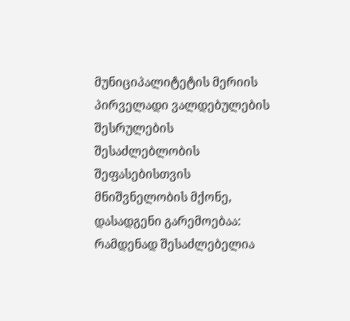მუნიციპალიტეტის მერიის პირველადი ვალდებულების შესრულების შესაძლებლობის შეფასებისთვის მნიშვნელობის მქონე, დასადგენი გარემოებაა: რამდენად შესაძლებელია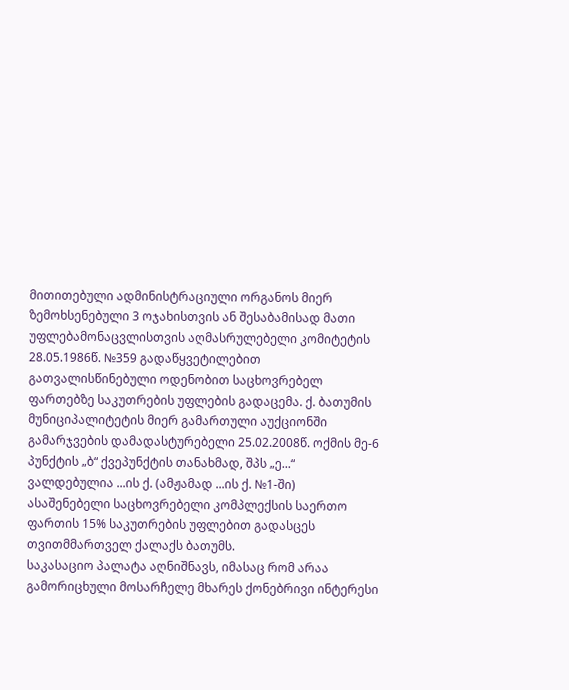მითითებული ადმინისტრაციული ორგანოს მიერ ზემოხსენებული 3 ოჯახისთვის ან შესაბამისად მათი უფლებამონაცვლისთვის აღმასრულებელი კომიტეტის 28.05.1986წ. №359 გადაწყვეტილებით გათვალისწინებული ოდენობით საცხოვრებელ ფართებზე საკუთრების უფლების გადაცემა. ქ. ბათუმის მუნიციპალიტეტის მიერ გამართული აუქციონში გამარჯვების დამადასტურებელი 25.02.2008წ. ოქმის მე-6 პუნქტის „ბ“ ქვეპუნქტის თანახმად, შპს „ე...“ ვალდებულია ...ის ქ. (ამჟამად ...ის ქ. №1-ში) ასაშენებელი საცხოვრებელი კომპლექსის საერთო ფართის 15% საკუთრების უფლებით გადასცეს თვითმმართველ ქალაქს ბათუმს.
საკასაციო პალატა აღნიშნავს, იმასაც რომ არაა გამორიცხული მოსარჩელე მხარეს ქონებრივი ინტერესი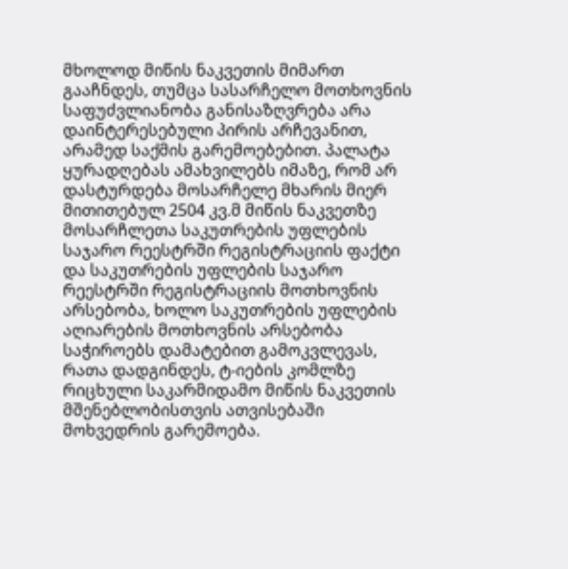მხოლოდ მიწის ნაკვეთის მიმართ გააჩნდეს, თუმცა სასარჩელო მოთხოვნის საფუძვლიანობა განისაზღვრება არა დაინტერესებული პირის არჩევანით, არამედ საქმის გარემოებებით. პალატა ყურადღებას ამახვილებს იმაზე, რომ არ დასტურდება მოსარჩელე მხარის მიერ მითითებულ 2504 კვ.მ მიწის ნაკვეთზე მოსარჩლეთა საკუთრების უფლების საჯარო რეესტრში რეგისტრაციის ფაქტი და საკუთრების უფლების საჯარო რეესტრში რეგისტრაციის მოთხოვნის არსებობა, ხოლო საკუთრების უფლების აღიარების მოთხოვნის არსებობა საჭიროებს დამატებით გამოკვლევას, რათა დადგინდეს, ტ-იების კომლზე რიცხული საკარმიდამო მიწის ნაკვეთის მშენებლობისთვის ათვისებაში მოხვედრის გარემოება.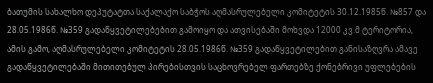ბათუმის სახალხო დეპუტატთა საქალაქო საბჭოს აღმასრულებელი კომიტეტის 30.12.1985წ. №857 და 28.05.1986წ. №359 გადაწყვეტილებებით გამოიყო და ათვისებაში მოხვდა 12000 კვ.მ ტერიტორია, ამის გამო, აღმასრულებელი კომიტეტის 28.05.1986წ. №359 გადაწყვეტილებით განისაზღვრა ამავე გადაწყვეტილებაში მითითებულ პირებისთვის საცხოვრებელ ფართებზე ქონებრივი უფლებების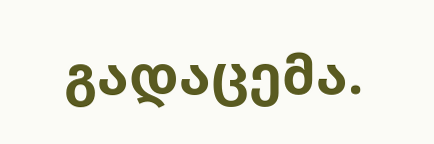გადაცემა.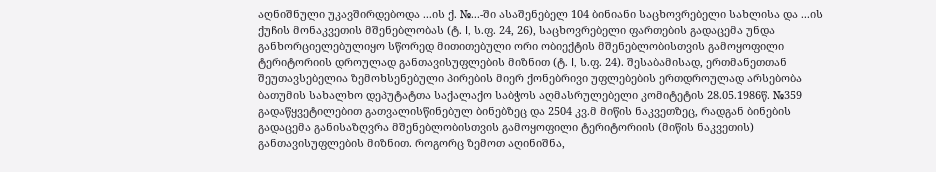აღნიშნული უკავშირდებოდა ...ის ქ. №...-ში ასაშენებელ 104 ბინიანი საცხოვრებელი სახლისა და ...ის ქუჩის მონაკვეთის მშენებლობას (ტ. I, ს.ფ. 24, 26), საცხოვრებელი ფართების გადაცემა უნდა განხორციელებულიყო სწორედ მითითებული ორი ობიექტის მშენებლობისთვის გამოყოფილი ტერიტორიის დროულად განთავისუფლების მიზნით (ტ. I, ს.ფ. 24). შესაბამისად, ერთმანეთთან შეუთავსებელია ზემოხსენებული პირების მიერ ქონებრივი უფლებების ერთდროულად არსებობა ბათუმის სახალხო დეპუტატთა საქალაქო საბჭოს აღმასრულებელი კომიტეტის 28.05.1986წ. №359 გადაწყვეტილებით გათვალისწინებულ ბინებზეც და 2504 კვ.მ მიწის ნაკვეთზეც, რადგან ბინების გადაცემა განისაზღვრა მშენებლობისთვის გამოყოფილი ტერიტორიის (მიწის ნაკვეთის) განთავისუფლების მიზნით. როგორც ზემოთ აღინიშნა,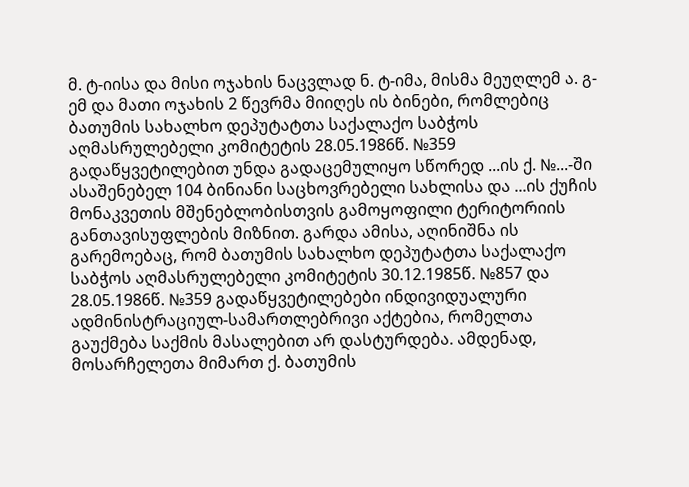მ. ტ-იისა და მისი ოჯახის ნაცვლად ნ. ტ-იმა, მისმა მეუღლემ ა. გ-ემ და მათი ოჯახის 2 წევრმა მიიღეს ის ბინები, რომლებიც ბათუმის სახალხო დეპუტატთა საქალაქო საბჭოს აღმასრულებელი კომიტეტის 28.05.1986წ. №359 გადაწყვეტილებით უნდა გადაცემულიყო სწორედ ...ის ქ. №...-ში ასაშენებელ 104 ბინიანი საცხოვრებელი სახლისა და ...ის ქუჩის მონაკვეთის მშენებლობისთვის გამოყოფილი ტერიტორიის განთავისუფლების მიზნით. გარდა ამისა, აღინიშნა ის გარემოებაც, რომ ბათუმის სახალხო დეპუტატთა საქალაქო საბჭოს აღმასრულებელი კომიტეტის 30.12.1985წ. №857 და 28.05.1986წ. №359 გადაწყვეტილებები ინდივიდუალური ადმინისტრაციულ-სამართლებრივი აქტებია, რომელთა გაუქმება საქმის მასალებით არ დასტურდება. ამდენად, მოსარჩელეთა მიმართ ქ. ბათუმის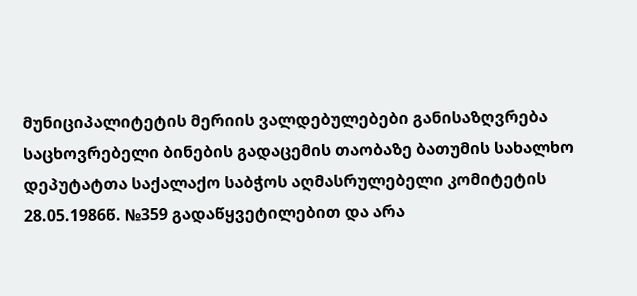მუნიციპალიტეტის მერიის ვალდებულებები განისაზღვრება საცხოვრებელი ბინების გადაცემის თაობაზე ბათუმის სახალხო დეპუტატთა საქალაქო საბჭოს აღმასრულებელი კომიტეტის 28.05.1986წ. №359 გადაწყვეტილებით და არა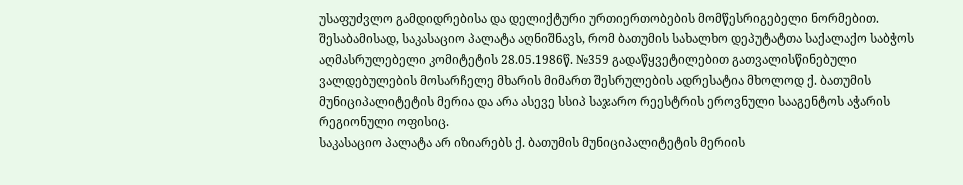უსაფუძვლო გამდიდრებისა და დელიქტური ურთიერთობების მომწესრიგებელი ნორმებით. შესაბამისად, საკასაციო პალატა აღნიშნავს, რომ ბათუმის სახალხო დეპუტატთა საქალაქო საბჭოს აღმასრულებელი კომიტეტის 28.05.1986წ. №359 გადაწყვეტილებით გათვალისწინებული ვალდებულების მოსარჩელე მხარის მიმართ შესრულების ადრესატია მხოლოდ ქ. ბათუმის მუნიციპალიტეტის მერია და არა ასევე სსიპ საჯარო რეესტრის ეროვნული სააგენტოს აჭარის რეგიონული ოფისიც.
საკასაციო პალატა არ იზიარებს ქ. ბათუმის მუნიციპალიტეტის მერიის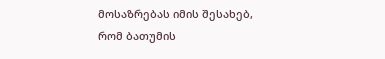მოსაზრებას იმის შესახებ, რომ ბათუმის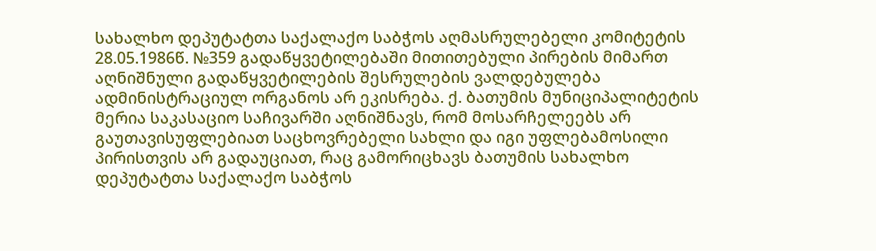სახალხო დეპუტატთა საქალაქო საბჭოს აღმასრულებელი კომიტეტის 28.05.1986წ. №359 გადაწყვეტილებაში მითითებული პირების მიმართ აღნიშნული გადაწყვეტილების შესრულების ვალდებულება ადმინისტრაციულ ორგანოს არ ეკისრება. ქ. ბათუმის მუნიციპალიტეტის მერია საკასაციო საჩივარში აღნიშნავს, რომ მოსარჩელეებს არ გაუთავისუფლებიათ საცხოვრებელი სახლი და იგი უფლებამოსილი პირისთვის არ გადაუციათ, რაც გამორიცხავს ბათუმის სახალხო დეპუტატთა საქალაქო საბჭოს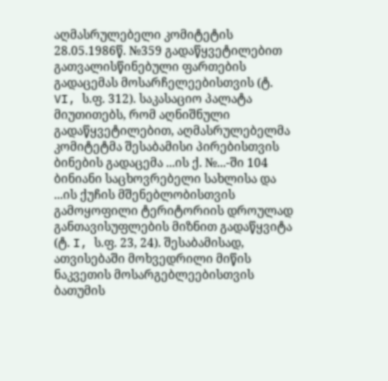აღმასრულებელი კომიტეტის 28.05.1986წ. №359 გადაწყვეტილებით გათვალისწინებული ფართების გადაცემას მოსარჩელეებისთვის (ტ. VI, ს.ფ. 312). საკასაციო პალატა მიუთითებს, რომ აღნიშნული გადაწყვეტილებით, აღმასრულებელმა კომიტეტმა შესაბამისი პირებისთვის ბინების გადაცემა ...ის ქ. №...-ში 104 ბინიანი საცხოვრებელი სახლისა და ...ის ქუჩის მშენებლობისთვის გამოყოფილი ტერიტორიის დროულად განთავისუფლების მიზნით გადაწყვიტა (ტ. I, ს.ფ. 23, 24). შესაბამისად, ათვისებაში მოხვედრილი მიწის ნაკვეთის მოსარგებლეებისთვის ბათუმის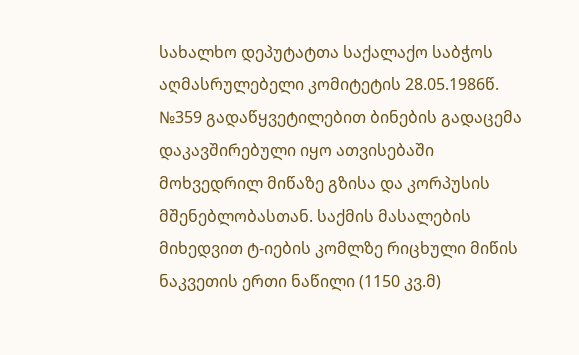სახალხო დეპუტატთა საქალაქო საბჭოს აღმასრულებელი კომიტეტის 28.05.1986წ. №359 გადაწყვეტილებით ბინების გადაცემა დაკავშირებული იყო ათვისებაში მოხვედრილ მიწაზე გზისა და კორპუსის მშენებლობასთან. საქმის მასალების მიხედვით ტ-იების კომლზე რიცხული მიწის ნაკვეთის ერთი ნაწილი (1150 კვ.მ)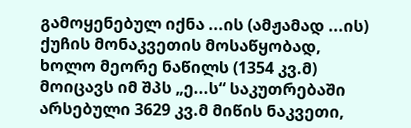გამოყენებულ იქნა ...ის (ამჟამად ...ის) ქუჩის მონაკვეთის მოსაწყობად, ხოლო მეორე ნაწილს (1354 კვ.მ) მოიცავს იმ შპს „ე...ს“ საკუთრებაში არსებული 3629 კვ.მ მიწის ნაკვეთი,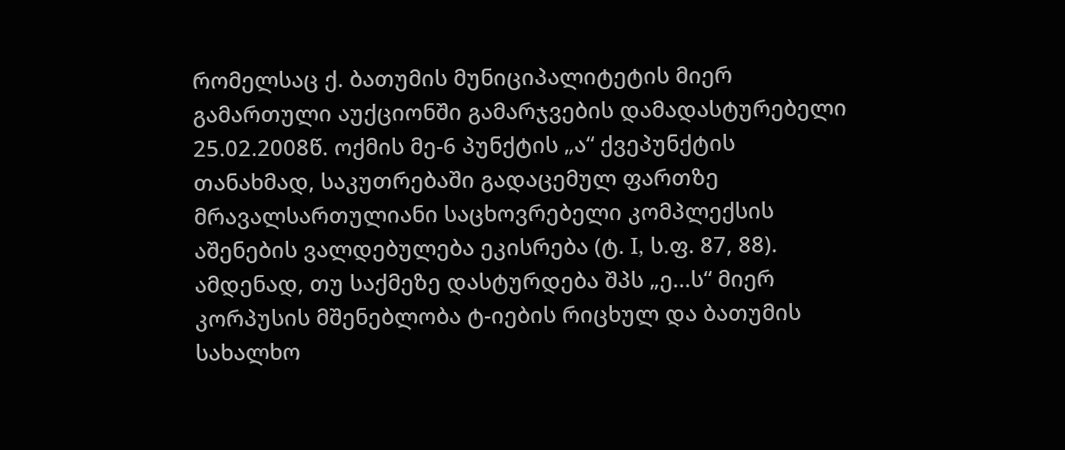რომელსაც ქ. ბათუმის მუნიციპალიტეტის მიერ გამართული აუქციონში გამარჯვების დამადასტურებელი 25.02.2008წ. ოქმის მე-6 პუნქტის „ა“ ქვეპუნქტის თანახმად, საკუთრებაში გადაცემულ ფართზე მრავალსართულიანი საცხოვრებელი კომპლექსის აშენების ვალდებულება ეკისრება (ტ. I, ს.ფ. 87, 88). ამდენად, თუ საქმეზე დასტურდება შპს „ე...ს“ მიერ კორპუსის მშენებლობა ტ-იების რიცხულ და ბათუმის სახალხო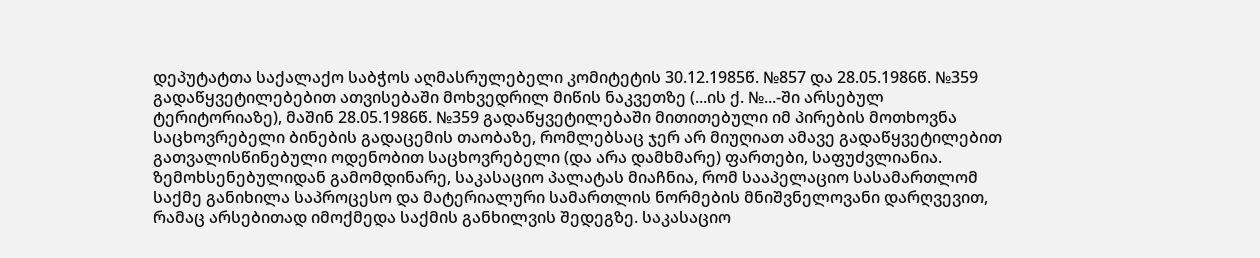დეპუტატთა საქალაქო საბჭოს აღმასრულებელი კომიტეტის 30.12.1985წ. №857 და 28.05.1986წ. №359 გადაწყვეტილებებით ათვისებაში მოხვედრილ მიწის ნაკვეთზე (...ის ქ. №...-ში არსებულ ტერიტორიაზე), მაშინ 28.05.1986წ. №359 გადაწყვეტილებაში მითითებული იმ პირების მოთხოვნა საცხოვრებელი ბინების გადაცემის თაობაზე, რომლებსაც ჯერ არ მიუღიათ ამავე გადაწყვეტილებით გათვალისწინებული ოდენობით საცხოვრებელი (და არა დამხმარე) ფართები, საფუძვლიანია.
ზემოხსენებულიდან გამომდინარე, საკასაციო პალატას მიაჩნია, რომ სააპელაციო სასამართლომ საქმე განიხილა საპროცესო და მატერიალური სამართლის ნორმების მნიშვნელოვანი დარღვევით, რამაც არსებითად იმოქმედა საქმის განხილვის შედეგზე. საკასაციო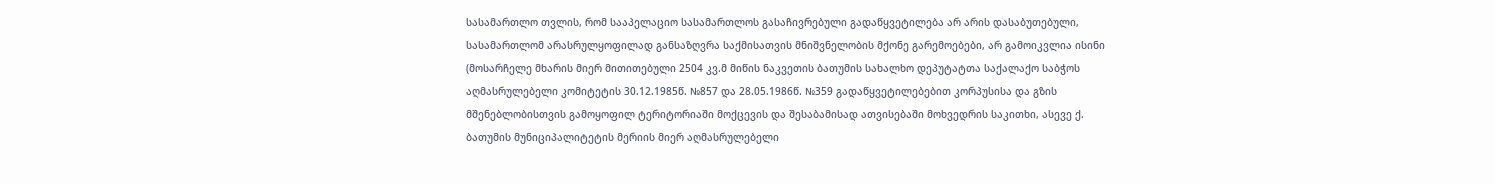სასამართლო თვლის, რომ სააპელაციო სასამართლოს გასაჩივრებული გადაწყვეტილება არ არის დასაბუთებული, სასამართლომ არასრულყოფილად განსაზღვრა საქმისათვის მნიშვნელობის მქონე გარემოებები, არ გამოიკვლია ისინი (მოსარჩელე მხარის მიერ მითითებული 2504 კვ.მ მიწის ნაკვეთის ბათუმის სახალხო დეპუტატთა საქალაქო საბჭოს აღმასრულებელი კომიტეტის 30.12.1985წ. №857 და 28.05.1986წ. №359 გადაწყვეტილებებით კორპუსისა და გზის მშენებლობისთვის გამოყოფილ ტერიტორიაში მოქცევის და შესაბამისად ათვისებაში მოხვედრის საკითხი, ასევე ქ. ბათუმის მუნიციპალიტეტის მერიის მიერ აღმასრულებელი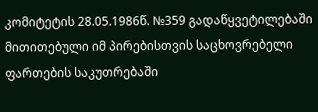კომიტეტის 28.05.1986წ. №359 გადაწყვეტილებაში მითითებული იმ პირებისთვის საცხოვრებელი ფართების საკუთრებაში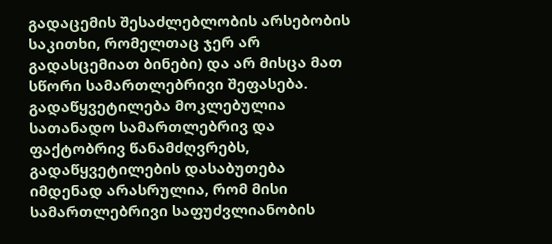გადაცემის შესაძლებლობის არსებობის საკითხი, რომელთაც ჯერ არ გადასცემიათ ბინები) და არ მისცა მათ სწორი სამართლებრივი შეფასება. გადაწყვეტილება მოკლებულია სათანადო სამართლებრივ და ფაქტობრივ წანამძღვრებს, გადაწყვეტილების დასაბუთება იმდენად არასრულია, რომ მისი სამართლებრივი საფუძვლიანობის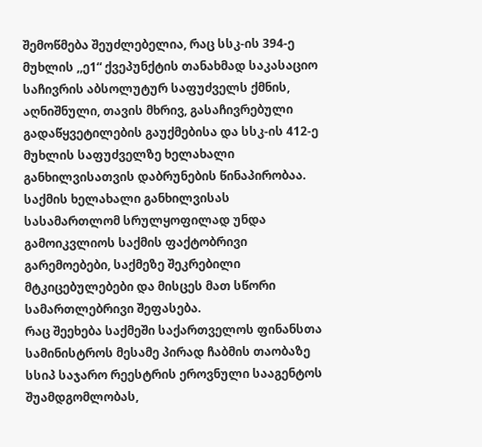შემოწმება შეუძლებელია, რაც სსკ-ის 394-ე მუხლის ,,ე1“ ქვეპუნქტის თანახმად საკასაციო საჩივრის აბსოლუტურ საფუძველს ქმნის, აღნიშნული, თავის მხრივ, გასაჩივრებული გადაწყვეტილების გაუქმებისა და სსკ-ის 412-ე მუხლის საფუძველზე ხელახალი განხილვისათვის დაბრუნების წინაპირობაა. საქმის ხელახალი განხილვისას სასამართლომ სრულყოფილად უნდა გამოიკვლიოს საქმის ფაქტობრივი გარემოებები, საქმეზე შეკრებილი მტკიცებულებები და მისცეს მათ სწორი სამართლებრივი შეფასება.
რაც შეეხება საქმეში საქართველოს ფინანსთა სამინისტროს მესამე პირად ჩაბმის თაობაზე სსიპ საჯარო რეესტრის ეროვნული სააგენტოს შუამდგომლობას,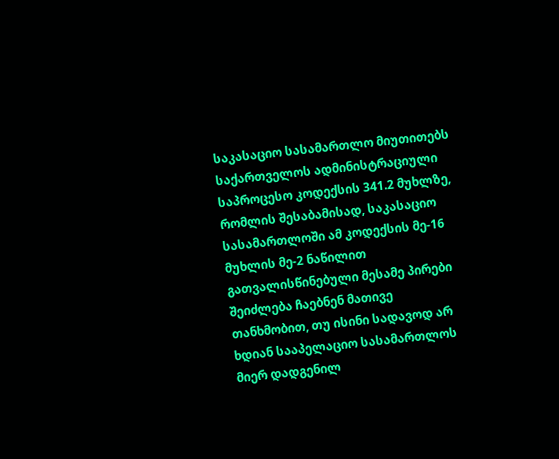საკასაციო სასამართლო მიუთითებს საქართველოს ადმინისტრაციული საპროცესო კოდექსის 341.2 მუხლზე, რომლის შესაბამისად, საკასაციო სასამართლოში ამ კოდექსის მე-16 მუხლის მე-2 ნაწილით გათვალისწინებული მესამე პირები შეიძლება ჩაებნენ მათივე თანხმობით, თუ ისინი სადავოდ არ ხდიან სააპელაციო სასამართლოს მიერ დადგენილ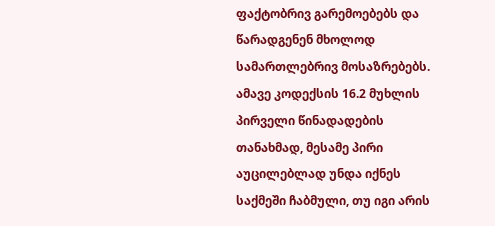ფაქტობრივ გარემოებებს და წარადგენენ მხოლოდ სამართლებრივ მოსაზრებებს. ამავე კოდექსის 16.2 მუხლის პირველი წინადადების თანახმად, მესამე პირი აუცილებლად უნდა იქნეს საქმეში ჩაბმული, თუ იგი არის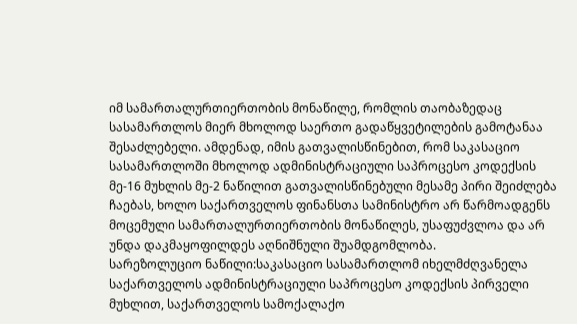იმ სამართალურთიერთობის მონაწილე, რომლის თაობაზედაც სასამართლოს მიერ მხოლოდ საერთო გადაწყვეტილების გამოტანაა შესაძლებელი. ამდენად, იმის გათვალისწინებით, რომ საკასაციო სასამართლოში მხოლოდ ადმინისტრაციული საპროცესო კოდექსის მე-16 მუხლის მე-2 ნაწილით გათვალისწინებული მესამე პირი შეიძლება ჩაებას, ხოლო საქართველოს ფინანსთა სამინისტრო არ წარმოადგენს მოცემული სამართალურთიერთობის მონაწილეს, უსაფუძვლოა და არ უნდა დაკმაყოფილდეს აღნიშნული შუამდგომლობა.
სარეზოლუციო ნაწილი:საკასაციო სასამართლომ იხელმძღვანელა საქართველოს ადმინისტრაციული საპროცესო კოდექსის პირველი მუხლით, საქართველოს სამოქალაქო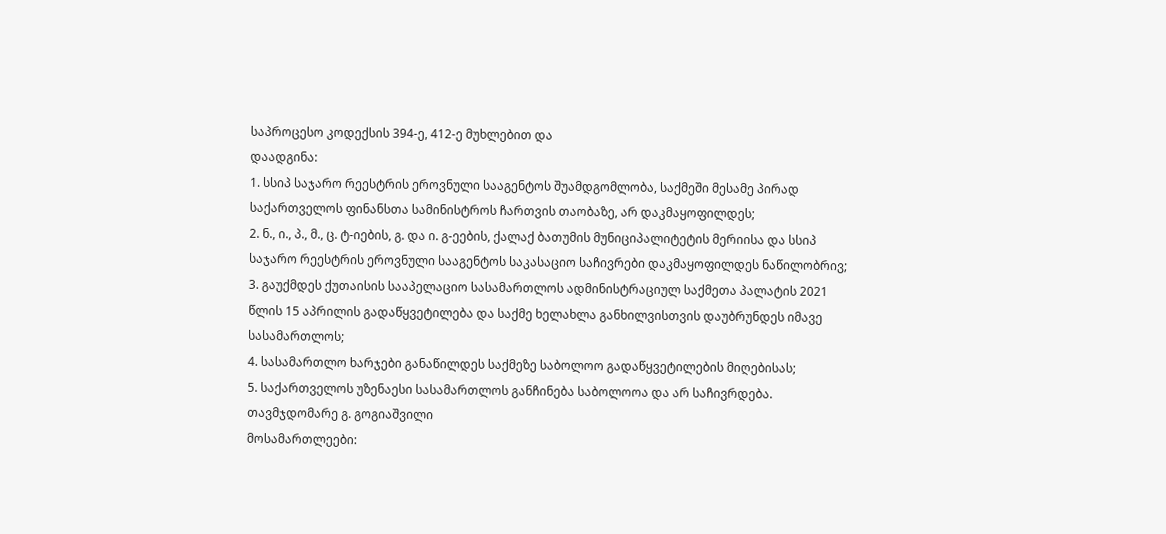საპროცესო კოდექსის 394-ე, 412-ე მუხლებით და
დაადგინა:
1. სსიპ საჯარო რეესტრის ეროვნული სააგენტოს შუამდგომლობა, საქმეში მესამე პირად საქართველოს ფინანსთა სამინისტროს ჩართვის თაობაზე, არ დაკმაყოფილდეს;
2. ნ., ი., პ., მ., ც. ტ-იების, გ. და ი. გ-ეების, ქალაქ ბათუმის მუნიციპალიტეტის მერიისა და სსიპ საჯარო რეესტრის ეროვნული სააგენტოს საკასაციო საჩივრები დაკმაყოფილდეს ნაწილობრივ;
3. გაუქმდეს ქუთაისის სააპელაციო სასამართლოს ადმინისტრაციულ საქმეთა პალატის 2021 წლის 15 აპრილის გადაწყვეტილება და საქმე ხელახლა განხილვისთვის დაუბრუნდეს იმავე სასამართლოს;
4. სასამართლო ხარჯები განაწილდეს საქმეზე საბოლოო გადაწყვეტილების მიღებისას;
5. საქართველოს უზენაესი სასამართლოს განჩინება საბოლოოა და არ საჩივრდება.
თავმჯდომარე გ. გოგიაშვილი
მოსამართლეები: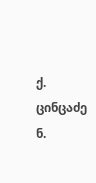ქ. ცინცაძე
ნ.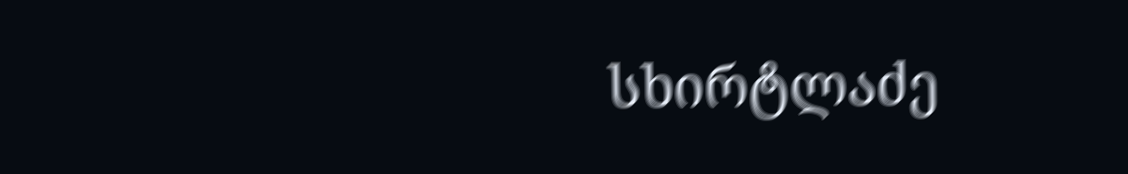სხირტლაძე